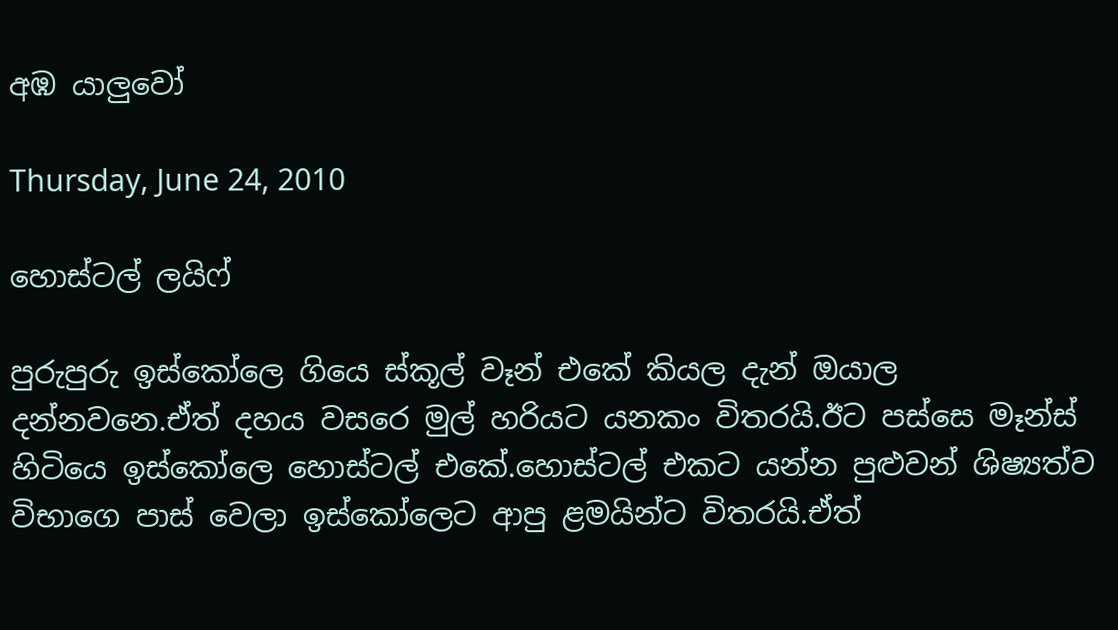අඹ යාලුවෝ

Thursday, June 24, 2010

හොස්ටල් ලයිෆ්

පුරුපුරු ඉස්කෝලෙ ගියෙ ස්කූල් වෑන් එකේ කියල දැන් ඔයාල දන්නවනෙ.ඒත් දහය වසරෙ මුල් හරියට යනකං විතරයි.ඊට පස්සෙ මෑන්ස් හිටියෙ ඉස්කෝලෙ හොස්ටල් එකේ.හොස්ටල් එකට යන්න පුළුවන් ශිෂ්‍යත්ව විභාගෙ පාස් වෙලා ඉස්කෝලෙට ආපු ළමයින්ට විතරයි.ඒත්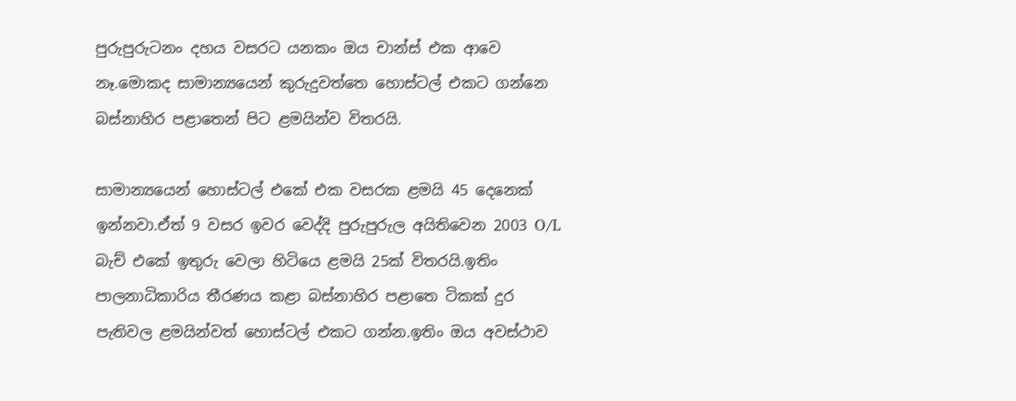පුරුපුරුටනං දහය වසරට යනකං ඔය චාන්ස් එක ආවෙ නෑ.මොකද සාමාන්‍යයෙන් කුරුදුවත්තෙ හොස්ටල් එකට ගන්නෙ බස්නාහිර පළාතෙන් පිට ළමයින්ව විතරයි.

සාමාන්‍යයෙන් හොස්ටල් එකේ එක වසරක ළමයි 45 දෙනෙක් ඉන්නවා.ඒත් 9 වසර ඉවර වෙද්දි පුරුපුරුල අයිතිවෙන 2003 O/L බැච් එකේ ඉතුරු වෙලා හිටියෙ ළමයි 25ක් විතරයි.ඉතිං පාලනාධිකාරිය තීරණය කළා බස්නාහිර පළාතෙ ටිකක් දුර පැතිවල ළමයින්වත් හොස්ටල් එකට ගන්න.ඉතිං ඔය අවස්ථාව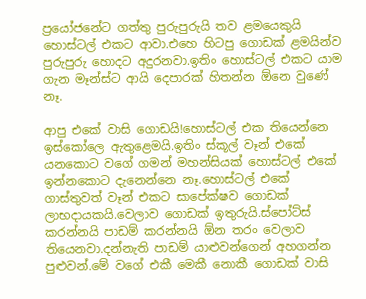ප්‍රයෝජනේට ගත්තු පුරුපුරුයි තව ළමයෙකුයි හොස්ටල් එකට ආවා.එහෙ හිටපු ගොඩක් ළමයින්ව පුරුපුරු හොදට අදුරනවා.ඉතිං හොස්ටල් එකට යාම ගැන මෑන්ස්ට ආයි දෙපාරක් හිතන්න ඕනෙ වුණේ නෑ.

ආපු එකේ වාසි ගොඩයි!හොස්ටල් එක තියෙන්නෙ ඉස්කෝලෙ ඇතුළෙමයි.ඉතිං ස්කූල් වෑන් එකේ යනකොට වගේ ගමන් මහන්සියක් හොස්ටල් එකේ ඉන්නකොට දැනෙන්නෙ නෑ.හොස්ටල් එකේ ගාස්තුවත් වෑන් එකට සාපේක්ෂව ගොඩක් ලාභදායකයි.වෙලාව ගොඩක් ඉතුරුයි.ස්පෝට්ස් කරන්නයි පාඩම් කරන්න‍යි ඕන තරං වෙලාව තියෙනවා.දන්නැති පාඩම් යාළුවන්ගෙන් අහගන්න පුළුවන්.මේ වගේ එකී මෙකී නොකී ගොඩක් වාසි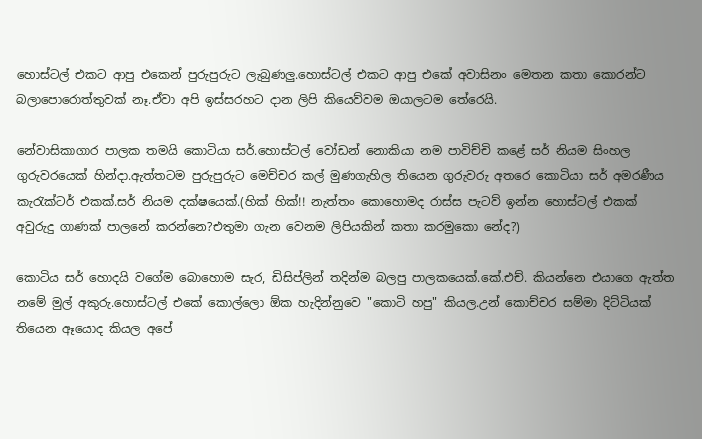හොස්ටල් එකට ආපු එකෙන් පුරුපුරුට ලැබුණලු.හොස්ටල් එකට ආපු එකේ අවාසිනං මෙතන කතා කොරන්ට බලාපොරොත්තුවක් නෑ.ඒවා අපි ඉස්සරහට දාන ලිපි කියෙව්වම ඔයාලටම තේරෙයි.

නේවාසිකාගාර පාලක තමයි කොටියා සර්.හොස්ටල් වෝඩන් නොකියා නම පාවිච්චි කළේ සර් නියම සිංහල ගුරුවරයෙක් හින්දා.ඇත්තටම පුරුපුරුට මෙච්චර කල් මුණගැහිල තියෙන ගුරුවරු අතරෙ කොටියා සර් අමරණීය කැරැක්ටර් එකක්.සර් නියම දක්ෂයෙක්.(හික් හික්!! නැත්තං කොහොමද රාස්ස පැටව් ඉන්න හොස්ටල් එකක් අවුරුදු ගාණක් පාලනේ කරන්නෙ?එතුමා ගැන වෙනම ලිපියකින් කතා කරමුකො නේද?)

කොටිය සර් හොදයි වගේම බොහොම සැර, ඩිසිප්ලින් තදින්ම බලපු පාලකයෙක්.කේ.එච්. කියන්නෙ එයාගෙ ඇත්ත නමේ මුල් අකුරු.හොස්ටල් එකේ කොල්ලො ඕක හැදින්නුවෙ "කොටි හපු" කියල.උන් කොච්චර සම්මා දිට්ටියක් තියෙන ඈයොද කියල අපේ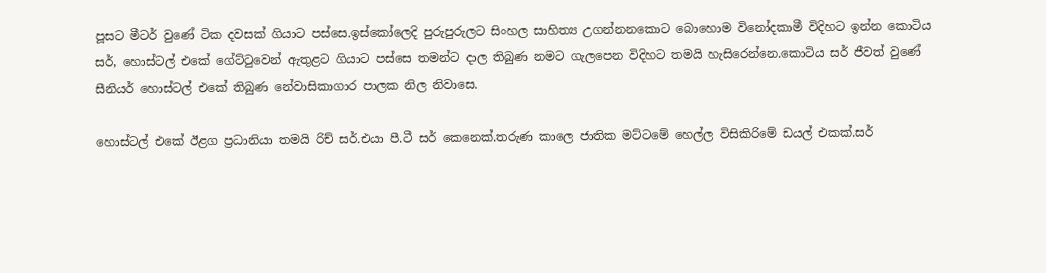පූසට මීටර් වුණේ ටික දවසක් ගියාට පස්සෙ.ඉස්කෝලෙදි පුරුපුරුලට සිංහල සාහිත්‍ය උගන්නනකොට බොහොම විනෝදකාමී විදිහට ඉන්න කොටිය සර්, හොස්ටල් එකේ ගේට්ටුවෙන් ඇතුළට ගියාට පස්සෙ තමන්ට දාල තිබුණ නමට ගැලපෙන විදිහට තමයි හැසිරෙන්නෙ.කොටිය සර් ජීවත් වුණේ සීනියර් හොස්ටල් එකේ තිබුණ නේවාසිකාගාර පාලක නිල නිවාසෙ.

හොස්ටල් එකේ ඊළග ප්‍රධානියා තමයි රිච් සර්.එයා පී.ටී සර් කෙනෙක්.තරුණ කාලෙ ජාතික මට්ටමේ හෙල්ල විසිකිරිමේ ඩයල් එකක්.සර්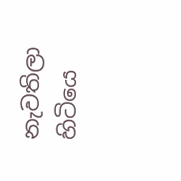නැවතිලා හිටියෙ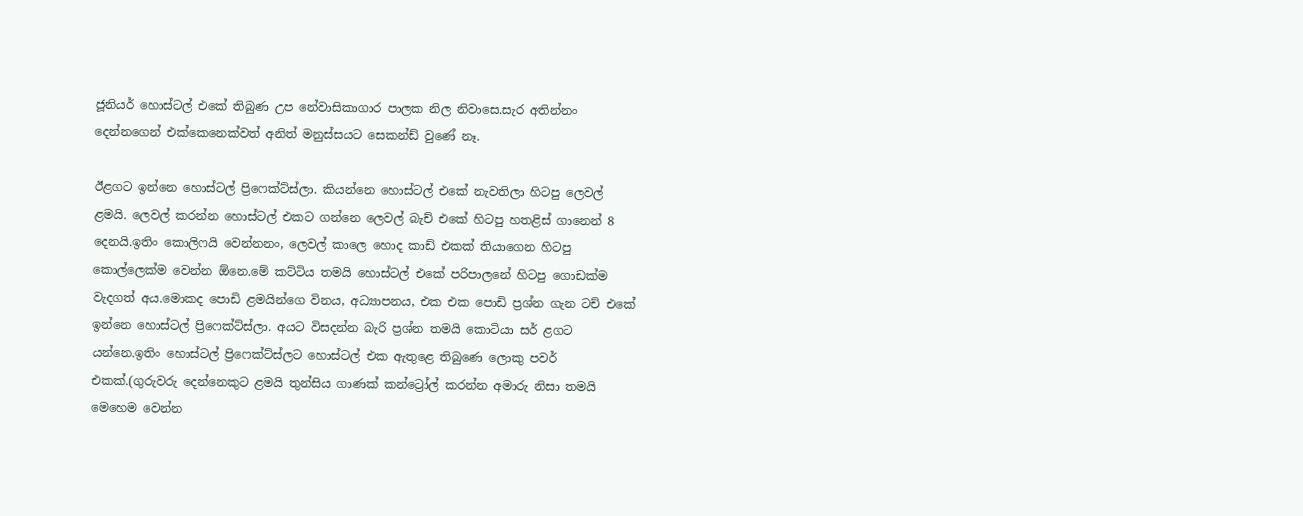ජූනියර් හොස්ටල් එකේ තිබුණ උප නේවාසිකාගාර පාලක නිල නිවාසෙ.සැර අතින්නං දෙන්නගෙන් එක්කෙනෙක්වත් අනිත් මනුස්සයට සෙකන්ඩ් වුණේ නෑ.

ඊළගට ඉන්නෙ හොස්ටල් ප්‍රිෆෙක්ට්ස්ලා. කියන්නෙ හොස්ටල් එකේ නැවතිලා හිටපු ලෙවල් ළමයි. ලෙවල් කරන්න හොස්ටල් එකට ගන්නෙ ලෙවල් බැච් එකේ හිටපු හතළිස් ගානෙන් 8 දෙනයි.ඉතිං කොලිෆයි වෙන්නනං, ලෙවල් කාලෙ හොද කාඩ් එකක් තියාගෙන හිටපු කොල්ලෙක්ම වෙන්න ඕනෙ.මේ කට්ටිය තමයි හොස්ටල් එකේ පරිපාලනේ හිටපු ගොඩක්ම වැදගත් අය.මොකද පොඩි ළමයින්ගෙ විනය, අධ්‍යාපනය, එක එක පොඩි ප්‍රශ්න ගැන ටච් එකේ ඉන්නෙ හොස්ටල් ප්‍රිෆෙක්ට්ස්ලා. අයට විසදන්න බැරි ප්‍රශ්න තමයි කොටියා සර් ළගට යන්නෙ.ඉතිං හොස්ටල් ප්‍රිෆෙක්ට්ස්ලට හොස්ටල් එක ඇතුළෙ තිබුණෙ ලොකු පවර් එකක්.(ගුරුවරු දෙන්නෙකුට ළමයි තුන්සිය ගාණක් කන්ට්‍රෝල් කරන්න අමාරු නිසා තමයි මෙහෙම වෙන්න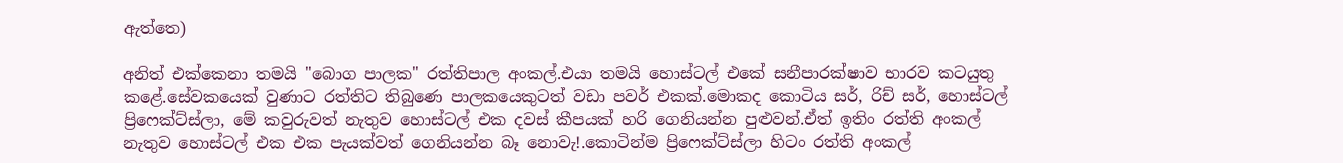ඇත්තෙ)

අනිත් එක්කෙනා තමයි "බොග පාලක" රත්තිපාල අංකල්.එයා තමයි හොස්ටල් එකේ සනීපාරක්ෂාව භාරව කටයුතු කළේ.සේවකයෙක් වුණාට රත්තිට තිබුණෙ පාලකයෙකුටත් වඩා පවර් එකක්.මොකද කොටිය සර්, රිච් සර්, හොස්ටල් ප්‍රිෆෙක්ට්ස්ලා, මේ කවුරුවත් නැතුව හොස්ටල් එක දවස් කීපයක් හරි ගෙනියන්න පුළුවන්.ඒත් ඉතිං රත්ති අංකල් නැතුව හොස්ටල් එක එක පැයක්වත් ගෙනියන්න බෑ නොවැ!.කොටින්ම ප්‍රිෆෙක්ට්ස්ලා හිටං රත්ති අංකල්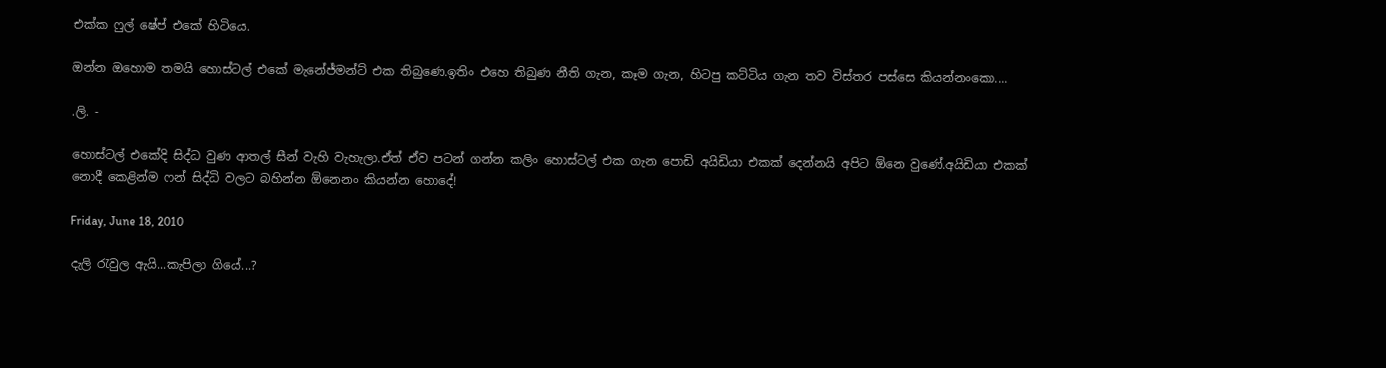එක්ක ෆුල් ෂේප් එකේ හිටියෙ.

ඔන්න ඔහොම තමයි හොස්ටල් එකේ මැනේජ්මන්ට් එක තිබුණෙ.ඉතිං එහෙ තිබුණ නීති ගැන, කෑම ගැන, හිටපු කට්ටිය ගැන තව විස්තර පස්සෙ කියන්නංකො....

.ලි. -

හොස්ටල් එකේදි සිද්ධ වුණ ආතල් සීන් වැහි වැහැලා.ඒත් ඒව පටන් ගන්න කලිං හොස්ටල් එක ගැන පොඩි අයිඩියා එකක් දෙන්නයි අපිට ඕනෙ වුණේ.අයිඩියා එකක් නොදී කෙළින්ම ෆන් සිද්ධි වලට බහින්න ඕනෙනං කියන්න හොදේ!

Friday, June 18, 2010

දැලි රැවුල ඇයි...කැපිලා ගියේ...?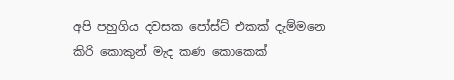අපි පහුගිය දවසක පෝස්ට් එකක් දැම්මනෙ කිරි කොකුන් මැද කණ කොකෙක්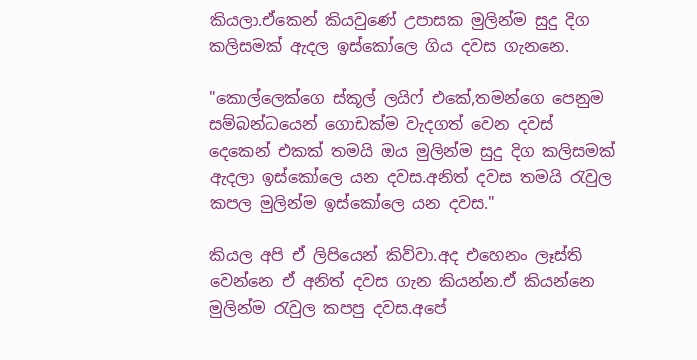කියලා.ඒකෙන් කියවුණේ උපාසක මුලින්ම සුදු දිග කලිසමක් ඇදල ඉස්කෝලෙ ගිය දවස ගැනනෙ.

"කොල්ලෙක්ගෙ ස්කූල් ලයිෆ් එකේ,තමන්ගෙ පෙනුම සම්බන්ධයෙන් ගොඩක්ම වැදගත් වෙන දවස් දෙකෙන් එකක් තමයි ඔය මුලින්ම සුදු දිග කලිසමක් ඇදලා ඉස්කෝලෙ යන දවස.අනිත් දවස තමයි රැවුල කපල මුලින්ම ඉස්කෝලෙ යන දවස."

කියල අපි ඒ ලිපියෙන් කිව්වා.අද එහෙනං ලෑස්ති වෙන්නෙ ඒ අනිත් දවස ගැන කියන්න.ඒ කියන්නෙ මුලින්ම රැවුල කපපු දවස.අපේ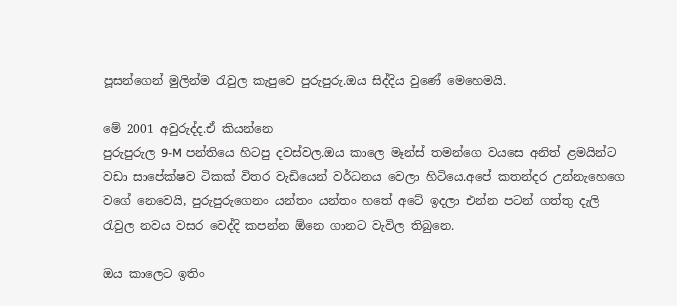පූසන්ගෙන් මුලින්ම රැවුල කැපුවෙ පුරුපුරු.ඔය සිද්දිය වුණේ මෙහෙමයි.

මේ 2001 අවුරුද්ද.ඒ කියන්නෙ
පුරුපුරුල 9-M පන්තියෙ හිටපු දවස්වල.ඔය කාලෙ මෑන්ස් තමන්ගෙ වයසෙ අනිත් ළමයින්ට වඩා සාපේක්ෂව ටිකක් විතර වැඩියෙන් වර්ධනය වෙලා හිටියෙ.අපේ කතන්දර උන්නැහෙගෙ වගේ නෙවෙයි, පුරුපුරුගෙනං යන්තං යන්තං හතේ අටේ ඉදලා එන්න පටන් ගත්තු දැලි රැවුල නවය වසර වෙද්දි කපන්න ඕනෙ ගානට වැවිල තිබුනෙ.

ඔය කාලෙට ඉතිං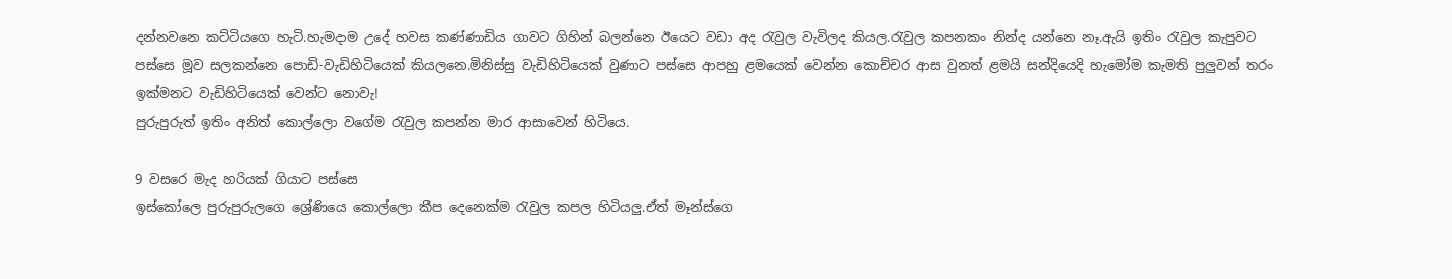දන්නවනෙ කට්ටි‍යගෙ හැටි.හැමදාම උදේ හවස කණ්ණාඩිය ගාවට ගිහින් බලන්නෙ ඊයෙට වඩා අද රැවුල වැවිලද කියල.රැවුල කපනකං නින්ද යන්නෙ නෑ.ඇයි ඉතිං රැවුල කැපුවට පස්සෙ මූව සලකන්නෙ පොඩි-වැඩිහිටියෙක් කියලනෙ.මිනිස්සු වැඩිහිටියෙක් වුණාට පස්සෙ ආපහු ළමයෙක් වෙන්න කොච්චර ආස වුනත් ළමයි සන්දියෙදි හැමෝම කැමති පුලුවන් තරං ඉක්මනට වැඩිහිටියෙක් වෙන්ට නොවැ!
පුරුපුරුත් ඉතිං අනිත් කොල්ලො වගේම රැවුල කපන්න මාර ආසාවෙන් හිටියෙ.

9 වසරෙ මැද හරියක් ගියාට පස්සෙ
ඉස්කෝලෙ පුරුපුරුලගෙ ශ්‍රේණියෙ කොල්ලො කීප දෙනෙක්ම රැවුල කපල හිටියලු.ඒත් මෑන්ස්ගෙ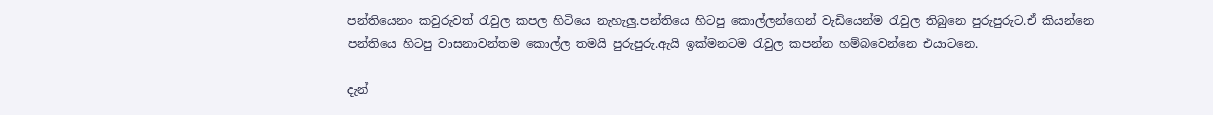පන්තියෙනං කවුරුවත් රැවුල කපල හිටියෙ නැහැලු.පන්තියෙ හිටපු කොල්ලන්ගෙන් වැඩියෙන්ම රැවුල තිබුනෙ පුරුපුරුට.ඒ කියන්නෙ පන්තියෙ හිටපු වාසනාවන්තම කොල්ල තමයි පුරුපුරු.ඇයි ඉක්මනටම රැවුල කපන්න හම්බවෙන්නෙ එයාටනෙ.

දැන්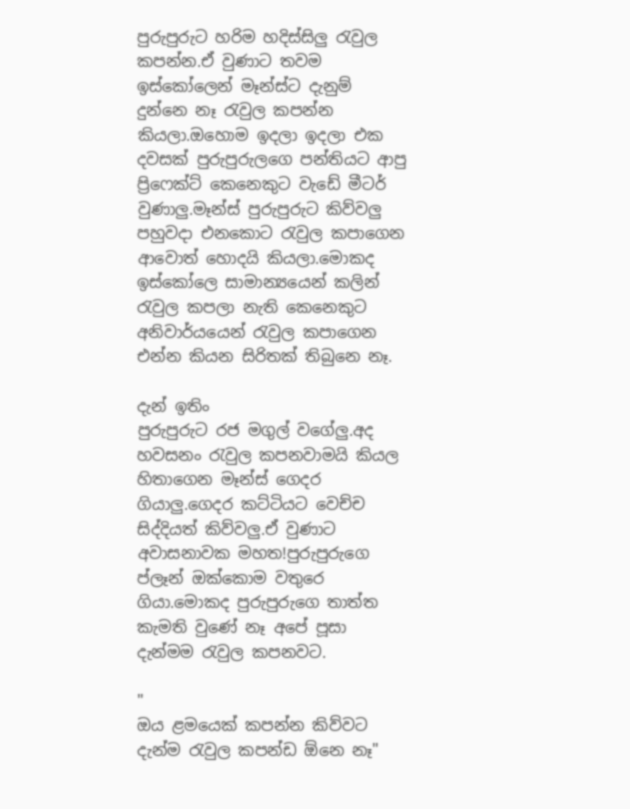පුරුපුරුට හරිම හදිස්සිලු රැවුල කපන්න.ඒ වුණාට තවම ඉස්කෝලෙන් මෑන්ස්ට දැනුම් දුන්නෙ නෑ රැවුල කපන්න කියලා.ඔහොම ඉදලා ඉදලා එක දවසක් පුරුපුරුලගෙ පන්තියට ආපු ප්‍රිෆෙක්ට් කෙනෙකුට වැඩේ මීටර් වුණාලු.මෑන්ස් පුරුපුරුට කිව්වලු පහුවදා එනකොට රැවුල කපාගෙන ආවොත් හොදයි කියලා.මොකද ඉස්කෝලෙ සාමාන්‍යයෙන් කලින් රැවුල කපලා නැති කෙනෙකුට අනිවාර්යයෙන් රැවුල කපාගෙන එන්න කියන සිරිතක් තිබුනෙ නෑ.

දැන් ඉතිං
පුරුපුරුට රජ මගුල් වගේලු.අද හවසනං රැවුල කපනවාමයි කියල හිතාගෙන මෑන්ස් ගෙදර ගියාලු.ගෙදර කට්ටියට වෙච්ච සිද්දියත් කිව්වලු.ඒ වුණාට අවාසනාවක මහත!පුරුපුරුගෙ ප්ලෑන් ඔක්කොම වතුරෙ ගියා.මොකද පුරුපුරුගෙ තාත්ත කැමති වුණේ නෑ අපේ පූසා දැන්මම රැවුල කපනවට.

"
ඔය ළමයෙක් කපන්න කිව්වට දැන්ම රැවුල කපන්ඩ ඕනෙ නෑ"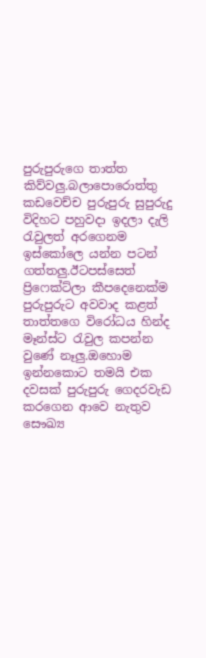පුරුපුරුගෙ තාත්ත කිව්වලු.බලාපොරොත්තු කඩවෙච්ච පුරුපුරු සුපුරුදු විදිහට පහුවදා ඉදලා දැලි රැවුලත් අරගෙනම ඉස්කෝලෙ යන්න පටන් ගත්තලු.ඊටපස්සෙත් ප්‍රිෆෙක්ට්ලා කීපදෙනෙක්ම පුරුපුරුට අවවාද කළත් තාත්තගෙ විරෝධය හින්ද මෑන්ස්ට රැවුල කපන්න වුණේ නෑලු.ඔහොම ඉන්නකොට තමයි එක දවසක් පුරුපුරු ගෙදරවැඩ කරගෙන ආවෙ නැතුව සෞඛ්‍ය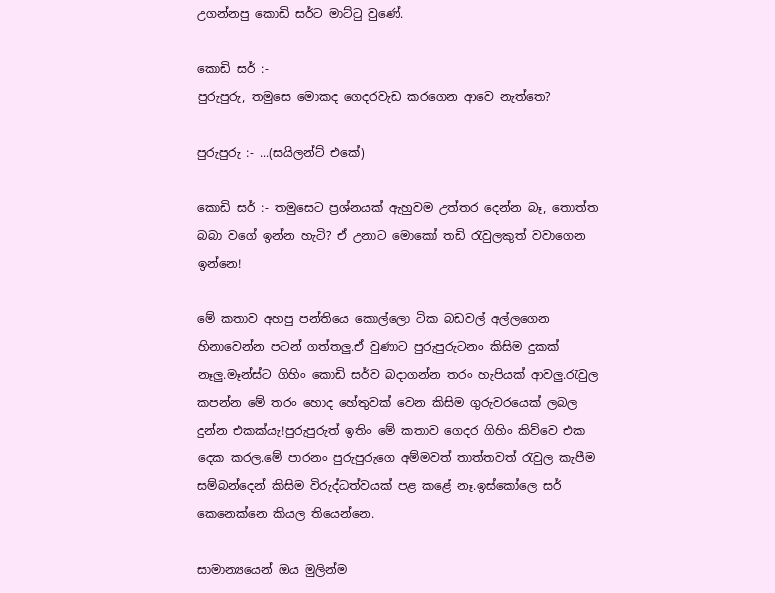උගන්නපු කොඩි සර්ට මාට්ටු වුණේ.

කොඩි සර් :-
පුරුපුරු, තමුසෙ මොකද ගෙදරවැඩ කරගෙන ආවෙ නැත්තෙ?

පුරුපුරු :- ...(සයිලන්ට් එකේ)

කොඩි සර් :- තමුසෙට ප්‍රශ්නයක් ඇහුවම උත්තර දෙන්න බෑ, තොත්ත බබා වගේ ඉන්න හැටි? ඒ උනාට මොකෝ තඩි රැවුලකුත් වවාගෙන ඉන්නෙ!

මේ කතාව අහපු පන්තියෙ කොල්ලො ටික බඩවල් අල්ලගෙන හිනාවෙන්න පටන් ගත්තලු.ඒ වුණාට පුරුපුරුටනං කිසිම දුකක් නෑලු.මෑන්ස්ට ගිහිං කොඩි සර්ව බදාගන්න තරං හැපියක් ආවලු.රැවුල කපන්න මේ තරං හොද හේතුවක් වෙන කිසිම ගුරුවරයෙක් ලබල දුන්න එකක්යැ!පුරුපුරුත් ඉතිං මේ කතාව ගෙදර ගිහිං කිව්වෙ එක දෙක කරල.මේ පාරනං පුරුපුරුගෙ අම්මවත් තාත්තවත් රැවුල කැපීම සම්බන්දෙන් කිසිම විරුද්ධත්වයක් පළ කළේ නෑ.ඉස්කෝලෙ සර් කෙනෙක්නෙ කියල තියෙන්නෙ.

සාමාන්‍යයෙන් ඔය මුලින්ම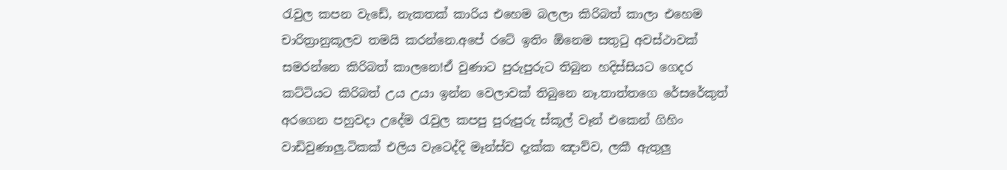රැවුල කපන වැඩේ, නැකතක් කාරිය එහෙම බලලා කිරිබත් කාලා එහෙම චාරිත්‍රානුකූලව තමයි කරන්නෙ.අපේ රටේ ඉතිං ඕනෙම සතුටු අවස්ථාවක් සමරන්නෙ කිරිබත් කාලනෙ!ඒ වුණාට පුරුපුරුට තිබුන හදිස්සියට ගෙදර කට්ටියට කිරිබත් උය උයා ඉන්න වෙලාවක් තිබුනෙ නෑ.තාත්තගෙ රේසරේකුත් අරගෙන පහුවදා උදේම රැවුල කපපු පුරුපුරු ස්කූල් වෑන් එකෙන් ගිහිං වාඩිවුණාලු.ටිකක් එලිය වැටෙද්දි මෑන්ස්ව දැක්ක ඤාව්ව, ලකී ඇතුලු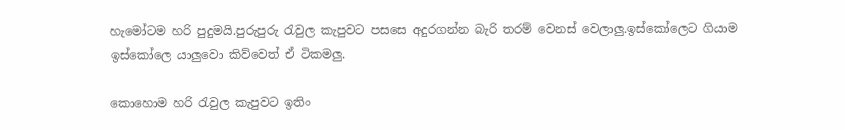හැමෝටම හරි පුදුමයි.පුරුපුරු රැවුල කැපුවට පසසෙ අදුරගන්න බැරි තරම් වෙනස් වෙලාලු.ඉස්කෝලෙට ගියාම ඉස්කෝලෙ යාලුවො කිව්වෙත් ඒ ටිකමලු.

කොහොම හරි රැවුල කැපුවට ඉතිං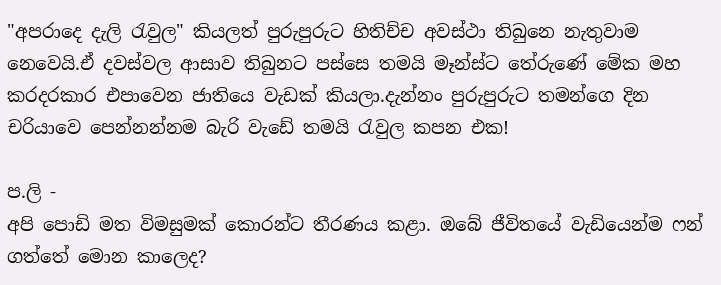"අපරාදෙ දැලි රැවුල" කියලත් පුරුපුරුට හිතිච්ච අවස්ථා තිබුනෙ නැතුවාම නෙවෙයි.ඒ දවස්වල ආසාව තිබුනට පස්සෙ තමයි මෑන්ස්ට තේරුණේ මේක මහ කරදරකාර එපාවෙන ජාතියෙ වැඩක් කියලා.දැන්නං පුරුපුරුට තමන්ගෙ දින චරියාවෙ පෙන්නන්නම බැරි වැඩේ තමයි රැවුල කපන එක!

ප.ලි -
අපි පොඩි මත විමසුමක් කොරන්ට තීරණය කළා. ඔබේ ජීවිතයේ වැඩියෙන්ම ෆන් ගත්තේ මොන කාලෙද?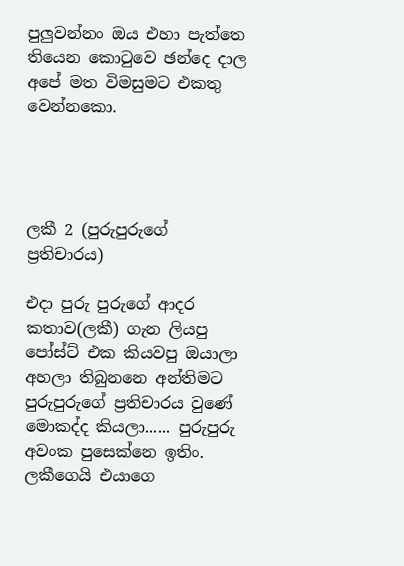පුලුවන්නං ඔය එහා පැත්තෙ තියෙන කොටුවෙ ඡන්දෙ දාල අපේ මත විමසුමට එකතු වෙන්නකො.




ලකී 2 (පුරුපුරුගේ ප්‍රතිචාරය)

එදා පුරු පුරුගේ ආදර කතාව(ලකී) ගැන ලියපු පෝස්ට් එක කියවපු ඔයාලා අහලා තිබුනනෙ අන්තිමට පුරුපුරුගේ ප්‍රතිචාරය වුණේ මොකද්ද කියලා...... පුරුපුරු අවංක පුසෙක්නෙ ඉතිං. ලකීගෙයි එයාගෙ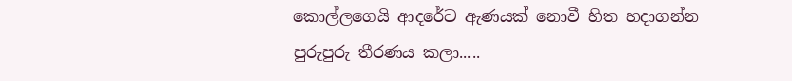කොල්ලගෙයි ආදරේ‍ට ඇණයක් නොවී හිත හදාගන්න පුරුපුරු තීරණය කලා.....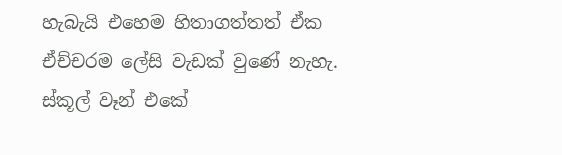හැබැයි එහෙම හිතාගත්තත් ඒක ඒච්චරම ලේසි වැඩක් වුණේ නැහැ. ස්කූල් වෑන් එකේ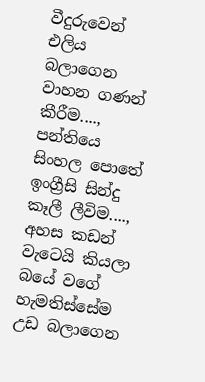වීදුරුවෙන් එලිය‍ බලාගෙන වාහන ගණන් කීරීම...., පන්තියෙ සිංහල පොතේ ඉංග්‍රීසි සින්දු කෑලී ලීවිම...., අහස කඩන් වැටෙයි කියලා බයේ වගේ හැමතිස්සේම උඩ බලාගෙන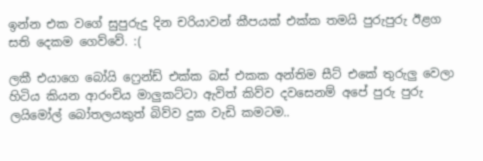ඉන්න එක වගේ සුපුරුදු දින චරියාවන් කීපයක් එක්ක තමයි පුරුපුරු ඊළග සති දෙකම ගෙව්වේ. :(

ලකී එයා‍ගෙ බෝයි ‍ෆ්‍රෙන්ඩ් එක්ක බස් එකක අන්තිම සීට් එකේ තුරුලු වෙලා හිටිය කියන ආරංචිය මාලුකට්ටා ඇවිත් කිව්ව දවසෙනම් අපේ පුරු පුරු ලයිමෝල් බෝතලයකුත් බිව්ව දුක වැඩි කමටම..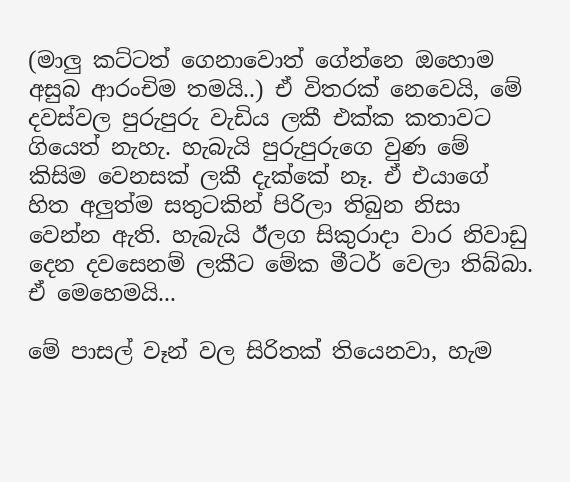(මාලු කට්ටත් ගෙනාවොත් ගේන්නෙ ‍ඔහොම අසුබ ආරංචිම තමයි..) ඒ ‍විතරක් නෙවෙයි, මේ දවස්වල පුරුපුරු ‍වැඩිය ලකී එක්ක කතාවට ගියෙත් නැහැ. හැබැයි පුරුපුරුගෙ වුණ මේ කිසිම වෙනසක් ලකී දැක්කේ නෑ. ඒ එයාගේ හිත අලුත්ම සතුටකින් පිරිලා තිබුන නිසා වෙන්න ඇති. හැබැයි ඊලග සිකුරාදා වාර නිවාඩු දෙන දවසෙනම් ලකීට මේක මීටර් වෙලා තිබ්බා. ඒ මෙහෙමයි...

මේ පාසල් වෑන් වල සිරිතක් තියෙනවා, හැම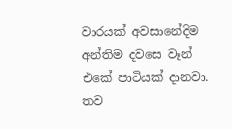වාරයක් අවසානේදිම අන්තිම දවසෙ වෑන් එකේ පාටියක් දානවා. තව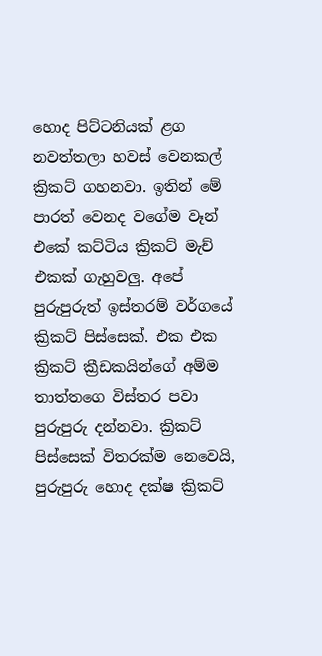හොද පිට්ටනියක් ළග නවත්තලා හවස් වෙනකල් ක්‍රිකට් ගහනවා. ඉතින් මේ පාරත් වෙනද වගේම වෑන් එකේ කට්ටිය ක්‍රිකට් මැච් එකක් ගැහුවලු. අපේ පුරුපුරුත් ඉස්තරම් වර්ගයේ ක්‍රිකට් පිස්සෙක්. එක එක ක්‍රිකට් ක්‍රීඩකයින්ගේ අම්ම තාත්තගෙ විස්තර පවා පුරුපුරු දන්නවා. ක්‍රිකට් පිස්සෙක් විතරක්‍ම නෙවෙයි, පුරුපුරු හොද දක්ෂ ක්‍රිකට්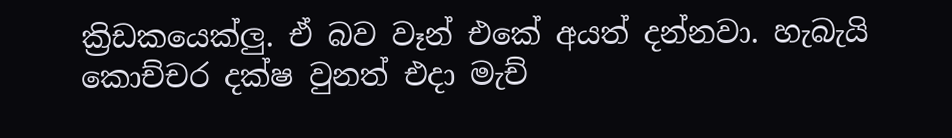ක්‍රිඩකයෙක්ලු. ඒ බව වෑන් එකේ අයත් දන්නවා. හැබැයි කොච්චර දක්ෂ වුනත් එදා මැච්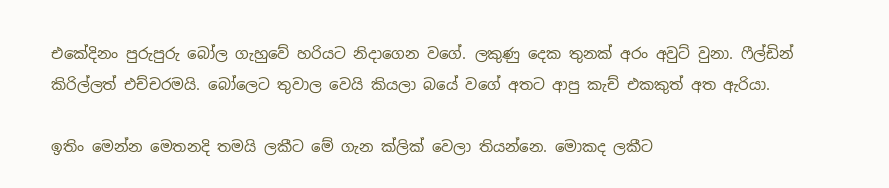එකේදිනං පුරුපුරු බෝල ගැහුවේ හරියට නිදාගෙන වගේ. ලකුණු දෙක තුනක් අරං අවුට් වුනා. ෆීල්ඩින් කිරිල්ලත් එච්චරමයි. බෝලෙට තුවාල වෙයි කියලා බයේ වගේ අතට ආපු කැච් එකකුත් අත ඇරියා.

ඉතිං මෙන්න මෙතනදි තමයි ලකීට මේ ගැන ක්ලික් වෙලා තියන්නෙ. මොකද ලකීට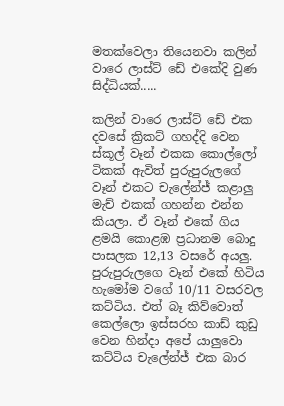මතක්වෙලා තියෙනවා කලින් වාරෙ ලාස්ට් ඩේ එකේදි වුණ සිද්ධියක්.....

කලින් වාරෙ ලාස්ට් ඩේ එක දවසේ ක්‍රිකට් ගහද්දි වෙන ස්කූල් වෑන් එකක කොල්ලෝ ටිකක් ඇවිත් පුරුපුරුලගේ වෑන් එකට චැලේන්ජ් කළාලු මැච් එකක් ගහන්න එන්න කියලා. ඒ වෑන් එකේ ගිය ළමයි කොළඹ ප්‍රධානම බොදු පාසලක 12,13 වසරේ අයලු. පුරුපුරුලගෙ වෑන් එකේ හිටිය හැමෝම වගේ 10/11 වසරවල කට්ටිය. එත් බෑ කිව්වොත් කෙල්ලො ඉස්සරහ කාඩ් කුඩු වෙන හින්දා අපේ යාලුවො කට්ටිය චැලේන්ජ් එක බාර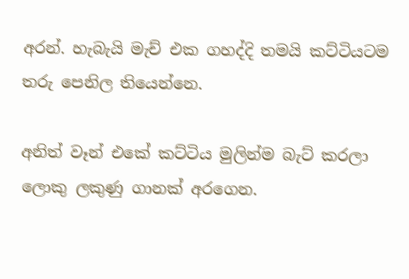අරන්. හැබැයි මැච් එක ගහද්දි තමයි ක‍ට්ටියටම තරු පෙනිල තියෙන්නෙ.

අනිත් වෑන් එකේ කට්ටිය මුලින්ම බැට් කරලා ලොකු ලකුණු ගානක් අරගෙන.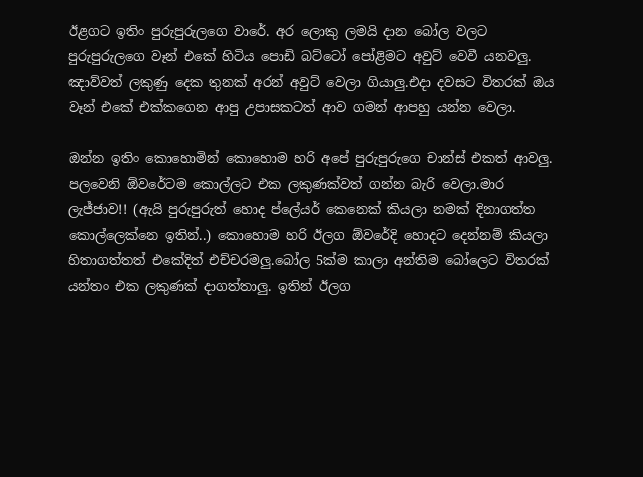ඊළගට ඉතිං පුරුපුරුලගෙ වාරේ. අර ලොකු ලමයි දාන බෝල වලට පුරුපුරුලගෙ වෑන් එකේ හිටිය පොඩි බට්ටෝ පෝළිමට අවුට් වෙවී යනවලු. ඤාව්වත් ලකුණු දෙක තුනක් අරන් අවුට් ‍වෙලා ගියාලු.එදා දවසට විතරක් ඔය වෑන් එකේ එක්කගෙන ආපු උපාසකටත් ආව ගමන් ආපහු යන්න වෙලා.

ඔන්න ඉතිං කොහොමින් කොහොම හරි අපේ පුරුපුරුගෙ චාන්ස් එකත් ආවලු. පලවෙනි ඕවරේටම කොල්ලට එක ලකුණක්වත් ගන්න බැරි වෙලා.මාර ලැජ්ජාව!! (ඇයි පුරුපුරුත් හොද ප්ලේයර් කෙනෙක් කියලා නමක් දිනාගත්ත කොල්ලෙක්නෙ ඉතින්..) කොහොම හරි ඊලග ඕවරේදි හොදට දෙන්නම් කියලා හිතාගත්තත් එකේදිත් එච්චරමලු.බෝල 5ක්ම කාලා අන්තිම බෝලෙට විතරක් යන්තං එක ලකුණක් දාගත්තාලු. ඉතින් ඊලග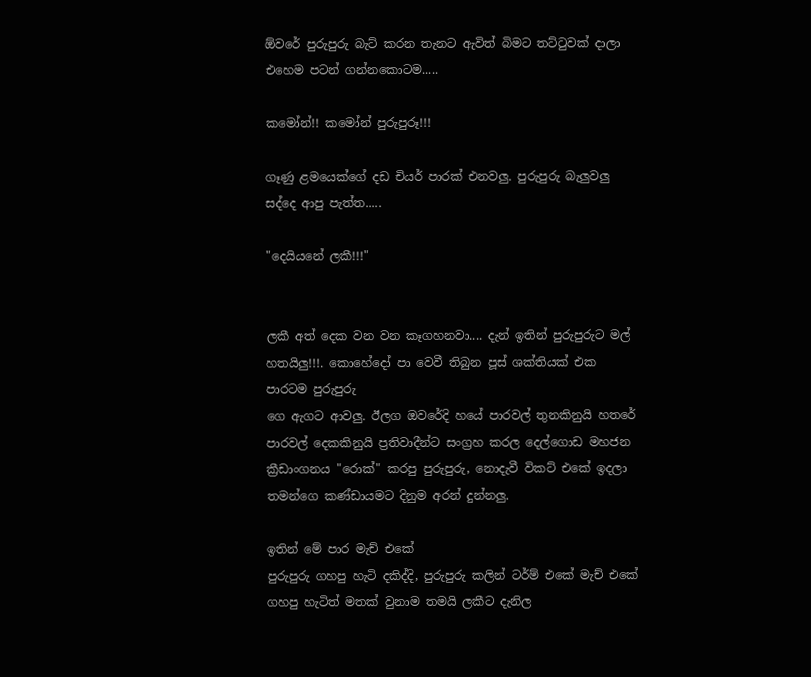ඕවරේ පුරුපුරු බැට් කරන තැනට ඇවිත් බිමට තට්ටුවක් දාලා එහෙම පටන් ගන්නකොටම.....

කමෝන්!! කමෝන් පුරුපුරූ!!!

ගෑණු ළමයෙක්ගේ දඩ චියර් පාරක් එනවලු. පුරුපුරු බැලුවලු සද්දෙ ආපු පැත්ත.....

"දෙයියනේ ලකී!!!"


ලකී අත් දෙක වන වන කෑගහනවා.... දැන් ඉතින් පුරුපුරුට මල් හතයිලු!!!. කොහේදෝ පා වෙවී තිබුන පූස් ශක්තියක් එක පාරටම පුරුපුරු
ගෙ ඇගට ආවලු. ඊලග ඔවරේදි හයේ පාරවල් තුනකිනුයි හතරේ පාරවල් දෙකකිනුයි ප්‍රතිවාදීන්ට සංග්‍රහ කරල දෙල්ගොඩ මහජන ක්‍රීඩාංගනය "රොක්" කරපු පුරුපුරු, නොදැවී විකට් එකේ ඉදලා තමන්ගෙ කණ්ඩායමට දිනුම අරන් දුන්නලු.

ඉතින් මේ පාර මැච් එකේ
පුරුපුරු ගහපු හැටි දකිද්දි, පුරුපුරු කලින් ටර්ම් එකේ මැච් එකේ ගහපු හැටිත් මතක් වුනාම තමයි ලකීට දැනිල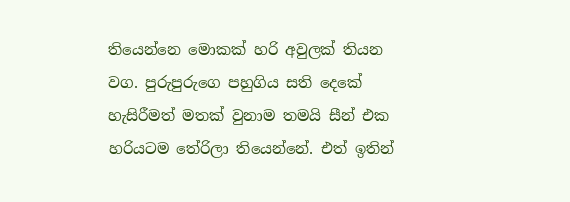තියෙන්නෙ මොකක් හරි අවුලක් තියන වග. පුරුපුරුගෙ පහුගිය සති දෙකේ හැසිරීමත් මතක් වුනාම තමයි සීන් එක හරියටම තේරිලා තියෙන්නේ. එත් ඉතින්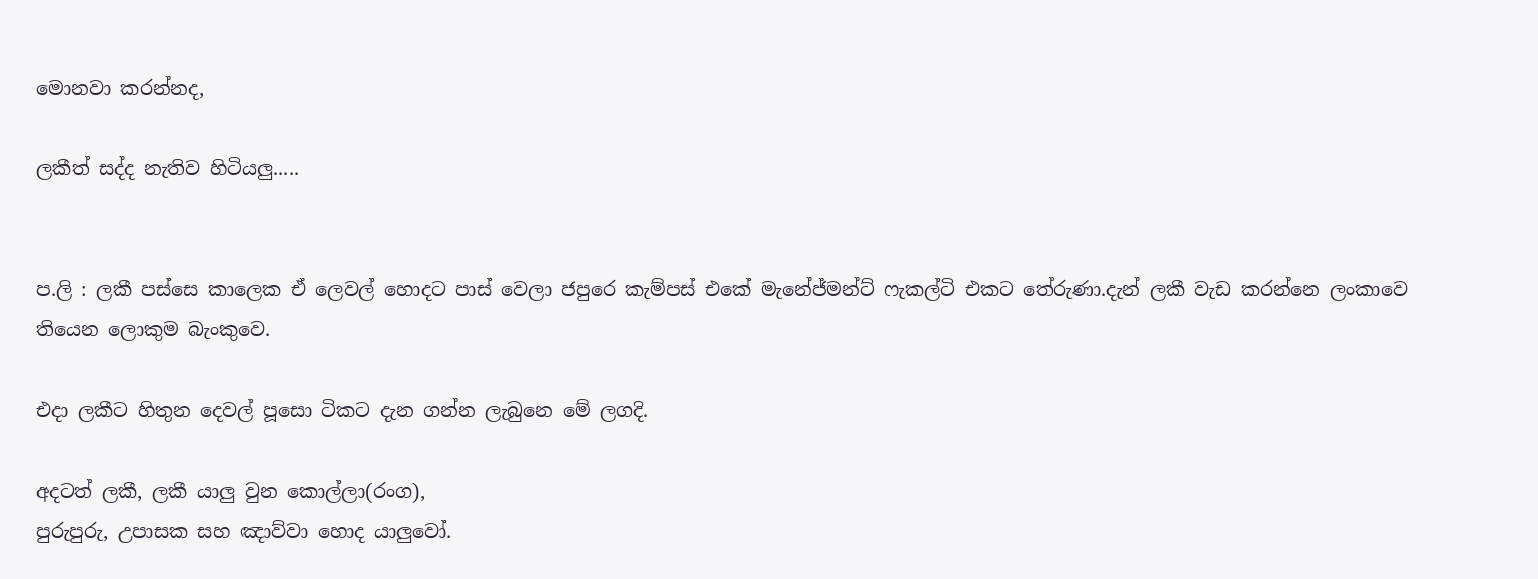මොනවා කරන්නද,

ලකීත් සද්ද නැතිව හිටියලු.....


ප.ලි : ලකී පස්සෙ කාලෙක ඒ ලෙවල් හොදට පාස් වෙලා ජපුරෙ කැම්පස් එකේ මැනේජ්මන්ට් ෆැකල්ටි එකට තේරුණා.දැන් ලකී වැඩ කරන්නෙ ලංකාවෙ තියෙන ලොකුම බැංකුවෙ.

එදා ලකීට හිතුන දෙවල් පූසො ටිකට දැන ගන්න ලැබුනෙ මේ ලගදි.

අදටත් ලකී, ලකී ‍යාලු වුන කොල්ලා(රංග),
පුරුපුරු, උපාසක සහ ඤාව්වා හොද යාලුවෝ.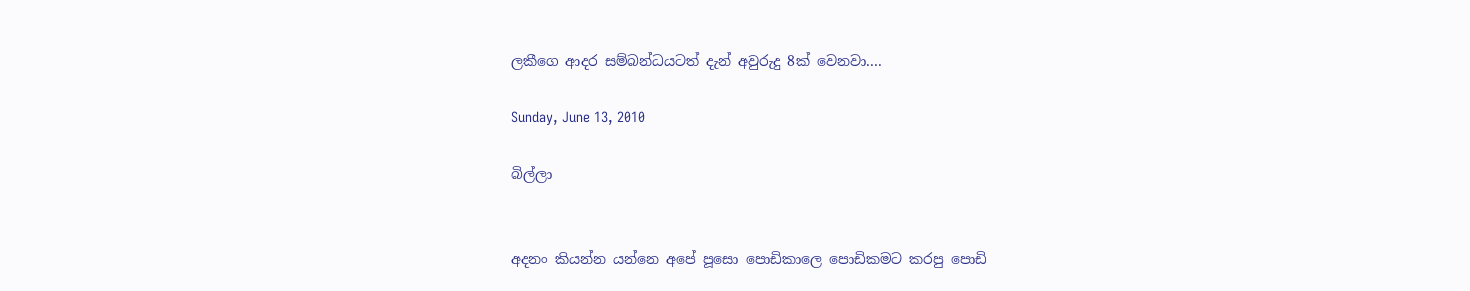ලකීගෙ ආදර සම්බන්ධයටත් දැන් අවුරුදු 8ක් වෙනවා....

Sunday, June 13, 2010

බිල්ලා


අදනං කියන්න යන්නෙ අපේ පූසො පොඩිකාලෙ පොඩිකමට කරපු පොඩි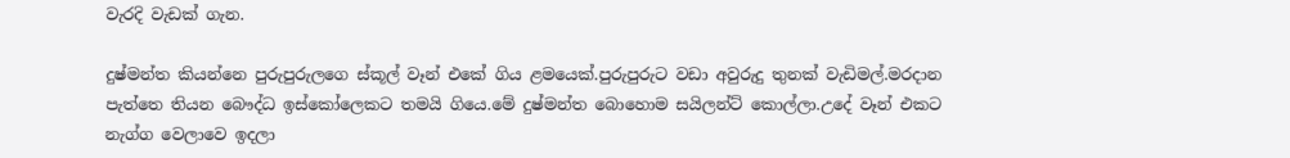වැරදි වැඩක් ගැන.

දුෂ්මන්ත කියන්නෙ පුරුපුරුලගෙ ස්කූල් වෑන් එකේ ගිය ළමයෙක්.පුරුපුරුට වඩා අවුරුදු තුනක් වැඩිමල්.මරදාන පැත්තෙ තියන බෞද්ධ ඉස්කෝලෙකට තමයි ගියෙ.මේ දුෂ්මන්ත බොහොම සයිලන්ට් කොල්ලා.උදේ වෑන් එකට නැග්ග වෙලාවෙ ඉදලා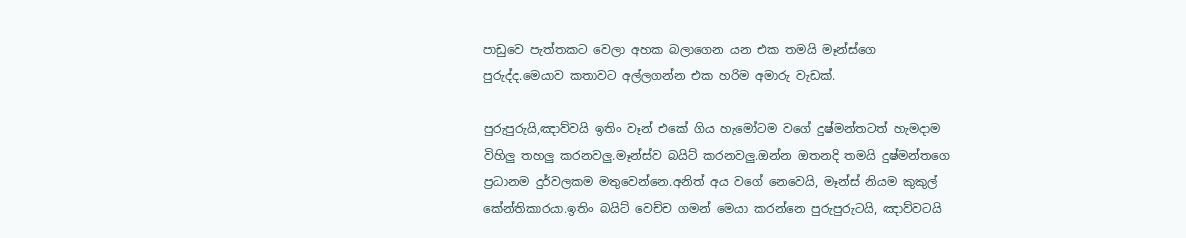පාඩුවෙ පැත්තකට වෙලා අහක බලාගෙන යන එක තමයි මෑන්ස්ගෙ පුරුද්ද.මෙයාව කතාවට අල්ලගන්න එක හරිම අමාරු වැඩක්.

පුරුපුරුයි,ඤාව්වයි ඉතිං වෑන් එකේ ගිය හැමෝටම වගේ දුෂ්මන්තටත් හැමදාම විහිලු තහලු කරනවලු.මෑන්ස්ව බයිට් කරනවලු.ඔන්න ඔතනදි තමයි දුෂ්මන්තගෙ ප්‍රධානම දුර්වලකම මතුවෙන්නෙ.අනිත් අය වගේ නෙවෙයි, මෑන්ස් නියම කුකුල් කේන්තිකාරයා.ඉතිං බයිට් වෙච්ච ගමන් මෙයා කරන්නෙ පුරුපුරුටයි, ඤාව්වටයි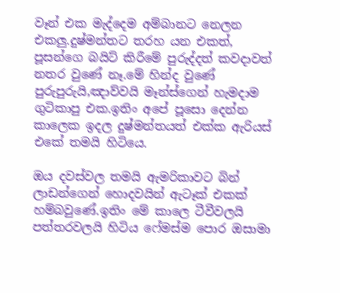වෑන් එක මැද්දෙම අම්බානට නෙලන එකලු.දුෂ්මන්තට තරහ යන එකත්, පූසන්ගෙ බයිට් කිරීමේ පුරුද්දත් කවදාවත් නතර වුණේ නෑ.මේ හින්ද වුණේ පුරුපුරුයි,ඤාව්වයි මෑන්ස්ගෙන් හැමදාම ගුටිකාපු එක.ඉතිං අපේ පූසො දෙන්න කාලෙක ඉදල දුෂ්මන්තයත් එක්ක ඇරියස් එකේ තමයි හිටියෙ.

ඔය දවස්වල තමයි ඇමරිකාවට බින් ලාඩන්ගෙන් හොදවයින් ඇටෑක් එකක් හම්බවුණේ.ඉතිං මේ කාලෙ ටීවීවලයි පත්තරවලයි හිටිය ෆේමස්ම පොර ඔසාමා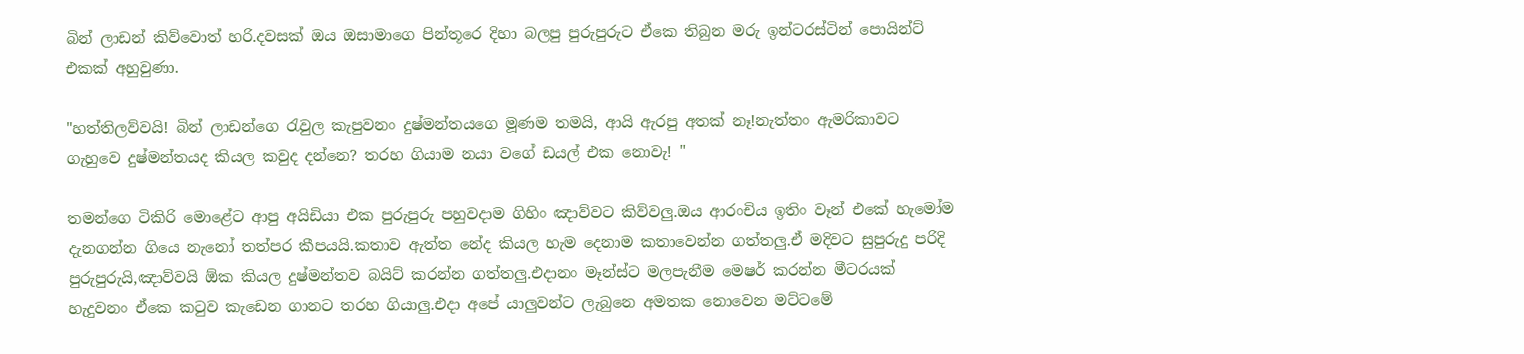බින් ලාඩන් කිව්වොත් හරි.දවසක් ඔය ඔසාමාගෙ පින්තූරෙ දිහා බලපු පුරුපුරුට ඒකෙ තිබුන මරු ඉන්ටරස්ටින් පොයින්ට් එකක් අහුවුණා.

"හත්තිලව්වයි! බින් ලාඩන්ගෙ රැවුල කැපුවනං දුෂ්මන්තයගෙ මූණම තමයි, ආයි ඇරපු අතක් නෑ!නැත්තං ඇමරිකාවට ගැහුවෙ දුෂ්මන්තයද කියල කවුද දන්නෙ? තරහ ගියාම නයා වගේ ඩයල් එක නොවැ! "

තමන්ගෙ ටිකිරි මොළේට ආපු අයිඩියා එක පුරුපුරු පහුවදාම ගිහිං ඤාව්වට කිව්වලු.ඔය ආරංචිය ඉතිං වෑන් එකේ හැමෝම දැනගන්න ගියෙ නැනෝ තත්පර කීපයයි.කතාව ඇත්ත නේද කියල හැම දෙනාම කතාවෙන්න ගත්තලු.ඒ මදිවට සුපුරුදු පරිදි පුරුපුරුයි,ඤාව්වයි ඕක කියල දුෂ්මන්තව බයිට් කරන්න ගත්තලු.එදානං මෑන්ස්ට මලපැනීම මෙෂර් කරන්න මීටරයක් හැදුවනං ඒකෙ කටුව කැඩෙන ගානට තරහ ගියාලු.එදා අපේ යාලුවන්ට ලැබුනෙ අමතක නොවෙන මට්ටමේ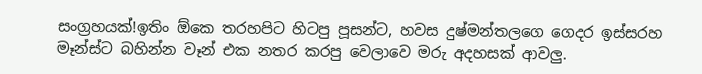සංග්‍රහයක්!ඉතිං ඕකෙ තරහපිට හිටපු පූසන්ට, හවස දුෂ්මන්තලගෙ ගෙදර ඉස්සරහ මෑන්ස්ට බහින්න වෑන් එක නතර කරපු වෙලාවෙ මරු අදහසක් ආවලු.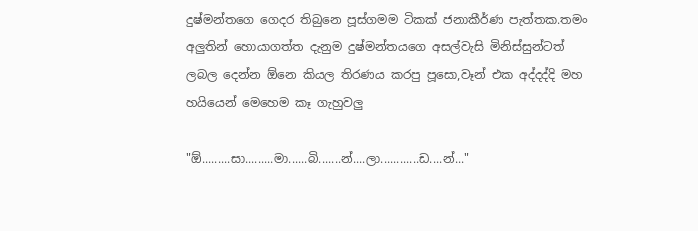දුෂ්මන්තගෙ ගෙදර තිබුනෙ පූස්ගමම ටිකක් ජනාකීර්ණ පැත්තක.තමං අලු‍තින් හොයාගත්ත දැනුම දුෂ්මන්තයගෙ අසල්වැසි මිනිස්සුන්ටත් ලබල දෙන්න ඕනෙ කියල තිරණය කරපු පූසො,වෑන් එක අද්දද්දි මහ හයියෙන් මෙහෙම කෑ ගැහුවලු

"ඕ.........සා.........මා......බි.......න්....ලා............ඩ....න්..."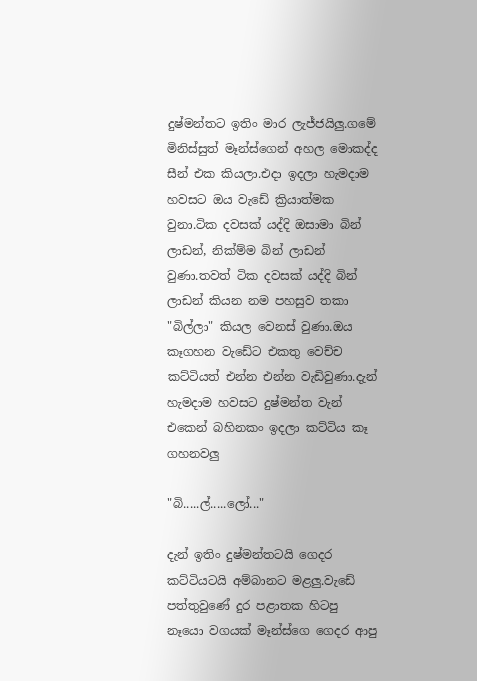දුෂ්මන්තට ඉතිං මාර ලැජ්ජයිලු.ගමේ මිනිස්සුත් මෑන්ස්ගෙන් අහල මොකද්ද සීන් එක කියලා.එදා ඉදලා හැමදාම හවසට ඔය වැඩේ ක්‍රියාත්මක වුනා.ටික දවසක් යද්දි ඔසාමා බින් ලාඩන්, නික්ම්ම බින් ලාඩන් වුණා.තවත් ටික දවසක් යද්දි බින් ලාඩන් කියන නම පහසුව තකා "බිල්ලා" කියල වෙනස් වුණා.ඔය කෑගහන වැඩේට එකතු වෙච්ච කට්ටියත් එන්න එන්න වැඩිවුණා.දැන් හැමදාම හවසට දුෂ්මන්ත වැන් එකෙන් බහිනකං ඉදලා කට්ටිය කෑ ගහනවලු

"බි.....ල්.....ලෝ..."

දැන් ඉතිං දුෂ්මන්තටයි ගෙදර කට්ටියටයි අම්බානට මළලු.වැඩේ පත්තුවුණේ දුර පළාතක හිටපු නෑයො වගයක් මෑන්ස්ගෙ ගෙදර ආපු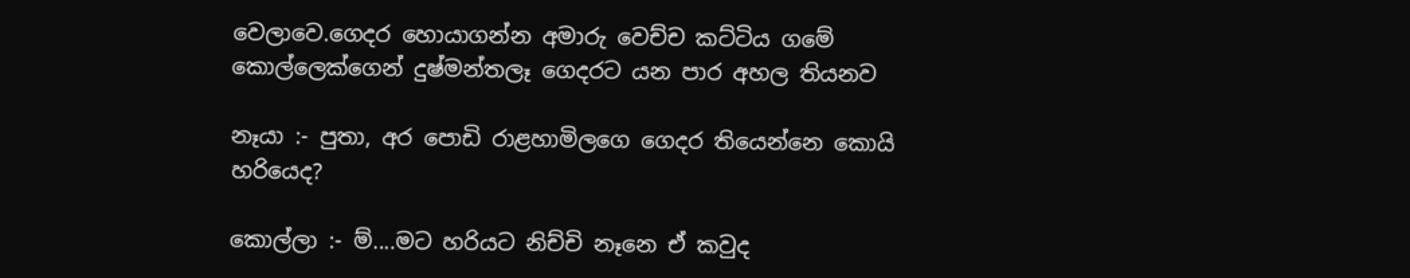වෙලාවෙ.ගෙදර හොයාගන්න අමාරු වෙච්ච කට්ටිය ගමේ කොල්ලෙක්ගෙන් දුෂ්මන්තලෑ ගෙදරට යන පාර අහල තියනව

නෑයා :- පුතා, අර පොඩි රාළහාමිලගෙ ගෙදර තියෙන්නෙ කොයි හරියෙද?

කොල්ලා :- ම්....මට හරියට නිච්චි නෑනෙ ඒ කවුද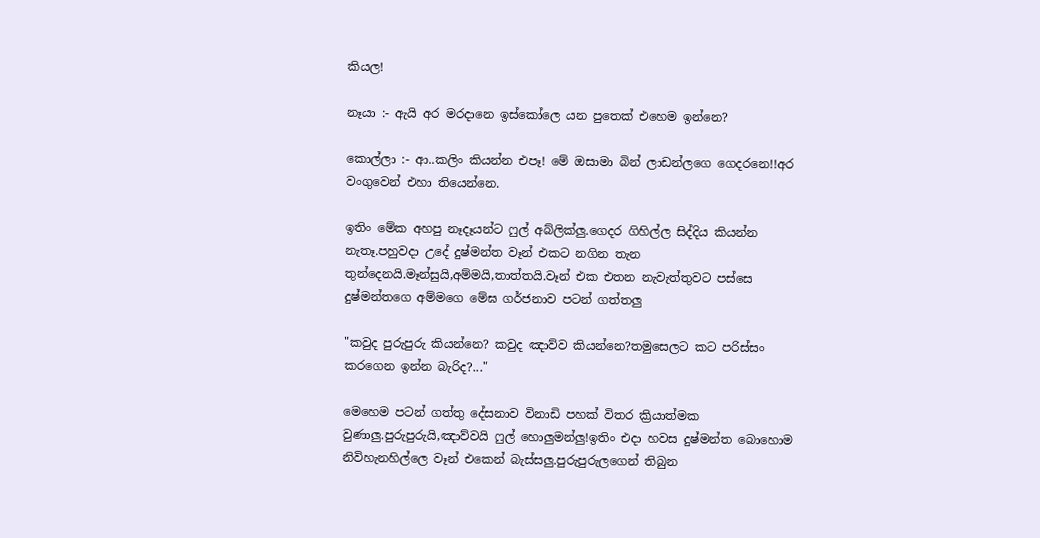කියල!

නෑයා :- ඇයි අර මරදානෙ ඉස්කෝලෙ යන පුතෙක් එහෙම ඉන්නෙ?

කොල්ලා :- ආ..කලිං කියන්න එපෑ! මේ ඔසාමා බින් ලාඩන්ලගෙ ගෙදරනෙ!!අර වංගුවෙන් එහා තියෙන්නෙ.

ඉතිං මේක අහපු නෑදෑයන්ට ෆුල් අබ්ලික්ලු.ගෙදර ගිහිල්ල සිද්දිය කියන්න නැතෑ.පහුවදා උදේ දුෂ්මන්ත වෑන් එකට නගින තැන තුන්දෙනයි.මෑන්සුයි,අම්මයි,තාත්තයි.වෑන් එක එතන නැවැත්තුවට පස්සෙ දුෂ්මන්තගෙ අම්මගෙ මේඝ ගර්ජනාව පටන් ගත්තලු

"කවුද පුරුපුරු කියන්නෙ? කවුද ඤාව්ව කියන්නෙ?තමුසෙලට කට පරිස්සං කරගෙන ඉන්න බැරිද?..."

මෙහෙම පටන් ගත්තු දේසනාව විනාඩි පහක් විතර ක්‍රියාත්මක වුණාලු.පුරුපුරුයි,ඤාව්වයි ෆුල් හොලුමන්ලු!ඉතිං එදා හවස දුෂ්මන්ත බොහොම නිවිහැනහිල්ලෙ වෑන් එකෙන් බැස්සලු.පුරුපුරුලගෙන් තිබුන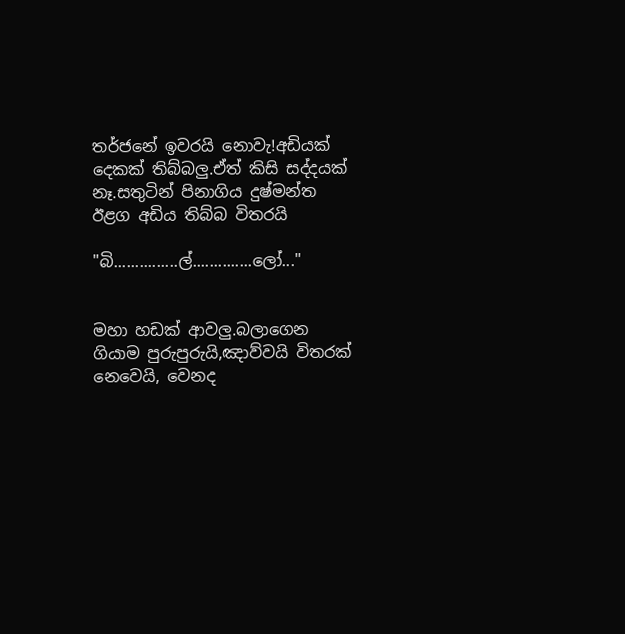තර්ජනේ ඉවරයි නොවැ!අඩියක් දෙකක් තිබ්බලු.ඒත් කිසි සද්දයක් නෑ.සතුටින් පිනාගිය දුෂ්මන්ත ඊළග අඩිය තිබ්බ විතරයි

"බි...............ල්..............ලෝ..."


මහා හඩක් ආවලු.බලාගෙන ගියාම පුරුපුරුයි,ඤාව්වයි විතරක් නෙවෙයි, වෙනද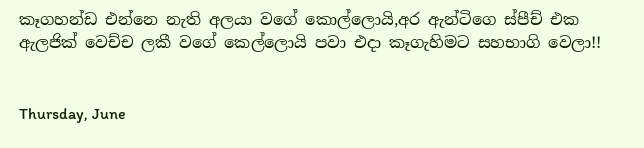කෑගහන්ඩ එන්නෙ නැති අලයා වගේ කොල්ලොයි,අර ඇන්ටිගෙ ස්පීච් එක ඇලජික් වෙච්ච ලකී වගේ කෙල්ලොයි පවා එදා කෑගැහිමට සහභාගි වෙලා!!


Thursday, June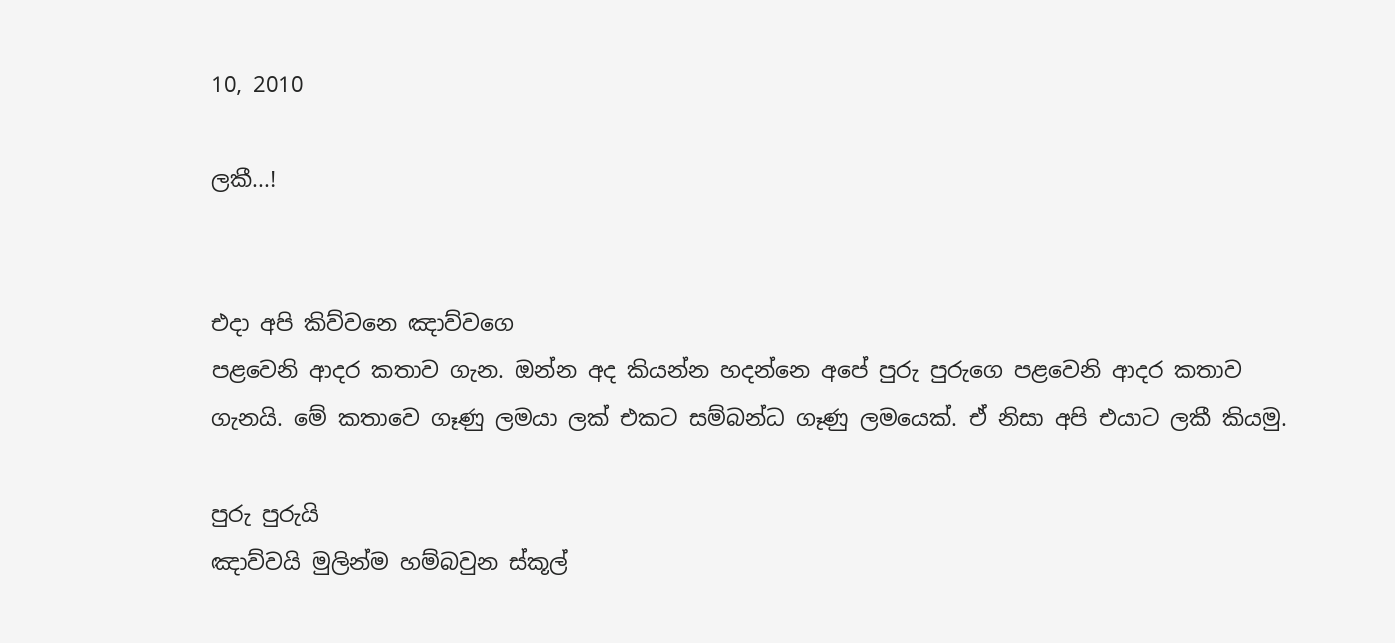10, 2010

ලකී...!


එදා අපි කිව්වනෙ ඤාව්වගෙ
පළවෙනි ආදර කතාව ගැන. ඔන්න අද කියන්න හදන්නෙ අපේ පුරු පුරුගෙ පළවෙනි ආදර කතාව ගැනයි. මේ කතාවෙ ගෑණු ලමයා ලක් එකට සම්බන්ධ ගෑණු ලමයෙක්. ඒ නිසා අපි එයාට ලකී කියමු.

පුරු පුරුයි
ඤාව්වයි මුලින්ම හම්බ‍වුන ස්කූල්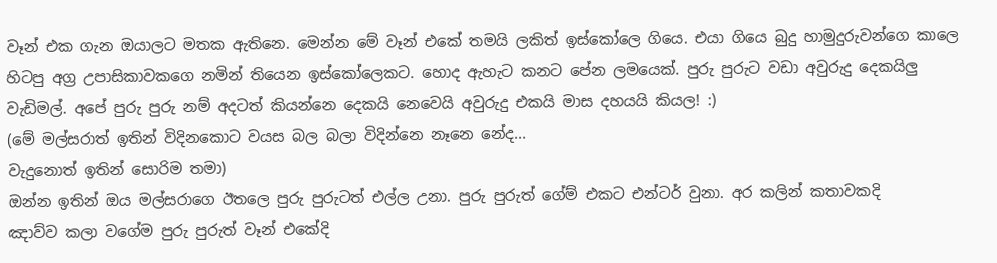වෑන් එක ගැන ඔයාලට මතක ඇතිනෙ. මෙන්න මේ වෑන් එකේ තමයි ලකිත් ඉස්කෝලෙ ගියෙ. එයා ගියෙ බුදු හාමුදුරුවන්ගෙ කාලෙ හිටපු අග්‍ර උපාසිකාවකගෙ නමින් තියෙන ඉස්කෝලෙකට. හොද ඇහැ‍ට කනට පේන ලමයෙක්. පුරු පුරුට වඩා අවුරුදු දෙකයිලු වැඩිමල්. අපේ පුරු පුරු නම් අදටත් කියන්නෙ දෙකයි නෙවෙයි අවුරුදු එකයි මාස දහයයි කියල! :)
(මේ මල්සරාත් ඉතින් විදිනකොට වයස බල බලා විදින්නෙ නෑනෙ නේද...
වැදුනොත් ඉතින් සොරිම තමා)
ඔන්න ඉතින් ඔය මල්සරාගෙ ඊතලෙ පුරු පුරුටත් එල්ල උනා. පුරු පුරුත් ගේම් එකට එන්ටර් වුනා. අර කලින් කතාවකදි
ඤාව්ව කලා වගේම පුරු පුරුත් වෑන් එකේදි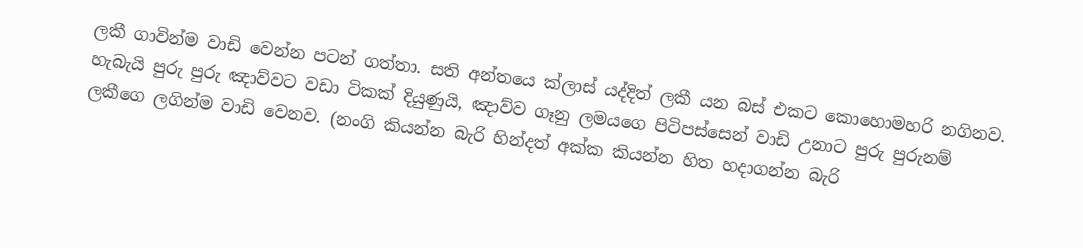ලකී ගාවින්ම වාඩි වෙන්න පටන් ගත්තා. සති අන්තයෙ ක්ලාස් යද්දිත් ලකී යන බස් එකට කොහොමහරි නගිනව. හැබැයි පුරු පුරු ඤාව්වට වඩා ටිකක් දියුණුයි, ඤාව්ව ගෑනු ලමයගෙ පිටිපස්සෙන් වාඩි උනාට පුරු පුරුනම් ලකීගෙ ලගින්ම වාඩි වෙනව. (නංගි කියන්න බැරි හින්දත් අක්ක කියන්න හිත හදාගන්න බැරි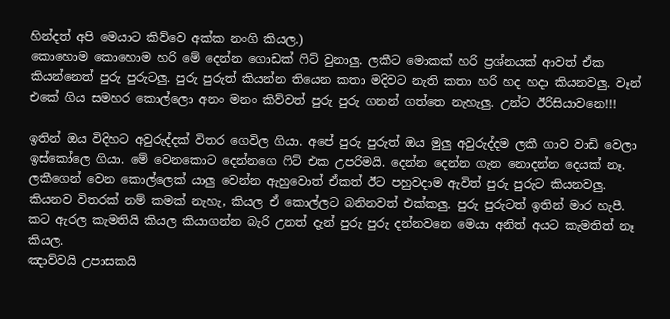හින්දත් අපි මෙයාට කිව්වෙ අක්ක නංගි කියල.)
කොහොම කොහොම හරි මේ දෙන්න ගොඩක් ෆිට් වුනාලු. ලකීට මොකක් හරි ප්‍රශ්නයක් ආවත් ඒක කියන්නෙත් පුරු පුරුටලු. පුරු පුරුත් කියන්න තියෙන කතා මදිවට නැති කතා හරි හද හදා කියනවලු. වෑන් එකේ ගිය සමහර කොල්ලො අනං මනං කිව්වත් පුරු පුරු ගනන් ගත්තෙ නැහැලු. උන්ට ඊරිසියාවනෙ!!!

ඉතින් ඔය විදිහට අවුරුද්දක් විතර ගෙවිල ගියා. අපේ පුරු පුරුත් ඔය මුලු අවුරුද්දම ලකී ගාව වාඩි වෙලා ඉස්කෝලෙ ගියා. මේ වෙනකොට දෙන්නගෙ ෆිට් එක උපරිමයි. දෙන්න දෙන්න ගැන නොදන්න දෙයක් නෑ. ලකීගෙන් වෙන කොල්ලෙක් යාලු වෙන්න ඇහුවොත් ඒකත් ඊට පහුවදාම ඇවිත් පුරු පුරුට කියනවලු. කියනව විතරක් නම් කමක් නැහැ, කියල ඒ කොල්ලට බනිනවත් එක්කලු. පුරු පුරුටත් ඉතින් මාර හැපී. කට ඇරල කැමතියි කියල කියාගන්න බැරි උනත් දැන් පුරු පුරු දන්නවනෙ මෙයා අනිත් අයට කැමතිත් නෑ කියල.
ඤාව්වයි උපාසකයි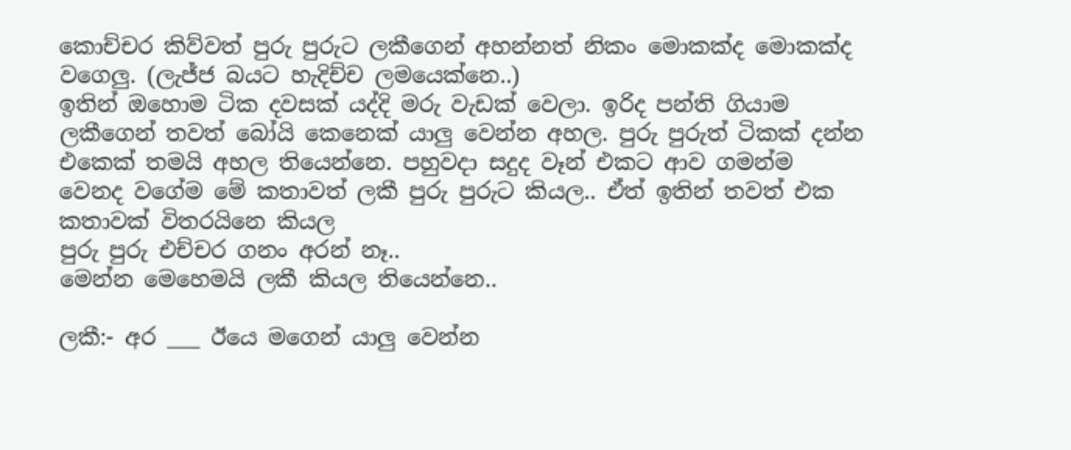කොච්චර කිව්වත් පුරු පුරුට ලකීගෙන් අහන්නත් නිකං මොකක්ද මොකක්ද වගෙලු. (ලැජ්ජ බයට හැදිච්ච ලමයෙක්නෙ..)
ඉතින් ඔහොම ටික දවසක් යද්දි මරු වැඩක් වෙලා. ඉරිද පන්ති ගියාම ලකීගෙන් තවත් බෝයි කෙනෙක් යාලු වෙන්න අහල. පුරු පුරුත් ටිකක් දන්න එකෙක් තමයි අහල තියෙන්නෙ. පහුවදා සදුද වෑන් එකට ආව ගමන්ම වෙනද වගේම මේ කතාවත් ලකී පුරු පුරුට කියල.. ඒත් ඉතින් තවත් එක කතාවක් විතරයිනෙ කියල
පුරු පුරු එච්චර ගනං අරන් නෑ..
මෙන්න මෙහෙමයි ලකී කියල තියෙන්නෙ..

ලකී:- අර ___ ඊයෙ මගෙන් යාලු වෙන්න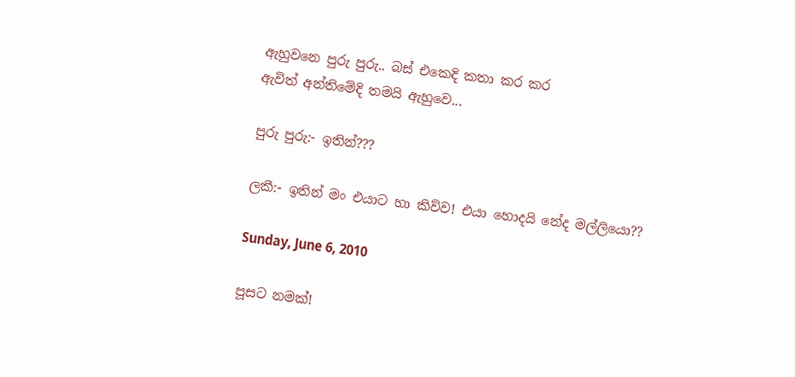ඇහුවනෙ පුරු පුරු.. බස් එකෙදි කතා කර කර
ඇවිත් අන්තිමේදි තමයි ඇහුවෙ...

පුරු පුරු:- ඉතින්???

ලකී:- ඉතින් මං එයාට හා කිව්ව! එයා හොදයි නේද මල්ලියො??

Sunday, June 6, 2010

පූසට නමක්!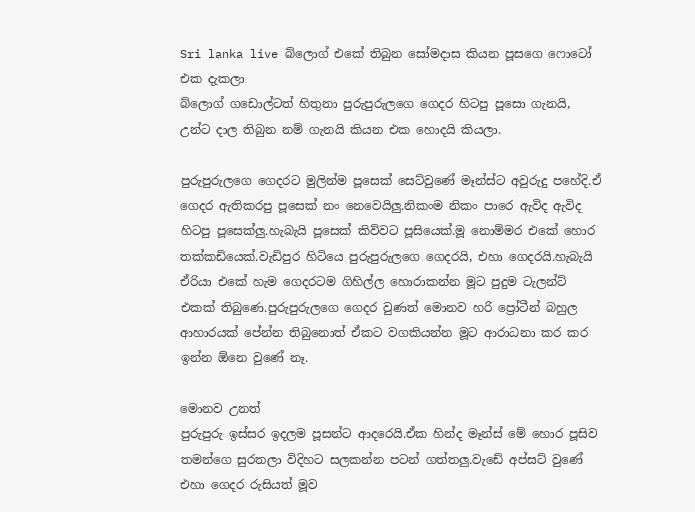Sri lanka live බ්ලොග් එකේ තිබුන සෝමදාස කියන පූසගෙ ෆොටෝ එක දැකලා
බ්ලොග් ගඩොල්ටත් හිතුනා පුරුපුරුලගෙ ගෙදර හිටපු පූසො ගැනයි, උන්ට දාල තිබුන නම් ගැනයි කියන එක හොදයි කියලා.

පුරුපුරුලගෙ ගෙදරට මුලින්ම පූසෙක් සෙට්වුණේ මෑන්ස්ට අවුරුදු පහේදි.ඒ ගෙදර ඇතිකරපු පූසෙක් නං නෙවෙයිලු.නිකංම නිකං පාරෙ ඇවිද ඇවිද හිටපු පූසෙක්ලු.හැබැයි පූසෙක් කිව්වට පූසියෙක්.මූ නොම්මර එකේ හොර තක්කඩියෙක්.වැඩිපුර හිටියෙ පුරුපුරුලගෙ ගෙදරයි, එහා ගෙදරයි.හැබැයි ඒරියා එකේ හැම ගෙදරටම ගිහිල්ල හොරාකන්න මූට පුදුම ටැලන්ට් එකක් තිබුණෙ.පුරුපුරුලගෙ ගෙදර වුණත් මොනව හරි ප්‍රෝටීන් බහුල ආහාරයක් පේන්න තිබුනොත් ඒකට වගකියන්න මූට ආරාධනා කර කර ඉන්න ඕනෙ වුණේ නෑ.

මොනව උනත්
පුරුපුරු ඉස්සර ඉදලම පූසන්ට ආදරෙයි.ඒක හින්ද මෑන්ස් මේ හොර පූසිව තමන්ගෙ සුරතලා විදිහට සලකන්න පටන් ගත්තලු.වැඩේ අප්සට් වුණේ එහා ගෙදර රුසියත් මූව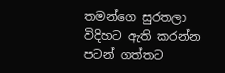තමන්ගෙ සුරතලා විදිහට ඇති කරන්න පටන් ගත්තට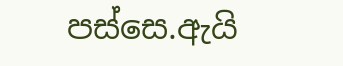පස්සෙ.ඇයි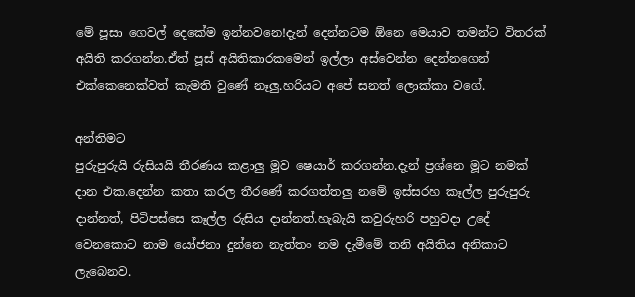මේ පූසා ගෙවල් දෙකේම ඉන්නවනෙ!දැන් දෙන්නටම ඕනෙ මෙයාව තමන්ට විතරක් අයිති කරගන්න.ඒත් පූස් අයිතිකාරකමෙන් ඉල්ලා අස්වෙන්න දෙන්නගෙන් එක්කෙනෙක්වත් කැමති වුණේ නෑලු.හරියට අපේ සනත් ලොක්කා වගේ.

අන්තිමට
පුරුපුරු‍යි රුසියයි තීරණය කළාලු මූව ෂෙයාර් කරගන්න.දැන් ප්‍රශ්නෙ මූට නමක් දාන එක.දෙන්න කතා කරල තීරණේ කරගත්තලු නමේ ඉස්සරහ කෑල්ල පුරුපුරු‍ දාන්නත්, පිටිපස්සෙ කෑල්ල රුසිය දාන්නත්.හැබැයි කවුරුහරි පහුවදා උදේ වෙනකොට නාම යෝජනා දුන්නෙ නැත්තං නම දැමීමේ තනි අයිතිය අනිකාට ලැබෙනව.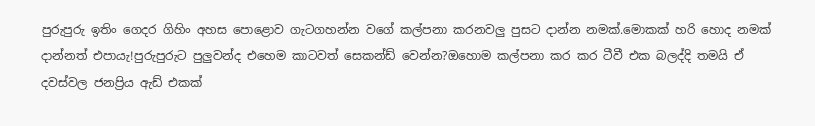පුරුපුරු‍ ඉතිං ගෙදර ගිහිං අහස පොළොව ගැටගහන්න වගේ කල්පනා කරනවලු පුසට දාන්න නමක්.මොකක් හරි හොද නමක් දාන්නත් එපායැ!පුරුපුරු‍ට පුලුවන්ද එහෙම කාටවත් සෙකන්ඩ් වෙන්න?ඔහොම කල්පනා කර කර ටීවී එක බලද්දි තමයි ඒ දවස්වල ජනප්‍රිය ඇඩ් එකක්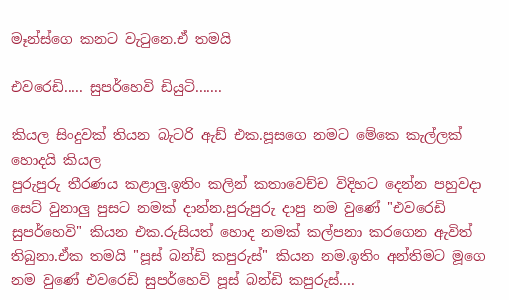මෑන්ස්ගෙ කනට වැටුනෙ.ඒ තමයි

එවරෙඩි..... සුපර්හෙවි ඩියුටි.......

කියල සිංදුවක් තියන බැටරි ඇඩ් එක.පූසගෙ නමට මේකෙ කැල්ලක් හොදයි කියල
පුරුපුරු‍ තීරණය කළාලු.ඉතිං කලින් කතාවෙච්ච විදිහට දෙන්න පහුවදා සෙට් වුනාලු පුසට නමක් දාන්න.පුරුපුරු‍ දාපු නම වුණේ "එවරෙඩි සුපර්හෙවි" කියන එක.රුසියත් හොද නමක් කල්පනා කරගෙන ඇවිත් තිබුනා.ඒක තමයි "පූස් බන්ඩි කපුරුස්" කියන නම.ඉතිං අන්තිමට මූගෙ නම වුණේ එවරෙඩි සුපර්හෙවි පූස් බන්ඩි කපුරුස්....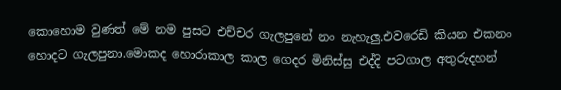කොහොම වුණත් මේ නම පුසට එච්චර ගැලපුනේ නං නැහැලු.එවරෙඩි කියන එකනං
හොදට ගැලපුනා.මොකද හොරාකාල කාල ගෙදර මිනිස්සු එද්දි පටගාල අතුරුදහන්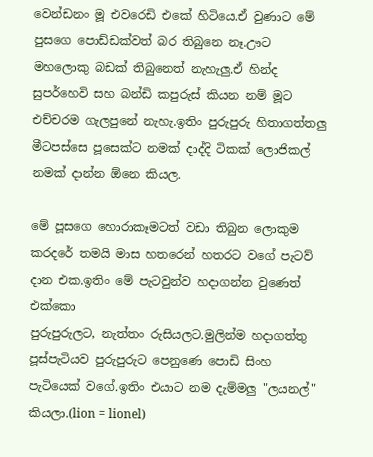වෙන්ඩනං මූ එවරෙඩි එකේ හිටියෙ.ඒ වුණාට මේ පුසගෙ පොඩ්ඩක්වත් බර තිබුනෙ නෑ.ඌට මහලොකු බඩක් තිබුනෙත් නැහැලු.ඒ හින්ද සුපර්හෙවි සහ බන්ඩි කපුරුස් කියන නම් මූට එච්චරම ගැලපුනේ නැහැ.ඉතිං පුරුපුරු‍ හිතාගත්තලු මීටපස්සෙ පූසෙක්ට නමක් දාද්දි ටිකක් ලොජිකල් නමක් දාන්න ඕනෙ කියල.

මේ පූසගෙ හොරාකෑමටත් වඩා තිබුන ලොකුම කරදරේ තමයි මාස හතරෙන් හතරට වගේ පැටව් දාන එක.ඉතිං මේ පැටවුන්ව හදාගන්න වුණෙත් එක්කො
පුරුපුරු‍ලට, නැත්තං රුසියලට.මුලින්ම හදාගත්තු පූස්පැටියව පුරුපුරු‍ට පෙනුණෙ පොඩි සිංහ පැටියෙක් වගේ.ඉතිං එයාට නම දැම්මලු "ලයනල්" කියලා.(lion = lionel)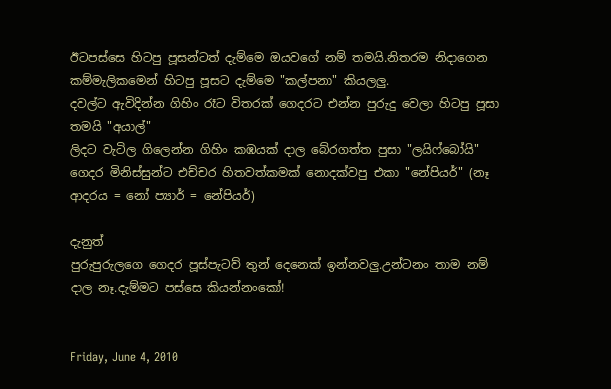ඊටපස්සෙ හිටපු පූසන්ටත් දැම්මෙ ඔයවගේ නම් තමයි.නිතරම නිදාගෙන කම්මැලිකමෙන් හිටපු පූසට දැම්මෙ "කල්පනා" කියලලු.
දවල්ට ඇවිදින්න ගිහිං රෑට විතරක් ගෙදරට එන්න පුරුදු වෙලා හිටපු පූසා තමයි "අයාල්"
ලිදට වැටිල ගිලෙන්න ගිහිං කඹයක් දාල බේරගත්ත පුසා "ලයිෆ්බෝයි"
ගෙදර මිනිස්සුන්ට එච්චර හිතවත්කමක් නොදක්වපු එකා "නේපියර්" (නෑ ආදරය = නෝ ප්‍යාර් = නේපියර්)

දැනුත්
පුරුපුරු‍ලගෙ ගෙදර පූස්පැටව් තුන් දෙනෙක් ඉන්නවලු.උන්ටනං තාම නම් දාල නෑ.දැම්මට පස්සෙ කියන්නංකෝ!


Friday, June 4, 2010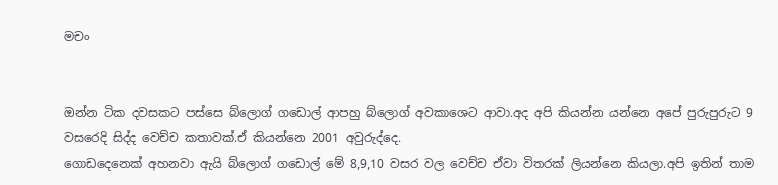මචං


ඔන්න ටික දවසකට පස්සෙ බ්ලොග් ගඩොල් ආපහු බ්ලොග් අවකාශෙට ආවා.අද අපි කියන්න යන්නෙ අපේ පුරුපුරුට 9 වසරෙදි සිද්ද වෙච්ච කතාවක්.ඒ කියන්නෙ 2001 අවුරුද්දෙ.
ගොඩදෙනෙක් අහනවා ඇයි බ්ලොග් ගඩොල් මේ 8,9,10 වසර වල වෙච්ච ඒවා විතරක් ලියන්නෙ කියලා.අපි ඉතින් තාම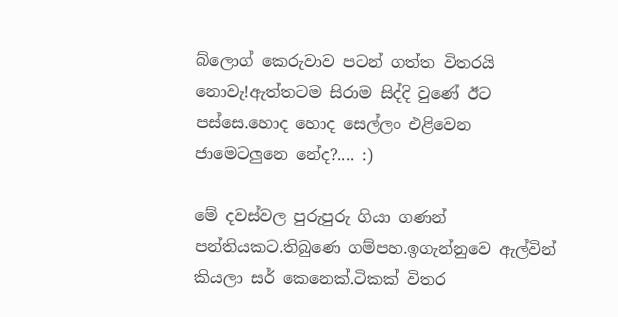බ්ලොග් කෙරුවාව පටන් ගත්ත විතරයි නොවැ!ඇත්තටම සිරාම සිද්දි වුණේ ඊට පස්සෙ.හොද හොද සෙල්ලං එළිවෙන ජාමෙටලුනෙ නේද?.... :)

මේ දවස්වල පුරුපුරු ගියා ගණන් පන්තියකට.තිබුණෙ ගම්පහ.ඉගැන්නුවෙ ඇල්වින් කියලා සර් කෙනෙක්.ටිකක් විතර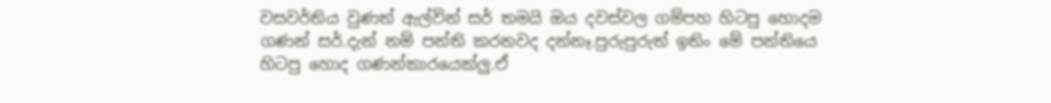වසවර්තිය වුණත් ඇල්වින් සර් තමයි ඔය දවස්වල ගම්පහ හිටපු හොදම ගණන් සර්.දැන් නම් පන්ති කරනවද දන්නෑ.පුරුපුරුත් ඉතිං මේ පන්තියෙ හිටපු හොද ගණන්කාරයෙක්ලු.ඒ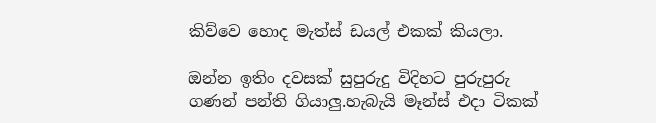කිව්වෙ හොද මැත්ස් ඩයල් එකක් කියලා.

ඔන්න ඉතිං දවසක් සුපුරුදු විදිහට පුරුපුරු ගණන් පන්ති ගියාලු.හැබැයි මෑන්ස් එදා ටිකක්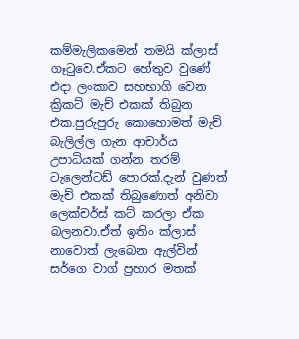කම්මැලිකමෙන් තමයි ක්ලාස් ගෑටුවෙ.ඒකට හේතුව වුණේ එදා ලංකාව සහභාගි වෙන ක්‍රිකට් මැච් එකක් තිබුන එක.පුරුපුරු කොහොමත් මැච් බැලිල්ල ගැන ආචාර්ය උපාධියක් ගන්න තරම් ටැලෙන්ටඩ් පොරක්.දැන් වුණත් මැච් එකක් තිබුණොත් අනිවා ලෙක්චර්ස් කට් කරලා ඒක බලනවා.ඒත් ඉතිං ක්ලාස් නාවොත් ලැබෙන ඇල්වින් සර්ගෙ වාග් ප්‍රහාර මතක්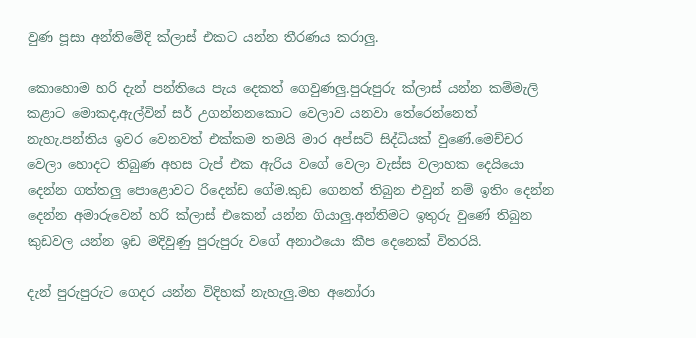වුණ පූසා අන්තිමේදි ක්ලාස් එකට යන්න තීරණය කරාලු.

කොහොම හරි දැන් පන්තියෙ පැය දෙකත් ගෙවුණලු.පුරුපුරු ක්ලාස් යන්න කම්මැලි කළාට මොකද,ඇල්වින් සර් උගන්නනකොට වෙලාව යනවා තේරෙන්නෙත් නැහැ.පන්තිය ඉවර වෙනවත් එක්කම තමයි මාර අප්සට් සිද්ධියක් වුණේ.මෙච්චර වෙලා හොදට තිබුණ අහස ටැප් එක ඇරිය වගේ වෙලා වැස්ස වලාහක දෙයියො දෙන්න ගත්තලු පොළොවට රිදෙන්ඩ ගේම.කුඩ ගෙනත් තිබුන එවුන් නම් ඉතිං දෙන්න දෙන්න අමාරුවෙන් හරි ක්ලාස් එකෙන් යන්න ගියාලු.අන්තිමට ඉතුරු වුණේ තිබුන කුඩවල යන්න ඉඩ මදිවුණු පුරුපුරු වගේ අනාථයො කීප දෙනෙක් විතරයි.

දැන් පුරුපුරුට ගෙදර යන්න විදිහක් නැහැලු.මහ අනෝරා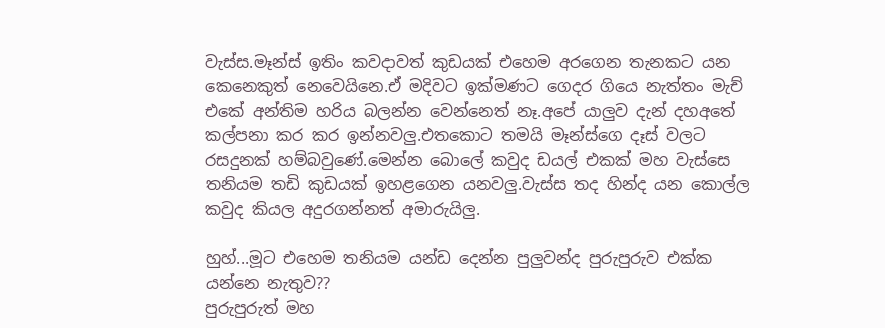වැස්ස.මෑන්ස් ඉතිං කවදාවත් කුඩයක් එහෙම අරගෙන තැනකට යන කෙනෙකුත් නෙවෙයිනෙ.ඒ මදිවට ඉක්මණට ගෙදර ගියෙ නැත්තං මැච් එකේ අන්තිම හරිය බලන්න වෙන්නෙත් නෑ.අපේ යාලුව දැන් දහඅතේ කල්පනා කර කර ඉන්නවලු.එතකොට තමයි මෑන්ස්ගෙ දෑස් වලට රසදුනක් හම්බවුණේ.මෙන්න බොලේ කවුද ඩයල් එකක් මහ වැස්සෙ තනියම තඩි කුඩයක් ඉහළගෙන යනවලු.වැස්ස තද හින්ද යන කොල්ල කවුද කියල අදුරගන්නත් අමාරුයිලු.

හුහ්...මූට එහෙම තනියම යන්ඩ දෙන්න පුලුවන්ද පුරුපුරුව එක්ක යන්නෙ නැතුව??
පුරුපුරුත් මහ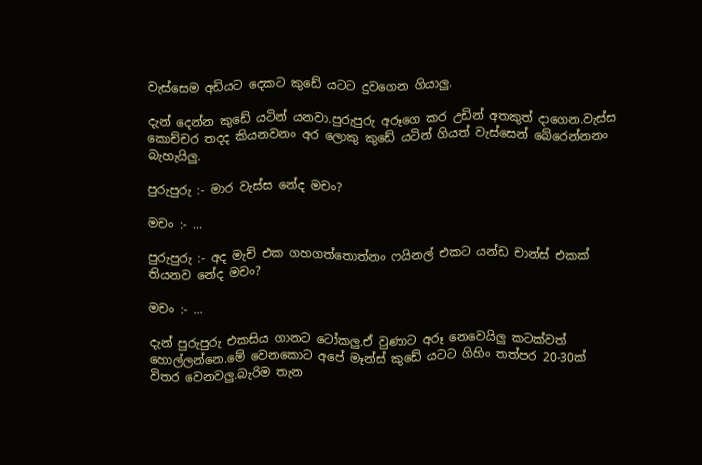වැස්සෙම අඩියට දෙකට කුඩේ යටට දුවගෙන ගියාලු.

දැන් දෙන්න කුඩේ යටින් යනවා.පුරුපුරු අරූගෙ කර උඩින් අතකුත් දාගෙන.වැස්ස කොච්චර තදද කියනවනං අර ලොකු කුඩේ යටින් ගියත් වැස්සෙන් බේරෙන්නනං බැහැයිලු.

පුරුපුරු :- මාර වැස්ස නේද මචං?

මචං :- ...

පුරුපුරු :- අද මැච් එක ගහගත්තොත්නං ෆයිනල් එකට යන්ඩ චාන්ස් එකක් තියනව නේද මචං?

මචං :- ...

දැන් පුරුපුරු එකසිය ගානට ටෝකලු.ඒ වුණාට අරූ නෙවෙයිලු කටක්වත් හොල්ලන්නෙ.මේ වෙනකොට අපේ මෑන්ස් කුඩේ යටට ගිහිං තත්පර 20-30ක් විතර වෙනවලු.බැරිම තැන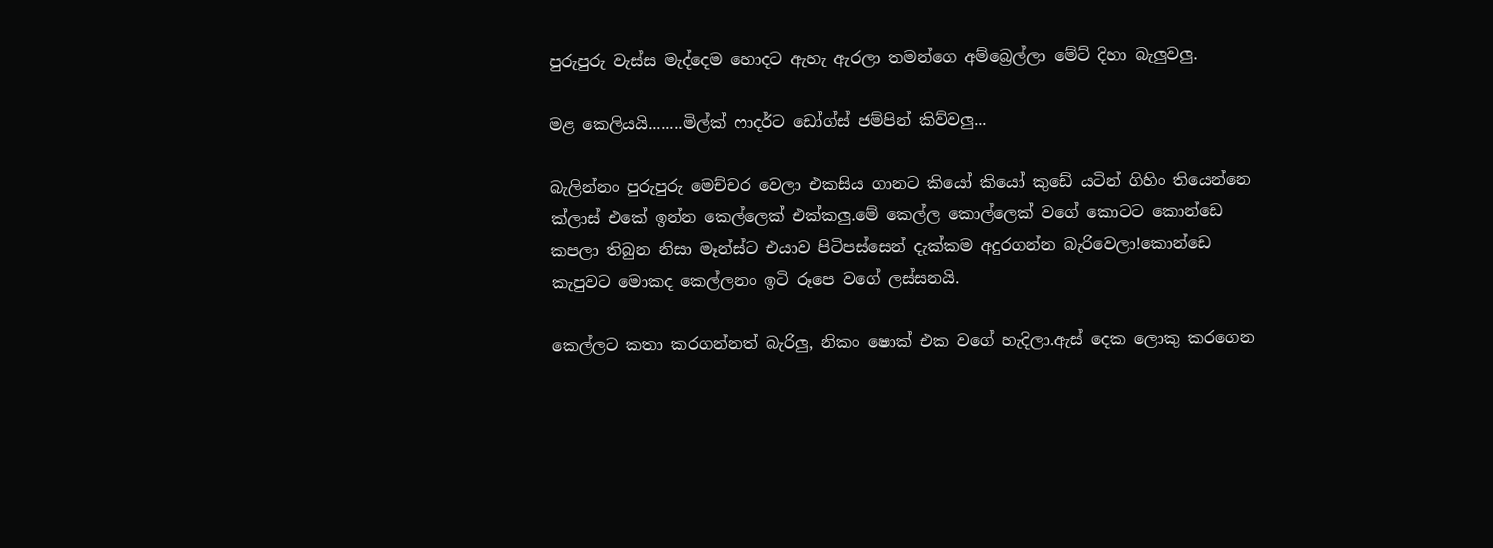පුරුපුරු වැස්ස මැද්දෙම හොදට ඇහැ ඇරලා තමන්ගෙ අම්බ්‍රෙල්ලා මේට් දිහා බැලුවලු.

මළ කෙලියයි........මිල්ක් ෆාදර්ට ඩෝග්ස් ජම්පින් කිව්වලු...

බැලින්නං පුරුපුරු මෙච්චර වෙලා එකසිය ගානට කියෝ කියෝ කුඩේ යටින් ගිහිං තියෙන්නෙ ක්ලාස් එකේ ඉන්න කෙල්ලෙක් එක්කලු.මේ කෙල්ල කොල්ලෙක් වගේ කොටට කොන්ඩෙ කපලා තිබුන නිසා මෑන්ස්ට එයාව පිටිපස්සෙන් දැක්කම අදුරගන්න බැරිවෙලා!කොන්ඩෙ කැපුවට මොකද කෙල්ලනං ඉටි රූපෙ වගේ ලස්සනයි.

කෙල්ලට කතා කරගන්නත් බැරිලු, නිකං ෂොක් එක වගේ හැදිලා.ඇස් දෙක ලොකු කරගෙන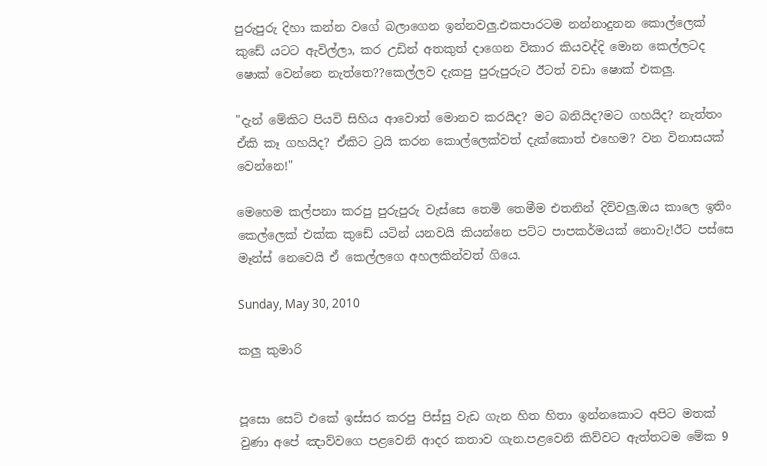පුරුපුරු දිහා කන්න වගේ බලාගෙන ඉන්නවලු.එකපාරටම නන්නාදුනන කොල්ලෙක් කුඩේ යටට ඇවිල්ලා, කර උඩින් අතකුත් දාගෙන විකාර කියවද්දි මොන කෙල්ලටද ෂොක් වෙන්නෙ නැත්තෙ??කෙල්ලව දැකපු පුරුපුරුට ඊටත් වඩා ෂොක් එකලු.

"දැන් මේකිට පියවි සිහිය ආවොත් මොනව කරයිද? මට බනියිද?මට ගහයිද? නැත්තං ඒකි කෑ ගහයිද? ඒකිට ට්‍රයි කරන කොල්ලෙක්වත් දැක්කොත් එහෙම? වන විනාසයක් වෙන්නෙ!"

මෙහෙම කල්පනා කරපු පුරුපුරු වැස්සෙ තෙමි තෙමීම එතනින් දිව්වලු.ඔය කාලෙ ඉතිං කෙල්ලෙක් එක්ක කුඩේ යටින් යනවයි කියන්නෙ පට්ට පාපකර්මයක්‍ නොවැ!ඊට පස්සෙ මෑන්ස් නෙවෙයි ඒ කෙල්ලගෙ අහලකින්වත් ගියෙ.

Sunday, May 30, 2010

කලු කුමාරි


පූසො සෙට් එකේ ඉස්සර කරපු පිස්සු වැඩ ගැන හිත හිතා ඉන්නකොට අපිට මතක් වුණා අපේ ඤාව්වගෙ පළවෙනි ආදර කතාව ගැන.පළවෙනි කිව්වට ඇත්තටම මේක 9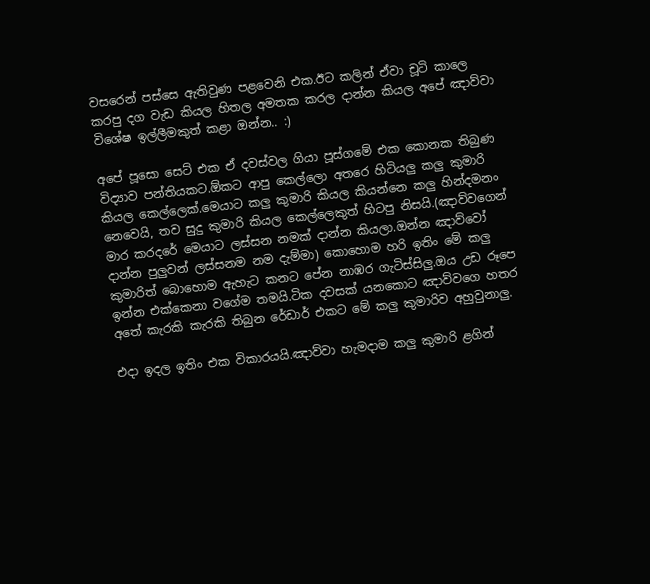වසරෙන් පස්සෙ ඇති‍වුණ පළවෙනි එක.ඊට කලින් ඒවා චූටි කාලෙ කරපු දග වැඩ කියල හිතල අමතක කරල දාන්න කියල අපේ ඤාව්වා විශේෂ ඉල්ලීමකුත් කළා ඔන්න.. :)

අපේ පූසො සෙට් එක ඒ දවස්වල ගියා පූස්ගමේ එක කොනක තිබුණ විද්‍යාව පන්තියකට.ඕකට ආපු කෙල්ලො අතරෙ හිටියලු කලු කුමාරි කියල කෙල්ලෙක්.මෙයාට කලු කුමාරි කියල කියන්නෙ කලු හින්දමනං නෙවෙයි, තව සුදු කුමාරි කියල කෙල්ලෙකුත් හිටපු නිසයි.(ඤාව්වගෙන් මාර කරදරේ මෙයාට ලස්සන නමක් දාන්න කියලා.ඔන්න ඤාව්වෝ දාන්න පුලුවන් ලස්සනම නම දැම්මා) කොහොම හරි ඉතිං මේ කලු කුමාරිත් බොහොම ඇහැට කනට පේන නාඹර ගැටිස්සිලු.ඔය උඩ රූපෙ ඉන්න එක්කෙනා වගේම තමයි.ටික දවසක් යනකොට ඤාව්වගෙ හතර අතේ කැරකි කැරකි තිබුන රේඩාර් එකට මේ කලු කුමාරිව අහුවුනාලු.

එදා ඉදල ඉතිං එක විකාරයයි.ඤාව්වා හැමදාම කලු කුමාරි ළගින්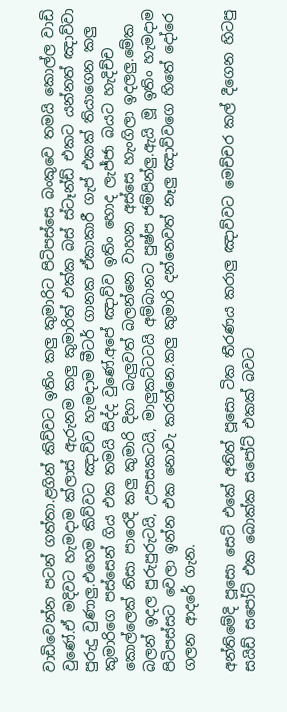වාඩිවෙන්න පටන් ගත්තා.ළගින් කිව්වට ඉතිං කලු කුමාරිට පිටිපස්සෙ බංකුවෙ තමයි කොල්ල වාඩි වුණේ.ඒ මදිවට හැමදාම ක්ලාස් ඇරුනම කලු කුමාරිත් එක්ක බස් ස්ටෑන්ඩ් එකට යන්නත් ඤාව්වා පුරුදු වුණාලු.එහෙම කිව්වට ඤාව්ව හැමදාම මීටර් ගානක ඒකාකාරී ගැප් එකක් තියාගෙන කලු කුමාරිගෙ පස්සෙන් ගිය එක තමයි සිද්ද වුණේ.අපේ ඤාව්ව ඉතිං හොද ලැජ්ජා බයට හැදිච්ච කොල්ලෙක් නිසා පාරෙදි කලු කුමාරි දිහා බැලුවත් බලන්නෙ වාහන අස්සෙ හැංගිලා ඉදලලු.මේක බලන් ඉදල පුරුපුරුටයි, උපාසකටයි, මාලුකට්ටටයි අම්බානට පුෂ්ප ජම්පින්ලු.ඇයි මූ ඉතිං හැමදාම පිටිපස්සට වෙලා ඉන්න එක නොවැ කරන්නෙ.කලු කුමාරි දන්නෙවත් නෑලු ඤාව්වගෙ හිතේ දෝරෙ ගලන ආදරේ ගැන.

අන්තිමේදි පූසො සෙට් එකේ අනිත් පූසො ටික තීරණය කරාලු ඤාව්වට මෙච්චර කල් දීගෙන හිටපු සයිඩ් සපෝට් එක බොක්ක සපෝට් එකක් බවට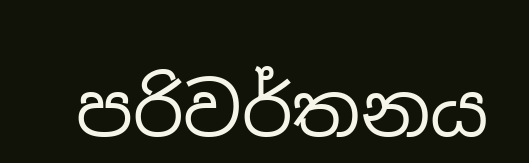පරිවර්තනය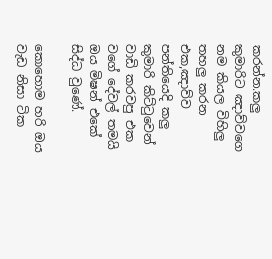කරන්න.කලු කුමාරිට ඤාව්වගෙ නම කියල විහිලු තහලු කරන එක,ඤාව්ව පන්තියෙදි කලු කුමාරි කිට්ටුවෙන් වාඩි කරවපු එක වගේ දේවල් තමයි ඔය මිෂන් එකේ සිද්ධ වුණේ.

කොහොම හරි ඔය වැඩ නිසා ටික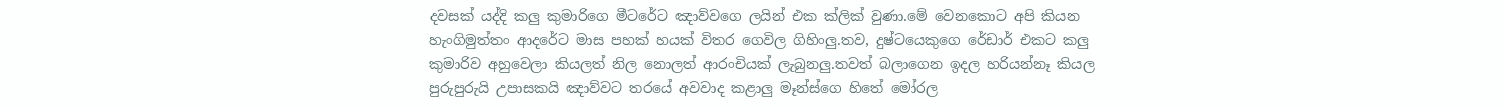දවසක් යද්දි කලු කුමාරිගෙ මීටරේට ඤාව්වගෙ ලයින් එක ක්ලික් වුණා.මේ වෙනකොට අපි කියන හැංගිමුත්තං ආදරේට මාස පහක් හයක් විතර ගෙවිල ගිහිංලු.තව, දුෂ්ටයෙකුගෙ රේඩාර් එකට කලු කුමාරිව අහුවෙලා කියලත් නිල නොලත් ආරංචියක් ලැබුනලු.තවත් බලාගෙන ඉදල හරියන්නෑ කියල පුරුපුරුයි උපාසකයි ඤාව්වට තරයේ අවවාද කළාලු මෑන්ස්ගෙ හිතේ මෝරල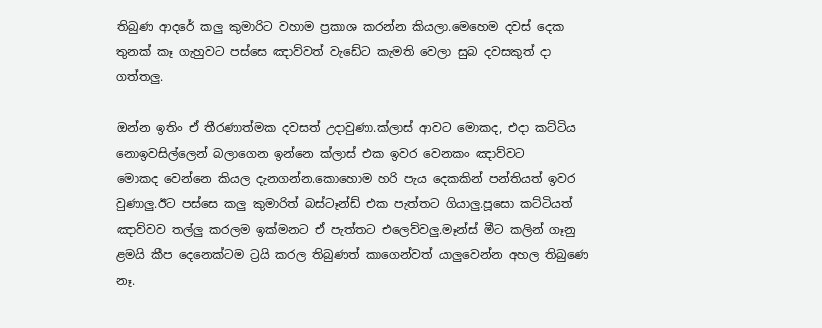තිබුණ ආදරේ කලු කුමාරිට වහාම ප්‍රකාශ කරන්න කියලා.මෙහෙම දවස් දෙක තුනක් කෑ ගැහුවට පස්සෙ ඤාව්වත් වැඩේට කැමති වෙලා සුබ දවසකුත් දා ගත්තලු.

ඔන්න ඉතිං ඒ තීරණාත්මක දවසත් උදාවුණා.ක්ලාස් ආවට මොකද, එදා කට්ටිය නොඉවසිල්ලෙන් බලාගෙන ඉන්නෙ ක්ලාස් එක ඉවර වෙනකං ඤාව්වට මොකද ‍වෙන්නෙ කියල දැනගන්න.කොහොම හරි පැය දෙකකින් පන්තියත් ඉවර වුණාලු.ඊට පස්සෙ කලු කුමාරිත් බස්ටෑන්ඩ් එක පැත්තට ගියාලු.පූසො කට්ටියත් ඤාව්වව තල්ලු කරලම ඉක්මනට ඒ පැත්තට එලෙව්වලු.මෑන්ස් මීට කලින් ගෑනු ළමයි කීප දෙනෙක්ටම ට්‍රයි කරල තිබුණත් කාගෙන්වත් යාලුවෙන්න අහල තිබුණෙ නෑ.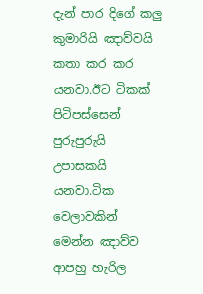දැන් පාර දිගේ කලු කුමාරියි ඤාව්වයි කතා කර කර යනවා.ඊට ටිකක් පිටිපස්සෙන් පුරුපුරුයි උපාසකයි යනවා.ටික වෙලාවකින් මෙන්න ඤාව්ව ආපහු හැරිල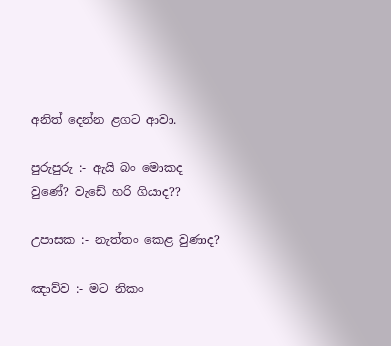අනිත් දෙන්න ළගට ආවා.

පුරුපුරු :- ඇයි බං මොකද වුණේ? වැඩේ හරි ගියාද??

උපාසක :- නැත්තං කෙළ වුණාද?

ඤාව්ව :- මට නිකං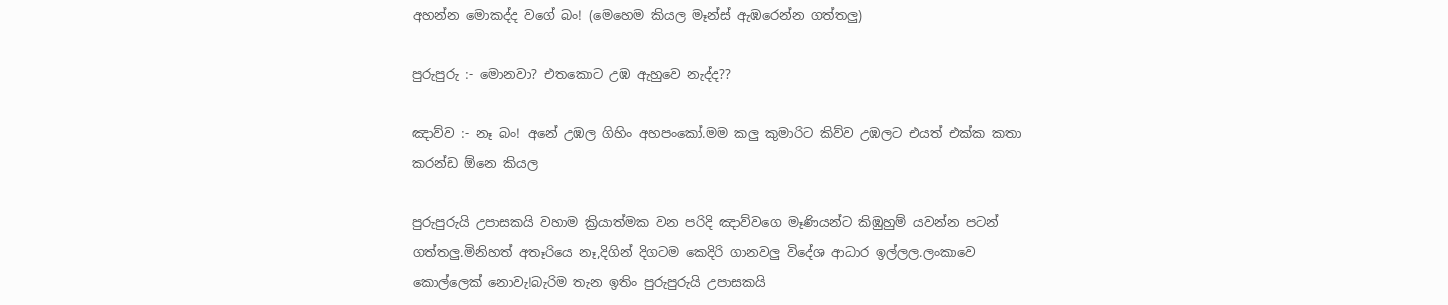අහන්න මොකද්ද වගේ බං! (මෙහෙම කියල මෑන්ස් ඇඹරෙන්න ගත්තලු)

පුරුපුරු :- මොනවා? එතකොට උඹ ඇහුවෙ නැද්ද??

ඤාව්ව :- නෑ බං! අනේ උඹල ගිහිං අහපංකෝ.මම කලු කුමාරිට කිව්ව උඹලට එයත් එක්ක කතා කරන්ඩ ඕනෙ කියල

පුරුපුරුයි උපාසකයි වහාම ක්‍රියාත්මක වන පරිදි ඤාව්වගෙ මෑණියන්ට කිඹුහුම් යවන්න පටන් ගත්තලු.මිනිහත් අතෑරියෙ නෑ,දිගින් දිගටම කෙදිරි ගානවලු විදේශ ආධාර ඉල්ලල.ලංකාවෙ කොල්ලෙක් නොවැ!බැරිම තැන ඉතිං පුරුපුරුයි උපාසකයි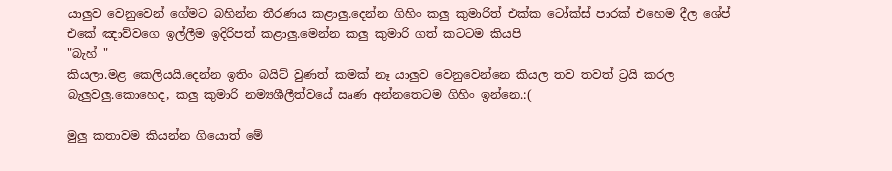යාලුව වෙනුවෙන් ගේමට බහින්න තීරණය කළාලු.දෙන්න ගිහිං කලු කුමාරිත් එක්ක ටෝක්ස් පාරක් එහෙම දීල ශේප් එකේ ඤාව්වගෙ ඉල්ලීම ඉදිරිපත් කළාලු.මෙන්න කලු කුමාරි ගත් කටටම කියපි
"බැහ් "
කියලා.මළ කෙලියයි.දෙන්න ඉතිං බයිට් වුණත් කමක් නෑ යාලුව වෙනුවෙන්නෙ කියල තව තවත් ට්‍රයි කරල බැලුවලු.කොහෙද, කලු කුමාරි නම්‍යශීලීත්වයේ ඍණ අන්නතෙටම ගිහිං ඉන්නෙ.:(

මුලු කතාවම කියන්න ගියොත් මේ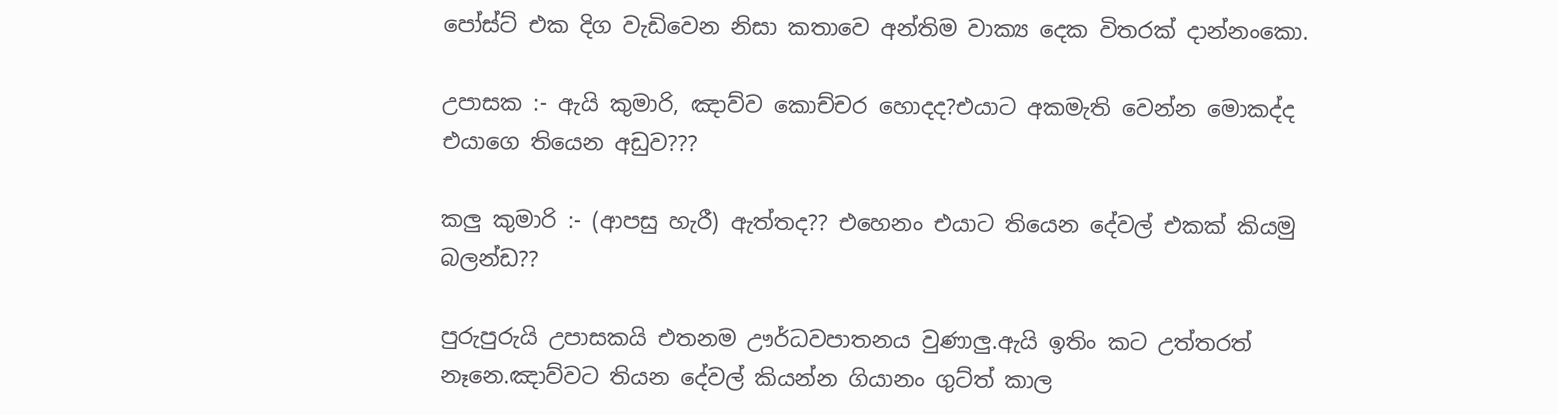පෝස්ට් එක දිග වැඩිවෙන නිසා කතාවෙ අන්තිම වාක්‍ය දෙක විතරක් දාන්නංකො.

උපාසක :- ඇයි කුමාරි, ඤාව්ව කොච්චර හොදද?එයාට අකමැති වෙන්න මොකද්ද එයාගෙ තියෙන අඩුව???

කලු කුමාරි :- (ආපසු හැරී) ඇත්තද?? එහෙනං එයාට තියෙන දේවල් එකක් කියමු බලන්ඩ??

පුරුපුරුයි උපාසකයි එතනම ඌර්ධවපාතනය වුණාලු.ඇයි ඉතිං කට උත්තරත් නෑනෙ.ඤාව්වට තියන දේවල් කියන්න ගියානං ගුට්ත් කාල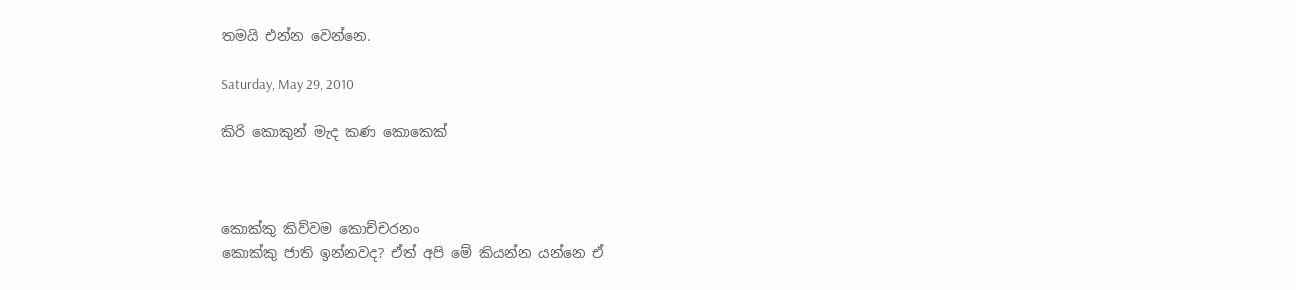තමයි එන්න වෙන්නෙ.

Saturday, May 29, 2010

කිරි කොකුන් මැද කණ කොකෙක්



කොක්කු කිව්වම කොච්චරනං
කොක්කු ජාති ඉන්නවද? ඒත් අපි මේ කියන්න යන්නෙ ඒ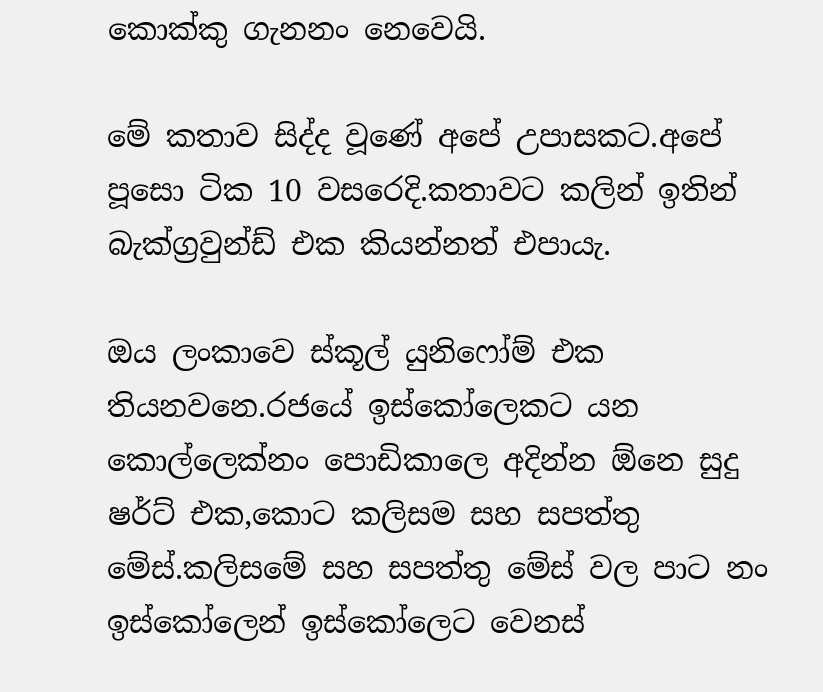කොක්කු ගැනනං නෙවෙයි.

මේ කතාව සිද්ද වූණේ අපේ උපාසකට.අපේ පූසො ටික 10 වසරෙදි.කතාවට කලින් ඉතින් බැක්ග්‍රවුන්ඩ් එක කියන්නත් එපායැ.

ඔය ලංකාවෙ ස්කූල් යුනිෆෝම් එක තියනවනෙ.රජයේ ඉස්කෝලෙකට යන කොල්ලෙක්නං පොඩිකාලෙ අදින්න ඕනෙ සුදු ෂර්ට් එක,කොට කලිසම සහ සපත්තු මේස්.කලිසමේ සහ සපත්තු මේස් වල පාට නං ඉස්කෝලෙන් ඉස්කෝලෙට වෙනස්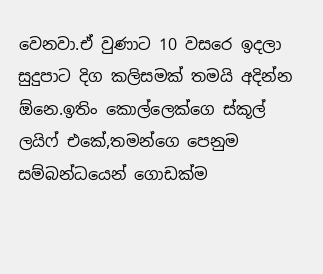වෙනවා.ඒ වුණාට 10 වසරෙ ඉදලා සුදුපාට දිග කලිසමක් තමයි අදින්න ඕනෙ.ඉතිං කොල්ලෙක්ගෙ ස්කූල් ලයිෆ් එකේ,තමන්ගෙ පෙනුම සම්බන්ධයෙන් ගොඩක්ම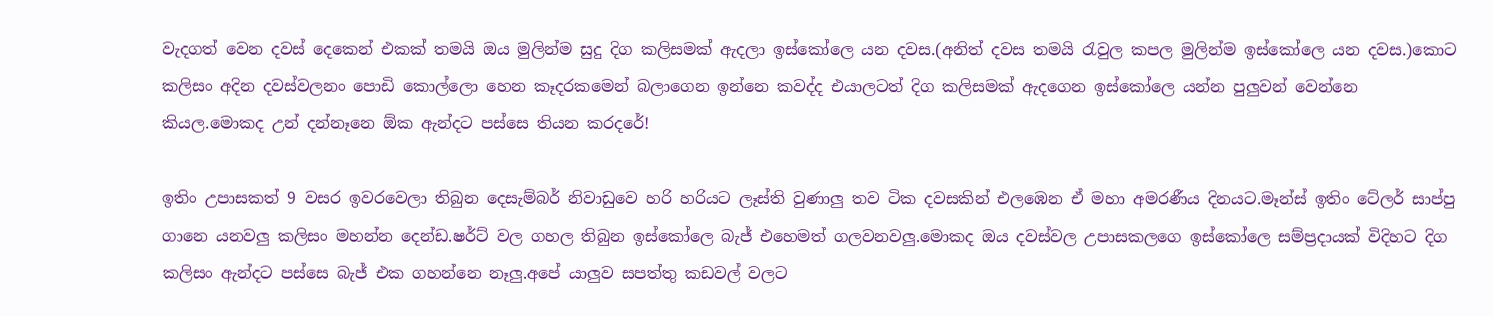වැදගත් වෙන දවස් දෙකෙන් එකක් තමයි ඔය මුලින්ම සුදු දිග කලිසමක් ඇදලා ඉස්කෝලෙ යන දවස.(අනිත් දවස තමයි රැවුල කපල මුලින්ම ඉස්කෝලෙ යන දවස.)කොට කලිසං අදින දවස්වලනං පොඩි කොල්ලො හෙන කෑදරකමෙන් බලාගෙන ඉන්නෙ කවද්ද එයාලටත් දිග කලිසමක් ඇදගෙන ඉස්කෝලෙ යන්න පුලුවන් වෙන්නෙ කියල.මොකද උන් දන්නෑනෙ ඕක ඇන්දට පස්සෙ තියන කරදරේ!

ඉතිං උපාසකත් 9 වසර ඉවරවෙලා තිබුන දෙසැම්බර් නිවාඩුවෙ හරි හරියට ලෑස්ති වුණාලු තව ටික දවසකින් එලඹෙන ඒ මහා අමරණීය දිනයට.මෑන්ස් ඉතිං ටේලර් සාප්පු ගානෙ යනවලු කලිසං මහන්න දෙන්ඩ.ෂර්ට් වල ගහල තිබුන ඉස්කෝලෙ බැජ් එහෙමත් ගලවනවලු.මොකද ඔය දවස්වල උපාසකලගෙ ඉස්කෝලෙ සම්ප්‍රදායක් විදිහට දිග කලිසං ඇන්දට පස්සෙ බැජ් එක ගහන්නෙ නෑලු.අපේ යාලුව සපත්තු කඩවල් වලට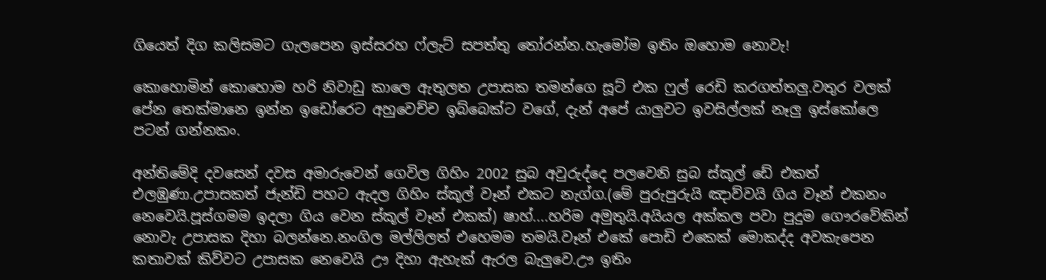ගියෙත් දිග කලිසමට ගැලපෙන ඉස්සරහ ෆ්ලැට් සපත්තු තෝරන්න.හැමෝම ඉතිං ඔහොම නොවැ!

කොහොමින් කොහොම හරි නිවාඩු කාලෙ ඇතුලත උපාසක තමන්ගෙ සූට් එක ෆුල් රෙඩි කරගත්තලු.වතුර වලක් පේන තෙක්මානෙ ඉන්න ඉඩෝරෙට අහුවෙච්ච ඉබ්බෙක්ට වගේ, දැන් අපේ යාලුවට ඉවසිල්ලක් නෑලු ඉස්කෝලෙ පටන් ගන්නකං.

අන්තිමේදි දවසෙන් දවස අමාරුවෙන් ගෙවිල ගිහිං 2002 සුබ අවුරුද්දෙ පලවෙනි සුබ ස්කූල් ඩේ එකත් එලඹුණා.උපාසකත් ජැන්ඩි පහට ඇදල ගිහිං ස්කූල් වෑන් එකට නැග්ග.(මේ පුරුපුරුයි ඤාව්වයි ගිය වෑන් එකනං නෙවෙයි.පූස්ගමම ඉදලා ගිය වෙන ස්කූල් වෑන් එකක්) ෂාහ්....හරිම අමුතුයි.අයියල අක්කල පවා පුදුම ගෞරවේකින් නොවැ උපාසක දිහා බලන්නෙ.නංගිල මල්ලිලත් එහෙමම තමයි.වෑන් එකේ පොඩි එකෙක් මොකද්ද අවකැපෙන කතාවක් කිව්වට උපාසක නෙවෙයි ඌ දිහා ඇහැක් ඇරල බැලුවෙ.ඌ ඉතිං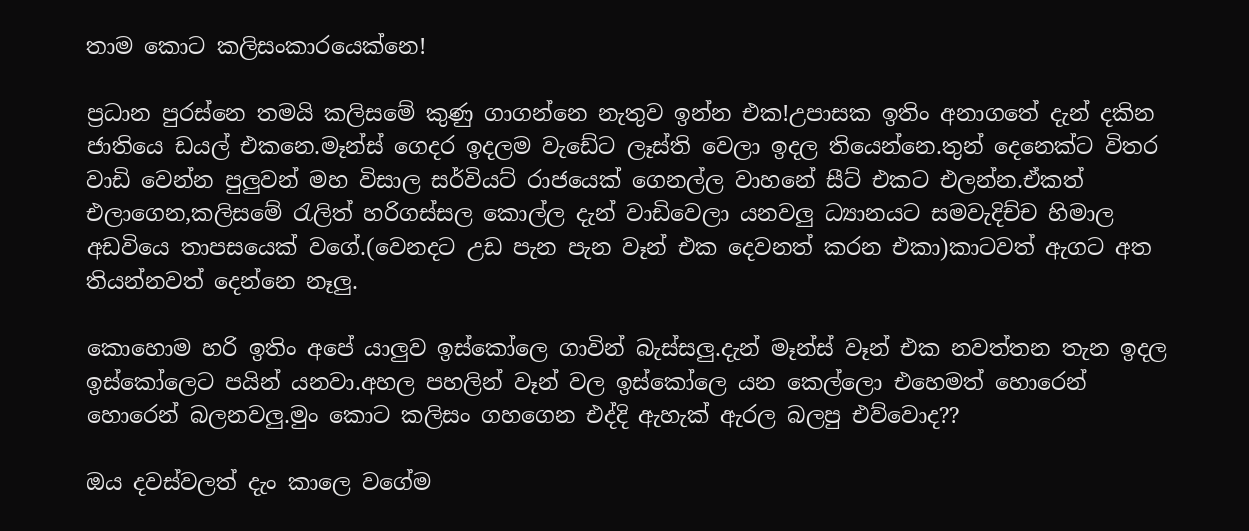තාම කොට කලිසංකාරයෙක්නෙ!

ප්‍රධාන පුරස්නෙ තමයි කලිසමේ කුණු ගාගන්නෙ නැතුව ඉන්න එක!උපාසක ඉතිං අනාගතේ දැන් දකින ජාතියෙ ඩයල් එකනෙ.මෑන්ස් ගෙදර ඉදලම වැඩේට ලෑස්ති වෙලා ඉදල තියෙන්නෙ.තුන් දෙනෙක්ට විතර වාඩි වෙන්න පුලුවන් මහ විසාල සර්වි‍යට් රාජයෙක් ගෙනල්ල වාහනේ සීට් එකට එලන්න.ඒකත් එලාගෙන,කලිසමේ රැලිත් හරිගස්සල කොල්ල දැන් වාඩිවෙලා යනවලු ධ්‍යානයට සමවැදිච්ච හිමාල අඩවියෙ තාපසයෙක් වගේ.(වෙනදට උඩ පැන පැන වෑන් එක දෙවනත් කරන එකා)කාටවත් ඇගට අත තියන්නවත් දෙන්නෙ නෑලු.

කොහොම හරි ඉතිං අපේ යාලුව ඉස්කෝලෙ ගාවින් බැස්සලු.දැන් මෑන්ස් වෑන් එක නවත්තන තැන ඉදල ඉස්කෝලෙට පයින් යනවා.අහල පහලින් වෑන් වල ඉස්කෝලෙ යන කෙල්ලො එහෙමත් හොරෙන් හොරෙන් බලනවලු.මුං කොට කලිසං ගහගෙන එද්දි ඇහැක් ඇරල බලපු එව්වොද??

ඔය දවස්වලත් දැං කාලෙ වගේම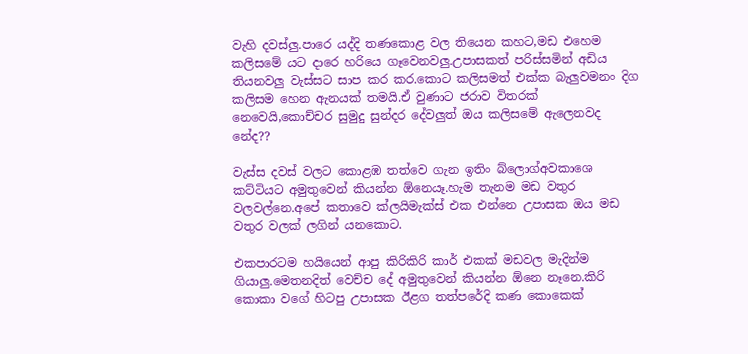වැහි දවස්ලු.පාරෙ යද්දි තණකොළ වල තියෙන කහට,මඩ එහෙම කලිසමේ යට දාරෙ හරියෙ ගෑවෙනවලු.උපාසකත් පරිස්සමින් අඩිය තියනවලු වැස්සට සාප කර කර.කොට කලිසමත් එක්ක බැලුවමනං දිග කලිසම හෙන ඇනයක් තමයි.ඒ වුණාට ජරාව විතරක් නෙවෙයි,කොච්චර සුමුදු සුන්දර දේවලුත් ඔය කලිසමේ ඇලෙනවද නේද??

වැස්ස දවස් වලට කොළඹ තත්වෙ ගැන ඉතිං බ්ලොග්අවකාශෙ කට්ටියට අමුතුවෙන් කියන්න ඕනෙයෑ.හැම තැනම මඩ වතුර වලවල්නෙ.අපේ කතාවෙ ක්ලයිමැක්ස් එක එන්නෙ උපාසක ඔය මඩ වතුර වලක් ලගින් යනකොට.

එකපාරටම හයියෙන් ආපු කිරිකිරි කාර් එකක් මඩවල මැදින්ම ගියාලු.මෙතනදිත් වෙච්ච දේ අමුතුවෙන් කියන්න ඕනෙ නෑනෙ.කිරි කොකා වගේ හිටපු උපාසක ඊළග තත්පරේදි කණ කොකෙක්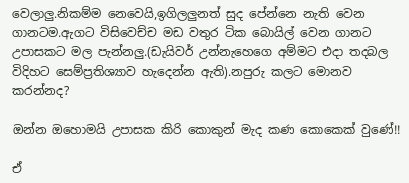වෙලාලු.නිකම්ම නෙවෙයි,ඉගිලලුනත් සුද පේන්නෙ නැති වෙන ගානටම.ඇගට විසිවෙච්ච මඩ වතුර ටික බොයිල් වෙන ගානට උපාසකට මල පැන්නලු.(ඩැයිවර් උන්නැහෙගෙ අම්මට එදා තදබල විදිහට සෙම්ප්‍රතිශ්‍යාව හැදෙන්න ඇති).නපුරු කලට මොනව කරන්නද?

ඔන්න ඔහොමයි උපාසක කිරි කොකුන් මැද කණ කොකෙක් වුණේ!!

ඒ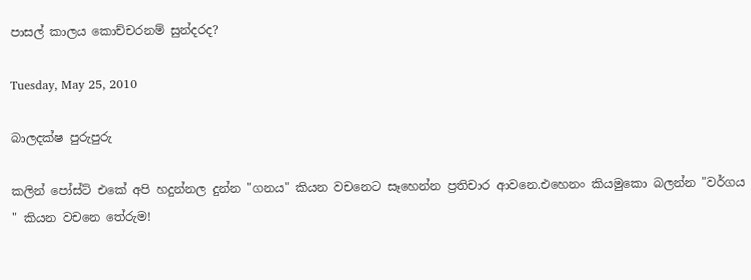පාසල් කාලය කොච්චරනම් සුන්දරද?

Tuesday, May 25, 2010

බාලදක්ෂ පුරුපුරු

කලින් පෝස්ට් එකේ අපි හදුන්නල දුන්න "ගනය" කියන වචනෙට සෑහෙන්න ප්‍රතිචාර ආවනෙ.එහෙනං කියමුකො බලන්න "වර්ගය " කියන වචනෙ තේරුම!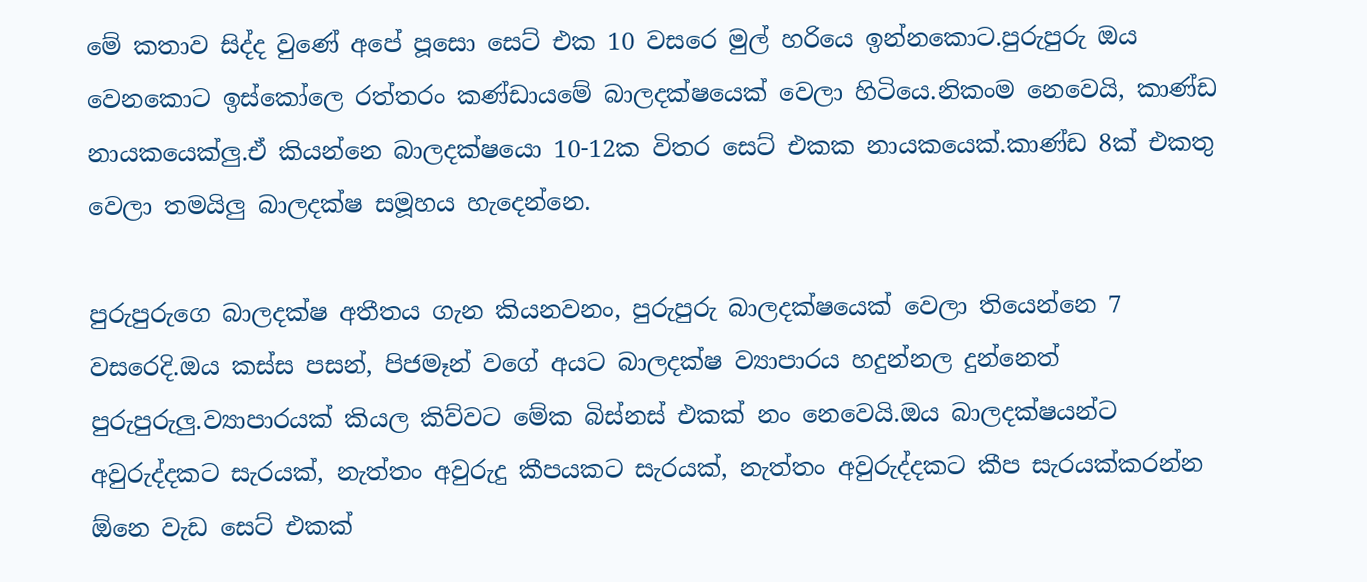මේ කතාව සිද්ද වුණේ අපේ පූසො සෙට් එක 10 වසරෙ මුල් හරියෙ ඉන්නකොට.පුරුපුරු ඔය වෙනකොට ඉස්කෝලෙ රත්තරං කණ්ඩායමේ බාලදක්ෂයෙක් වෙලා හිටියෙ.නිකංම නෙවෙයි, කාණ්ඩ නායකයෙක්ලු.ඒ කියන්නෙ බාලදක්ෂයො 10-12ක විතර සෙට් එකක නායකයෙක්.කාණ්ඩ 8ක් එකතු වෙලා තමයිලු බාලදක්ෂ සමූහය හැදෙන්නෙ.

පුරුපුරුගෙ බාලදක්ෂ අතීත‍ය ගැන කියනවනං, පුරුපුරු බාලදක්ෂයෙක් වෙලා තියෙන්නෙ 7 වසරෙදි.ඔය කස්ස පසන්, පිජමෑන් වගේ අයට බාලදක්ෂ ව්‍යාපාරය හදුන්නල දුන්නෙත් පුරුපුරුලු.ව්‍යාපාරයක් කියල කිව්වට මේක බිස්නස් එකක් නං නෙවෙයි.ඔ‍ය බාලදක්ෂයන්ට අවුරුද්දකට සැරයක්, නැත්තං අවුරුදු කීපයකට සැරයක්, නැත්තං අවුරුද්දකට කීප සැරයක්කරන්න ඕනෙ වැඩ සෙට් එකක්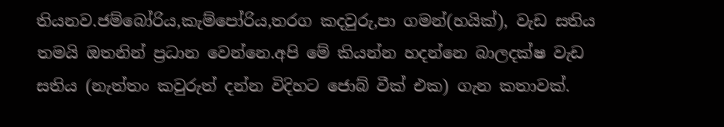තියනව.ජම්බෝරිය,කැම්පෝරිය,තරග කදවුරු,පා ගමන්(හයික්), වැඩ සතිය තමයි ඔතනින් ප්‍රධාන වෙන්නෙ.අපි මේ කියන්න හදන්නෙ බාලදක්ෂ වැඩ සතිය (නැත්තං කවුරුත් දන්න විදිහට ජොබ් වීක් එක) ගැන කතාවක්.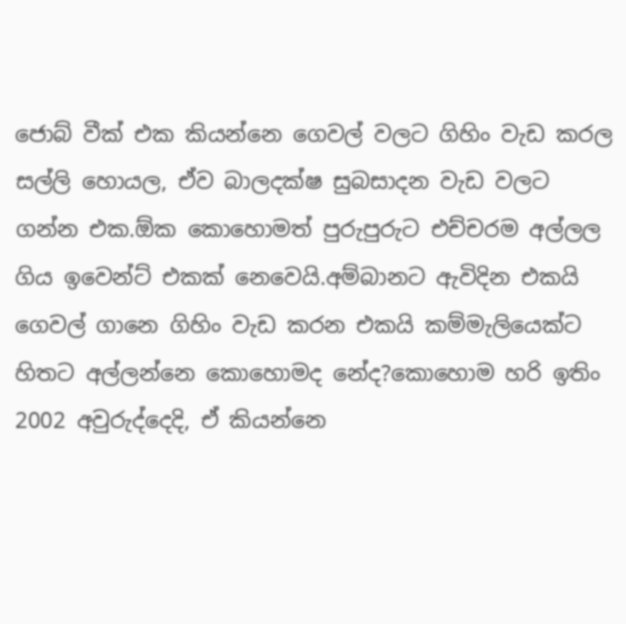ජොබ් වීක් එක කියන්නෙ ගෙවල් වලට ගිහිං වැඩ කරල සල්ලි හොයල, ඒව බාලදක්ෂ සුබසාදන වැඩ වලට ගන්න එක.ඕක කොහොමත් පුරුපුරුට එච්චරම අල්ලල ගිය ඉවෙන්ට් එකක් නෙවෙයි.අම්බානට ඇවිදින එකයි ගෙවල් ගානෙ ගිහිං වැඩ කරන එකයි කම්මැලියෙක්ට හිතට අල්ලන්නෙ කොහොමද නේද?කොහොම හරි ඉතිං 2002 අවුරුද්දෙදි, ඒ කියන්නෙ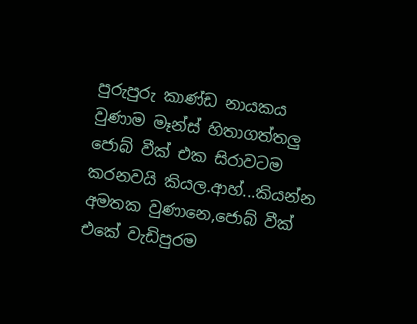පුරුපුරු කාණ්ඩ නායකය වුණාම මෑන්ස් හිතාගත්තලු ජොබ් වීක් එක සිරාවටම කරනවයි කියල.ආහ්...කියන්න අමතක වුණානෙ,ජොබ් වීක් එකේ වැඩිපුරම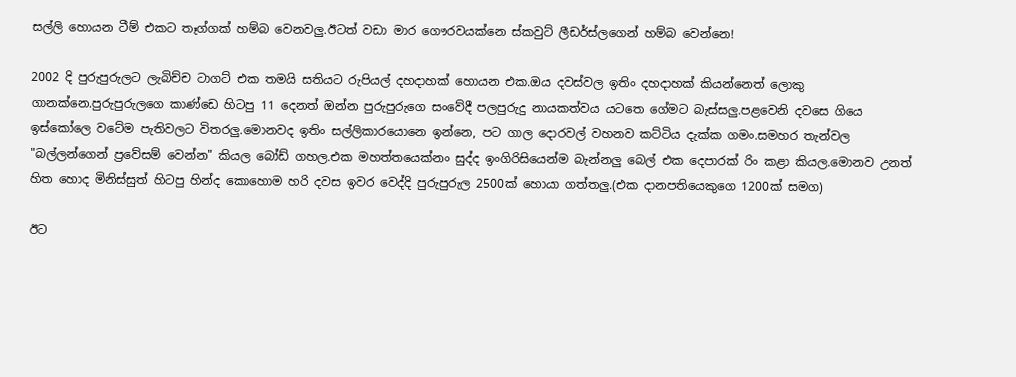සල්ලි හොයන ටීම් එකට තෑග්ගක් හම්බ වෙනවලු.ඊටත් වඩා මාර ගෞරවයක්නෙ ස්කවුට් ලීඩර්ස්ලගෙන් හම්බ වෙන්නෙ!

2002 දි පුරුපුරුලට ලැබිච්ච ටාගට් එක තමයි සතියට රුපියල් දහදාහක් හොයන එක.ඔය දවස්වල ඉතිං දහදාහක් කියන්නෙත් ලොකු ගානක්නෙ.පුරුපුරුලගෙ කාණ්ඩෙ හිටපු 11 දෙනත් ඔන්න පුරුපුරුගෙ සංවේදී පලපුරුදු නායකත්වය යටතෙ ගේමට බැස්සලු.පළවෙනි ද‍වසෙ ගියෙ ඉස්කෝලෙ වටේම පැතිවලට විතරලු.මොනවද ඉතිං සල්ලිකාරයොනෙ ඉන්නෙ, පට ගාල දොරවල් වහනව කට්ටිය දැක්ක ගමං.සමහර තැන්වල "බල්ලන්ගෙන් ප්‍රවේසම් වෙන්න" කියල බෝඩ් ගහල.එක මහත්තයෙක්නං සුද්ද ඉංගිරිසියෙන්ම බැන්නලු බෙල් එක දෙපාරක් රිං කළා කියල.මොනව උනත් හිත හොද මිනිස්සුත් හිටපු හින්ද කොහොම හරි දවස ඉවර වෙද්දි පුරුපුරුල 2500ක් හොයා ගත්තලු.(එක දානපතියෙකුගෙ 1200ක් සමග)

ඊට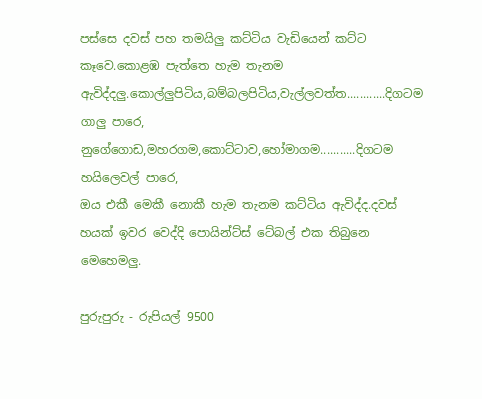පස්සෙ දවස් පහ තමයිලු කට්ටිය වැඩියෙන් කට්ට කෑවෙ.කොළඹ පැත්තෙ හැම තැනම ඇවිද්දලු.කොල්ලුපිටිය,බම්බලපිටිය,වැල්ලවත්ත............දිගටම ගාලු පාරෙ,
නුගේගොඩ,මහරගම,කොට්ටාව,හෝමාගම...........දිගටම හ‍යිලෙවල් පාරෙ,
ඔය එකී මෙකී නොකී හැම තැනම කට්ටිය ඇවිද්ද.දවස් හයක් ඉවර වෙද්දි පොයින්ට්ස් ටේබල් එක තිබුනෙ මෙහෙමලු.

පුරුපුරු - රුපියල් 9500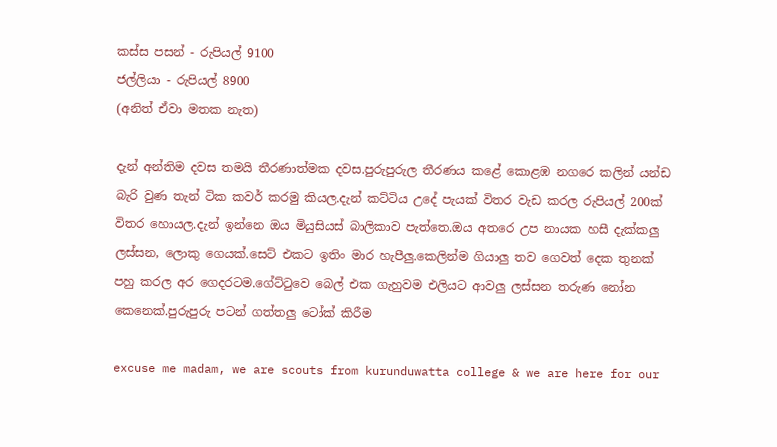කස්ස පසන් - රුපියල් 9100
ජල්ලියා - රුපියල් 8900
(අනිත් ඒවා මතක නැත)

දැන් අන්තිම දවස තමයි තීරණාත්මක දවස.පුරුපුරුල තීරණය කළේ කොළඹ නගරෙ කලින් යන්ඩ බැරි වුණ තැන් ටික කවර් කරමු කියල.දැන් කට්ටිය උදේ පැයක් විතර වැඩ කරල රුපියල් 200ක් විතර හොයල.දැන් ඉන්නෙ ඔය මියුසියස් බාලිකාව පැත්තෙ.ඔය අතරෙ උප නායක හසී දැක්කලු ලස්සන, ලොකු ගෙයක්.සෙට් එකට ඉතිං මාර හැපීලු.කෙලින්ම ගියාලු තව ගෙවත් දෙක තුනක් පහු කරල අර ගෙදරටම.ගේට්ටුවෙ බෙල් එක ගැහුවම එලියට ආවලු ලස්සන තරුණ නෝන කෙනෙක්.පුරුපුරු පටන් ගත්තලු ටෝක් කිරීම

excuse me madam, we are scouts from kurunduwatta college & we are here for our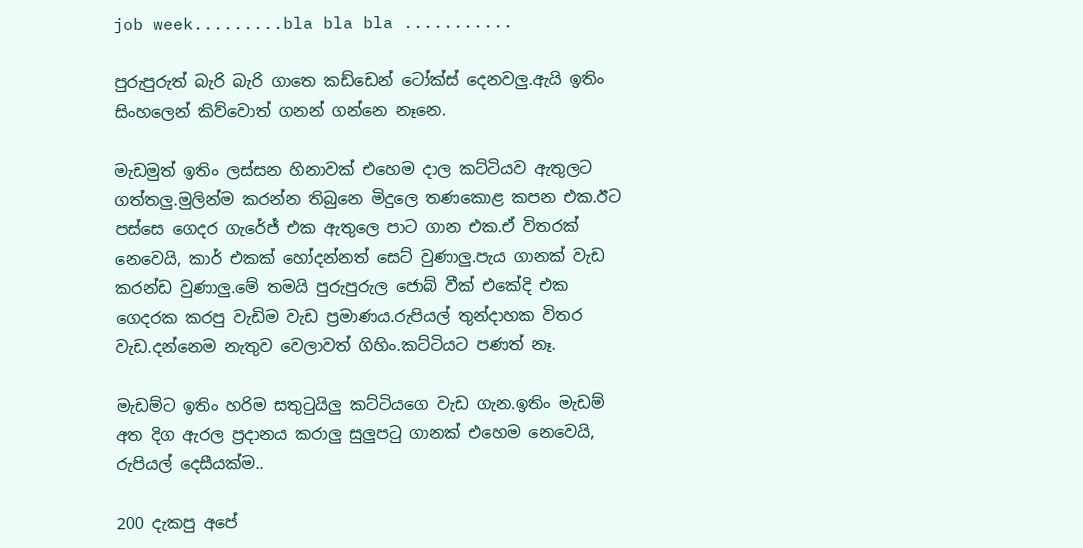job week.........bla bla bla ...........

පුරුපුරුත් බැරි බැරි ගාතෙ කඩ්ඩෙන් ටෝක්ස් දෙනවලු.ඇයි ඉතිං සිංහලෙන් කිව්වොත් ගනන් ගන්නෙ නෑනෙ.

මැඩමුත් ඉතිං ලස්සන හිනාවක් එහෙම දාල කට්ටියව ඇතුලට ගත්තලු.මුලින්ම කරන්න තිබුනෙ මිදුලෙ තණකොළ කපන එක.ඊට පස්සෙ ගෙදර ගැරේජ් එක ඇතුලෙ පාට ගාන එක.ඒ විතරක් නෙවෙයි, කාර් එකක් හෝදන්නත් සෙට් වුණාලු.පැය ගානක් වැඩ කරන්ඩ වුණාලු.මේ තමයි පුරුපුරුල ජොබ් වීක් එකේදි එක ගෙදරක කරපු වැඩිම වැඩ ප්‍රමාණය.රුපියල් තුන්දාහක විතර වැඩ.දන්නෙම නැතුව වෙලාවත් ගිහිං.කට්ටියට පණත් නෑ.

මැඩම්ට ඉතිං හරිම සතුටුයිලු කට්ටියගෙ වැඩ ගැන.ඉතිං මැඩම් අත දිග ඇරල ප්‍රදානය කරාලු සුලුපටු ගානක් එහෙම නෙවෙයි, රුපියල් දෙසීයක්ම..

200 දැකපු අපේ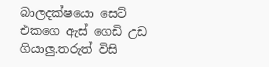බාලදක්ෂයො සෙට් එකගෙ ඇස් ගෙඩි උඩ ගියාලු.තරුත් විසි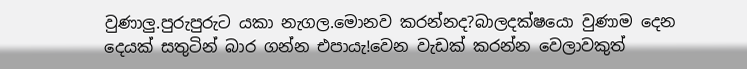වුණාලු.පුරුපුරුට යකා නැගල.මොනව කරන්නද?බාලදක්ෂයො වුණාම දෙන දෙයක් සතුටින් බාර ගන්න එපායැ!වෙන වැඩක් කරන්න වෙලාවකුත්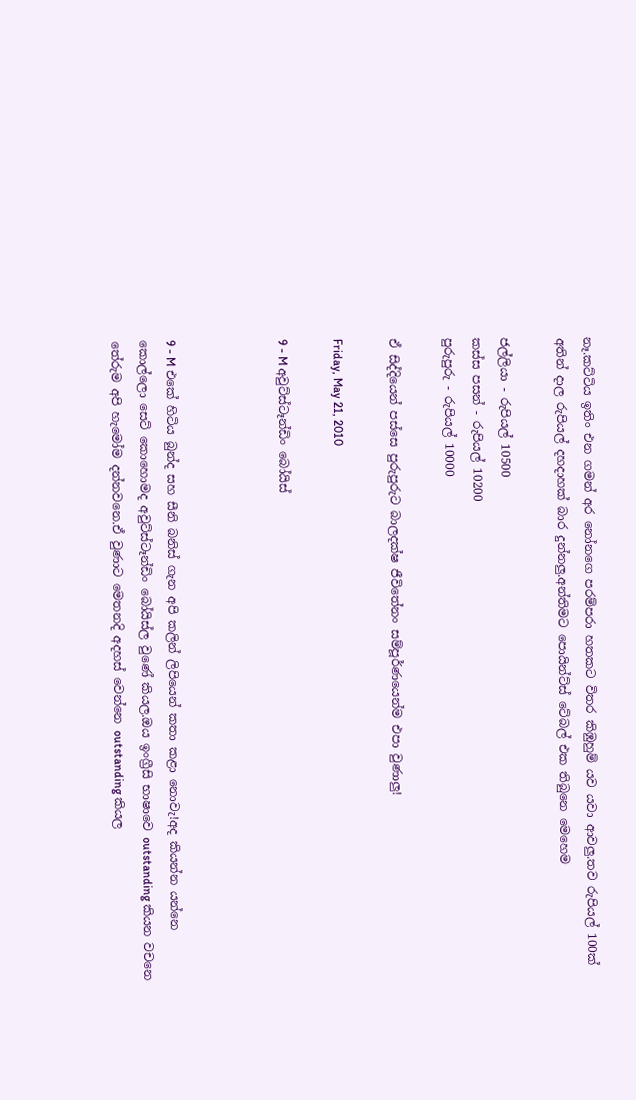නෑ.කට්ටිය ඉතිං එන ගමන් අර නෝනගෙ පරම්පරා හතකට විතර කිඹුහුම් යව යවා ආවලු.තව රුපියල් 100ක් අතින් දාල රුපියල් දහදාහක් බාර දුන්නලු.අන්තිමට පොයින්ට්ස් ටේබල් එක තිබුනෙ මෙහෙම

ජල්ලියා - රුපියල් 10500
කස්ස පසන් - රුපියල් 10200
පුරුපුරු - රුපියල් 10000

ඒ සිද්දියෙන් පස්සෙ පුරුපුරුට බාලදක්ෂ ජීවිතේනං සම්පූර්ණයෙන්ම එපා වුණාලු!

Friday, May 21, 2010

9 - M අවුට්ස්ටෑන්ඩිං බෝයිස්



9 - M එකේ හිටිය බුන්ද සහ සීනි බනිස් ගැන අපි කලින් ලිපියෙන් කතා කළා නොවැ!අද කියන්න යන්නෙ
කොල්ලො සෙට් ‍කොහොමද අවුට්ස්ටෑන්ඩිං බෝයිස්ල වුණේ කියල.ඔය ඉංග්‍රීසි භාෂාවෙ outstanding කියන වචනෙ තේරුම අපි හැමෝම දන්නවනෙ.ඒ වුණාට මෙතනදි අදහස් වෙන්නෙ outstanding කියල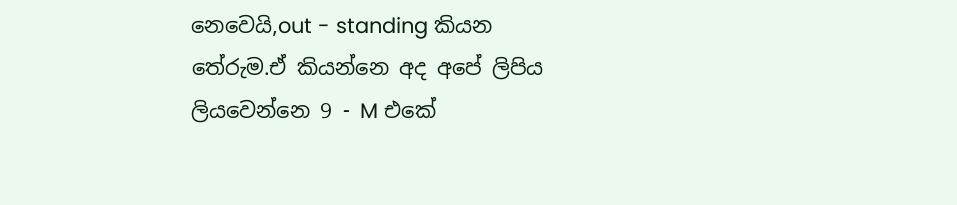නෙවෙයි,out - standing කියන තේරුම.ඒ කියන්නෙ අද අපේ ලිපිය ලියවෙන්නෙ 9 - M එකේ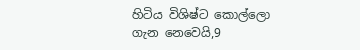හිටිය විශිෂ්ට කොල්ලො ගැන නෙවෙයි,9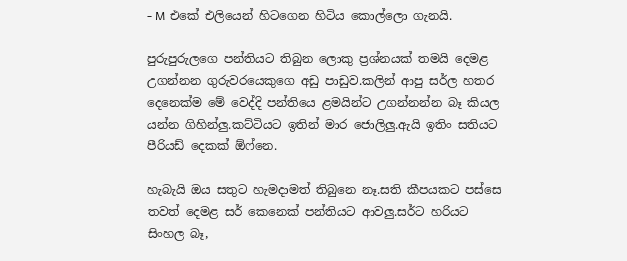- M එකේ එලියෙන් හිටගෙන හිටිය කොල්ලො ගැනයි.

පුරුපුරුලගෙ පන්තියට තිබුන ලොකු ප්‍රශ්නයක් තමයි දෙමළ උගන්නන ගුරුවරයෙකුගෙ අඩු පාඩුව.කලින් ආපු සර්ල හතර දෙනෙක්ම මේ වෙද්දි පන්තියෙ ළමයින්ට උගන්නන්න බෑ කියල යන්න ගිහින්ලු.කට්ටියට ඉතින් මාර ජොලිලු.ඇයි ඉතිං සතියට පීරියඩ් දෙකක් ඕෆ්නෙ.

හැබැයි ඔය සතුට හැමදාමත් තිබුනෙ නෑ.සති කීපයකට පස්සෙ තවත් දෙමළ සර් කෙනෙක් පන්තියට ආවලු.සර්ට හරියට සිංහල බෑ,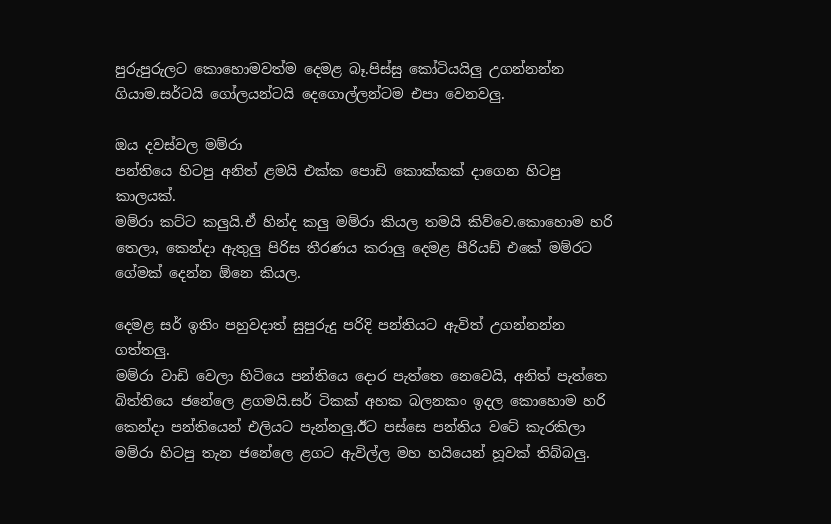පුරුපුරුලට කොහොමවත්ම දෙමළ බෑ.පිස්සු කෝටියයිලු උගන්නන්න ගියාම.සර්ටයි ගෝලයන්ටයි දෙගොල්ලන්ටම එපා වෙනවලු.

ඔය දවස්වල මම්රා
පන්තියෙ හිටපු අනිත් ළමයි එක්ක පොඩි කොක්කක් දාගෙන හිටපු කාලයක්.
මම්රා කට්ට කලුයි.ඒ හින්ද කලු මම්රා කියල තමයි කිව්වෙ.කොහොම හරි තෙලා, කෙන්දා ඇතුලු පිරිස තීරණය කරාලු දෙමළ පීරියඩ් එකේ මම්රට ගේමක් දෙන්න ඕනෙ කියල.

දෙමළ සර් ඉතිං පහුවදාත් සුපුරුදු පරිදි පන්තියට ඇවිත් උගන්නන්න ගත්තලු.
මම්රා වාඩි වෙලා හිටියෙ පන්තියෙ දොර පැත්තෙ නෙවෙයි, අනිත් පැත්තෙ බිත්තියෙ ජනේලෙ ළගමයි.සර් ටිකක් අහක බලනකං ඉදල කොහොම හරි කෙන්දා පන්තියෙන් එලියට පැන්නලු.ඊට පස්සෙ පන්තිය වටේ කැරකිලා මම්රා හිටපු තැන ජනේලෙ ළගට ඇවිල්ල මහ හයියෙන් හූවක් තිබ්බලු.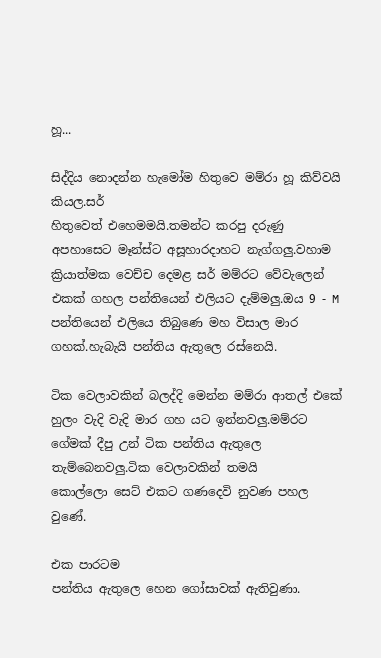හූ...

සිද්දිය නොදන්න හැමෝම හිතුවෙ මම්රා හූ කිව්වයි කියල.සර්
හිතුවෙත් එහෙමමයි.තමන්ට කරපු දරුණු අපහාසෙට මෑන්ස්ට අසූහාරදාහට නැග්ගලු.වහාම ක්‍රියාත්මක වෙච්ච දෙමළ සර් මම්රට වේවැලෙන් එකක් ගහල පන්තියෙන් එලියට දැම්මලු.ඔය 9 - M පන්තියෙන් එලියෙ තිබුණෙ මහ විසාල මාර ගහක්.හැබැයි පන්තිය ඇතුලෙ රස්නෙයි.

ටික වෙලාවකින් බලද්දි මෙන්න මම්රා ආතල් එකේ හුලං වැදි වැදි මාර ගහ යට ඉන්නවලු.මම්රට ගේමක් දීපු උන් ටික පන්තිය ඇතුලෙ තැම්බෙනවලු.ටික වෙලාවකින් තමයි
කොල්ලො සෙට් එකට ගණදෙවි නුවණ පහල වුණේ.

එක පාරටම
පන්තිය ඇතුලෙ හෙන ගෝසාවක් ඇතිවුණා.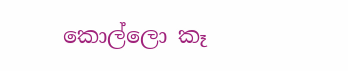කොල්ලො කෑ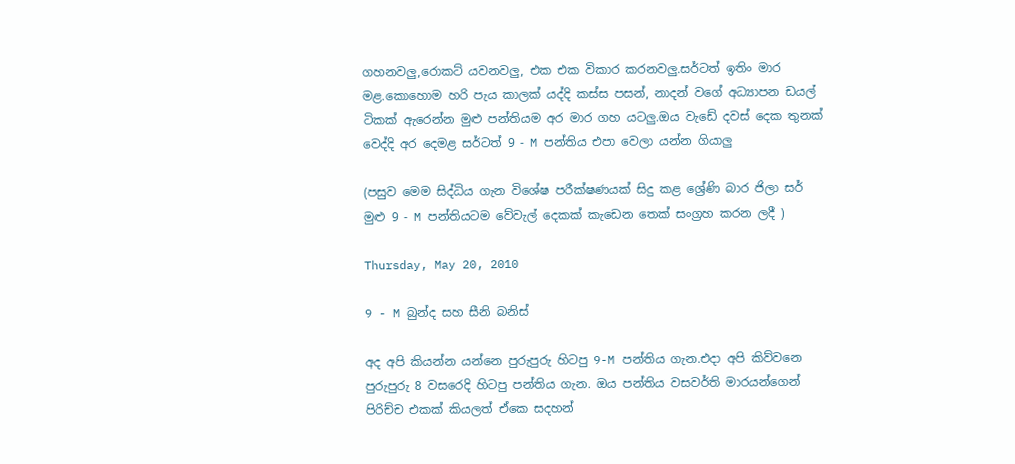ගහනවලු,රොකට් යවනවලු, එක එක විකාර කරනවලු.සර්ටත් ඉතිං මාර මළ.කොහොම හරි පැය කාලක් යද්දි කස්ස පසන්, නාදන් වගේ අධ්‍යාපන ඩයල් ටිකක් ඇරෙන්න මුළු පන්තියම අර මාර ගහ යටලු.ඔය වැඩේ දවස් දෙක තුනක් වෙද්දි අර දෙමළ සර්ටත් 9 - M පන්තිය එපා වෙලා යන්න ගියාලු

(පසුව මෙම සිද්ධිය ගැන විශේෂ පරීක්ෂණයක් සිදු කළ ශ්‍රේණි බාර ජිලා සර් මුළු 9 - M පන්තියටම වේවැල් දෙකක් කැඩෙන තෙක් සංග්‍රහ කරන ලදී )

Thursday, May 20, 2010

9 - M බුන්ද සහ සීනි බනිස්

අද අපි කියන්න යන්නෙ පුරුපුරු හිටපු 9-M පන්තිය ගැන.එදා අපි කිව්වනෙ පුරුපුරු 8 වසරෙදි හිටපු පන්තිය ගැන. ඔය පන්තිය වසවර්ති මාරයන්ගෙන් පිරිච්ච එකක් කියලත් ඒකෙ සදහන්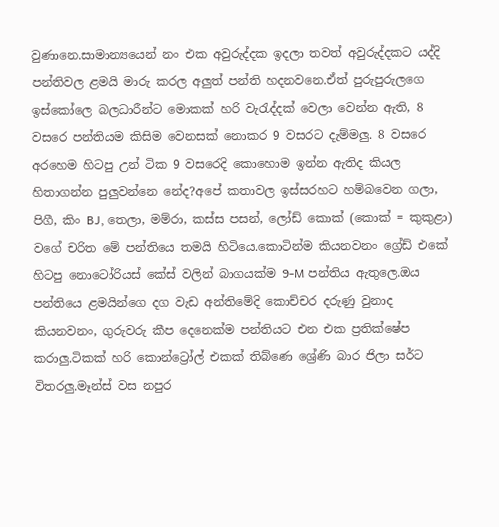වුණානෙ.සාමාන්‍යයෙන් නං එක අවුරුද්දක ඉදලා තවත් අවුරුද්දකට යද්දි පන්තිවල ළමයි මාරු කරල අලුත් පන්ති හදනවනෙ.ඒත් පුරුපුරුලගෙ ඉස්කෝලෙ බලධාරීන්ට මොකක් හරි වැරැද්දක් වෙලා වෙන්න ඇති, 8 වසරෙ පන්තියම කිසිම වෙනසක් නොකර 9 වසරට දැම්මලු. 8 වසරෙ අරහෙම හිටපු උන් ටික 9 වසරෙදි කොහොම ඉන්න ඇතිද කියල හිතාගන්න පුලුවන්නෙ නේද?අපේ කතාවල ඉස්සරහට හම්බවෙන ගලා, පිගී, කිං BJ, තෙලා, මම්රා, කස්ස පසන්, ලෝඩ් කොක් (කොක් = කුකුළා) වගේ චරිත මේ පන්තියෙ තමයි හිටියෙ.කොටින්ම කියනවනං ග්‍රේඩ් එකේ හිටපු නොටෝරියස් කේස් වලින් බාගයක්ම 9-M පන්තිය ඇතුලෙ.ඔය පන්තියෙ ළමයින්ගෙ දග වැඩ අන්තිමේදි කොච්චර දරුණු වුනාද කියනවනං, ගුරුවරු කීප දෙනෙක්ම පන්තියට එන එක ප්‍රතික්ෂේප කරාලු.ටිකක් හරි කොන්ට්‍රෝල් එකක් තිබ්ණෙ ශ්‍රේණි බාර ජිලා සර්ට විතරලු.මෑන්ස් වස නපුර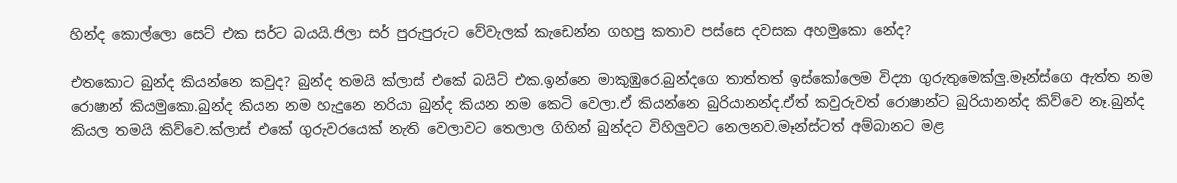හින්ද කොල්ලො සෙට් එක සර්ට බයයි.ජිලා සර් පුරුපුරුට වේවැලක් කැඩෙන්න ගහපු කතාව පස්සෙ දවසක අහමුකො නේද?

එතකොට බුන්ද කියන්නෙ කවුද? බුන්ද තමයි ක්ලාස් එකේ බයිට් එක.ඉන්නෙ මාකුඹුරෙ.බුන්දගෙ තාත්තත් ඉස්කෝලෙම විද්‍යා ගුරුතුමෙක්ලු.මෑන්ස්ගෙ ඇත්ත නම රොෂාන් කියමුකො.බුන්ද කියන නම හැදුනෙ නරියා බුන්ද කියන නම කෙටි වෙලා.ඒ කියන්නෙ බුරියානන්ද.ඒත් කවුරුවත් රොෂාන්ට බුරියානන්ද කිව්වෙ නෑ.බුන්ද කියල තමයි කිව්වෙ.ක්ලාස් එකේ ගුරුවරයෙක් නැති වෙලාවට තෙලාල ගිහින් බුන්දට විහිලුව‍ට නෙලනව.මෑන්ස්ටත් අම්බානට මළ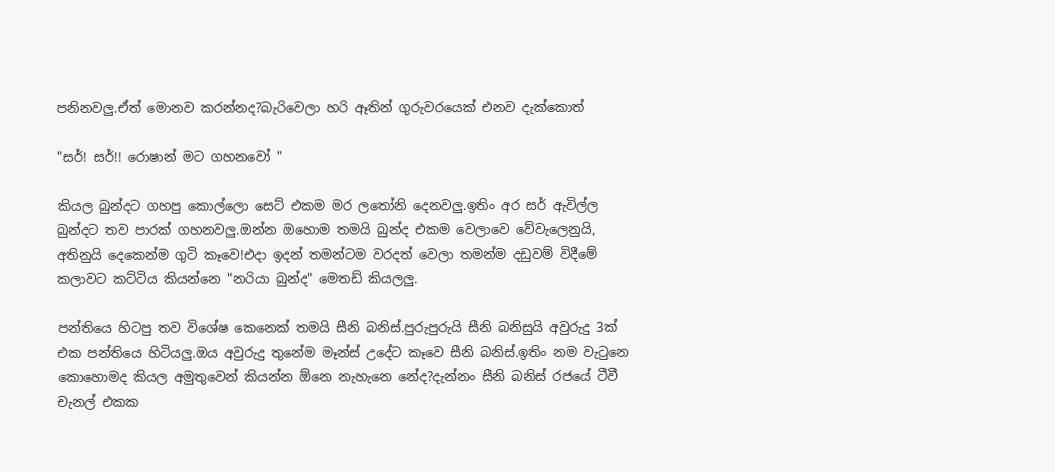පනිනවලු.ඒත් මොනව කරන්නද?බැරිවෙලා හරි ඈතින් ගුරුවරයෙක් එනව දැක්කොත්

"සර්! සර්!! රොෂාන් මට ගහනවෝ "

කියල බුන්දට ගහපු කොල්ලො සෙට් එකම මර ලතෝනි දෙනවලු.ඉතිං අර සර් ඇවිල්ල බුන්දට තව පාරක් ගහනවලු.ඔන්න ඔහොම තමයි බුන්ද එකම වෙලාවෙ වේවැලෙනුයි, අතිනුයි දෙකෙන්ම ගුටි කෑවෙ!එදා ඉදන් තමන්ටම වරදත් වෙලා තමන්ම දඩුවම් විදීමේ කලාවට කට්ටිය කියන්නෙ "නරියා බුන්ද" මෙතඩ් කියලලු.

පන්තියෙ හිටපු තව විශේෂ කෙනෙක් තමයි සීනි බනිස්.පුරුපුරුයි සීනි බනිසුයි අවුරුදු 3ක් එක පන්තියෙ හිටියලු.ඔය අවුරුදු තුනේම මෑන්ස් උදේට කෑවෙ සීනි බනිස්.ඉතිං නම වැටුනෙ කොහොමද කියල අමුතුවෙන් කියන්න ඕනෙ නැහැනෙ නේද?දැන්නං සීනි බනිස් රජයේ ටීවී චැනල් එකක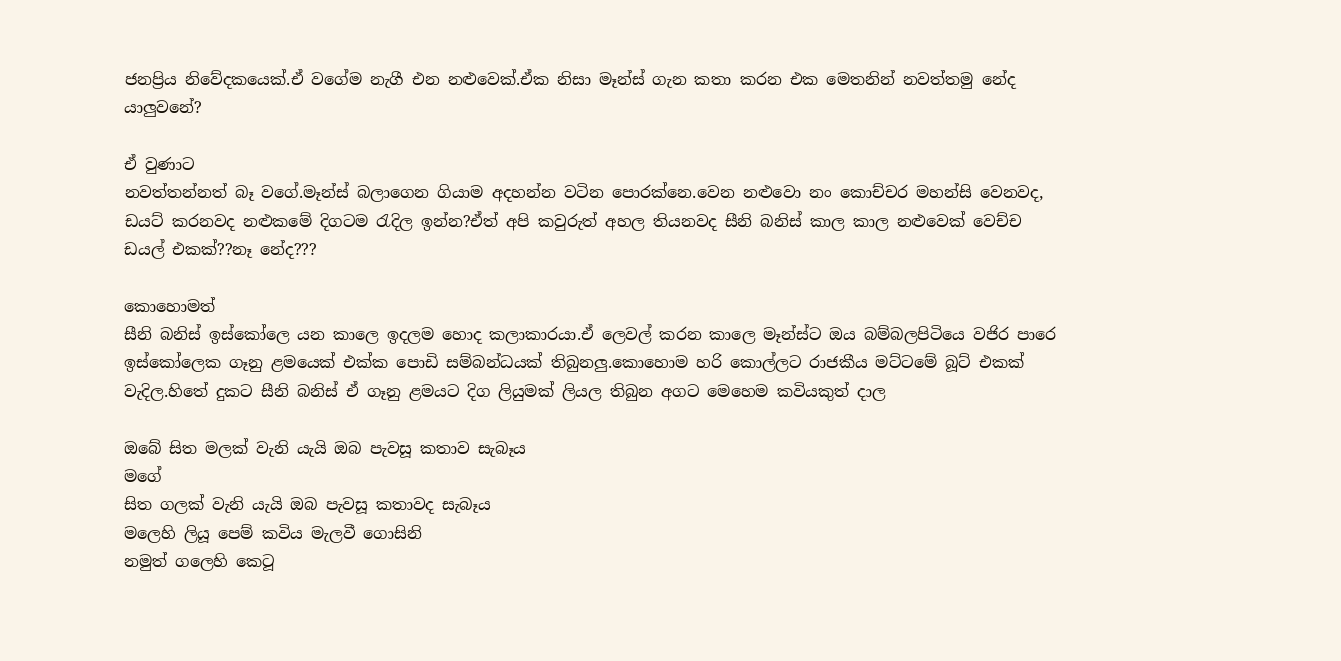ජනප්‍රිය නිවේදකයෙක්.ඒ වගේම නැගී එන නළුවෙක්.ඒක නිසා මෑන්ස් ගැන කතා කරන එක මෙතනින් නවත්තමු නේද යාලුවනේ?

ඒ වුණාට
නවත්තන්නත් බෑ වගේ.මෑන්ස් බලාගෙන ගියාම අදහන්න වටින පොරක්නෙ.වෙන නළුවො නං කොච්චර මහන්සි වෙනවද, ඩයට් කරනවද නළුකමේ දිගටම රැදිල ඉන්න?ඒත් අපි කවුරුත් අහල තියනවද සීනි බනිස් කාල කාල නළුවෙක් වෙච්ච ඩයල් එකක්??නෑ නේද???

කොහොමත්
සීනි බනිස් ඉස්කෝලෙ යන කාලෙ ඉදලම හොද කලාකාරයා.ඒ ලෙවල් කරන කාලෙ මෑන්ස්ට ඔය බම්බලපිටියෙ වජිර පාරෙ ඉස්කෝලෙක ගෑනු ළමයෙක් එක්ක පොඩි සම්බන්ධයක් තිබුනලු.කොහොම හරි කොල්ලට රාජකීය මට්ටමේ බූට් එකක් වැදිල.හිතේ දුකට සීනි බනිස් ඒ ගෑනු ළමයට දිග ලියුමක් ලියල තිබුන අගට මෙහෙම කවියකුත් දාල

ඔබේ සිත මලක් වැනි යැයි ඔබ පැවසූ කතාව සැබෑය
මගේ
සිත ගලක් වැනි යැයි ඔබ පැවසූ කතාවද සැබෑය
මලෙහි ලියූ පෙම් කවිය මැලවී ගොසිනි
නමුත් ගලෙහි කෙටූ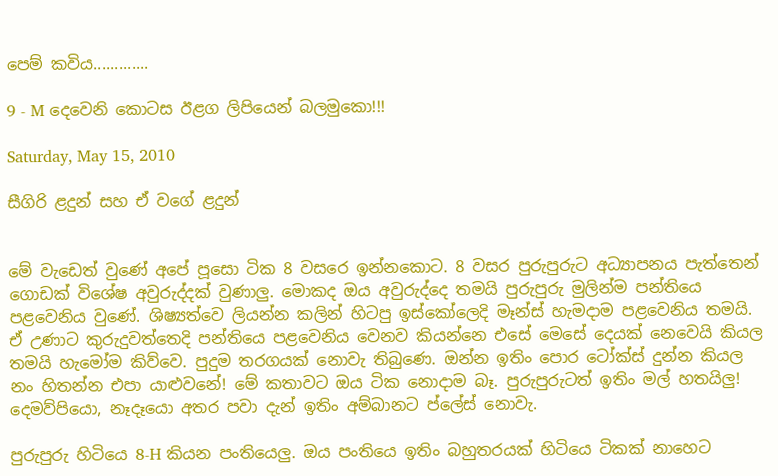පෙම් කවිය.............

9 - M දෙවෙනි කොටස ඊළග ලිපියෙන් බලමුකො!!!

Saturday, May 15, 2010

සීගිරි ළදුන් සහ ඒ වගේ ළදුන්


මේ වැඩෙත් වුණේ අපේ පූසො ටික 8 වසරෙ ඉන්නකොට. 8 වසර පුරුපුරුට අධ්‍යාපනය පැත්තෙන් ගොඩක් විශේෂ අවුරුද්දක් වුණාලු. මොකද ඔය අවුරුද්දෙ තමයි පුරුපුරු මුලින්ම පන්තියෙ පළවෙනිය වුණේ. ශිෂ්‍යත්වෙ ලියන්න කලින් හිටපු ඉස්කෝලෙදි මෑන්ස් හැමදාම පළවෙනිය තමයි. ඒ උණාට කුරුදුවත්තෙදි පන්තියෙ පළවෙනිය වෙනව කියන්නෙ එසේ මෙසේ දෙයක් නෙවෙයි කියල තමයි හැමෝම කිව්වෙ. පුදුම තරගයක් නොවැ තිබුණෙ. ඔන්න ඉතිං පොර ටෝක්ස් දුන්න කියල නං හිතන්න එපා යාළුවනේ! මේ කතාවට ඔය ටික නොදාම බෑ. පුරුපුරුටත් ඉතිං මල් හතයිලු! දෙමව්පියො, නෑදෑයො අතර පවා දැන් ඉතිං අම්බානට ප්ලේස් නොවැ.

පුරුපුරු හිටියෙ 8-H කියන පංතියෙලු. ඔය පංතියෙ ඉතිං බහුතරයක් හිටියෙ ටිකක් නාහෙට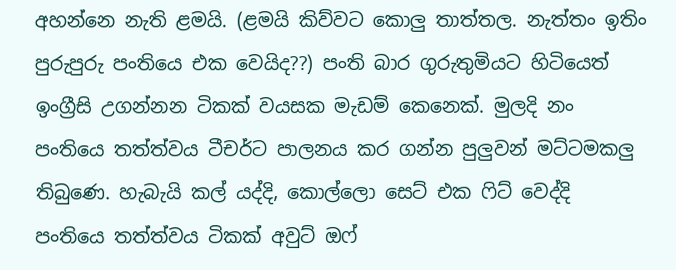අහන්නෙ නැති ළමයි. (ළමයි කිව්වට කොලු තාත්තල. නැත්තං ඉතිං පුරුපුරු පංතියෙ එක වෙයිද??) පංති බාර ගුරුතුමියට හිටියෙත් ඉංග්‍රීසි උගන්නන ටිකක් වයසක මැඩම් කෙනෙක්. මුලදි නං පංතියෙ තත්ත්වය ටීචර්ට පාලනය කර ගන්න පුලුවන් මට්ටමකලු තිබුණෙ. හැබැයි කල් යද්දි, කොල්ලො සෙට් එක ෆිට් වෙද්දි පංතියෙ තත්ත්වය ටිකක් අවුට් ඔෆ්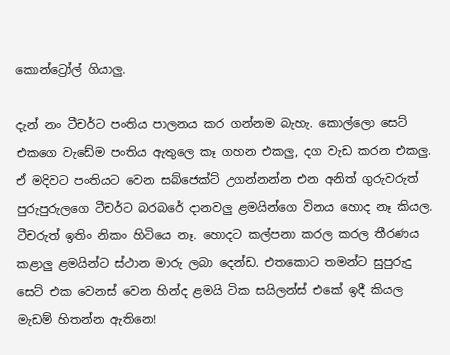කොන්ට්‍රෝල් ගියාලු.

දැන් නං ටීචර්ට පංතිය පාලනය කර ගන්නම බැහැ. කොල්ලො සෙට් එකගෙ වැඩේම පංතිය ඇතුලෙ කෑ ගහන එකලු, දග වැඩ කරන එකලු. ඒ මදිවට පංතියට වෙන සබ්ජෙක්ට් උගන්නන්න එන අනිත් ගුරුවරුත් පුරුපුරුලගෙ ටීචර්ට බරබරේ දානවලු ළමයින්ගෙ විනය හොද නෑ කියල. ටීචරුත් ඉතිං නිකං හිටියෙ නෑ. හොදට කල්පනා කරල කරල තීරණය කළාලු ළමයින්ට ස්ථාන මාරු ලබා දෙන්ඩ. එතකොට තමන්ට සුපුරුදු සෙට් එක වෙනස් වෙන හින්ද ළමයි ටික සයිලන්ස් එකේ ඉදී කියල මැඩම් හිතන්න ඇතිනෙ!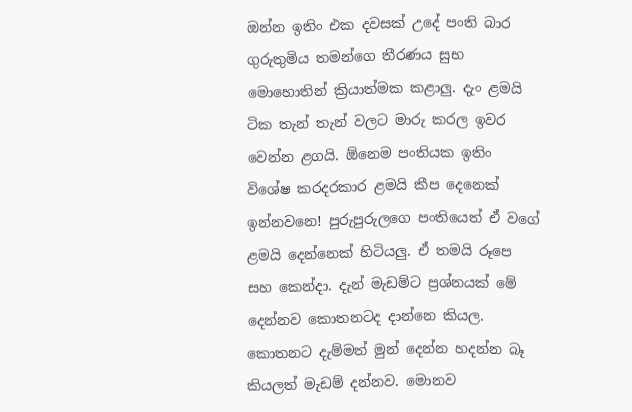ඔන්න ඉතිං එක දවසක් උදේ පංති බාර ගුරුතුමිය තමන්ගෙ තීරණය සුභ මොහොතින් ක්‍රියාත්මක කළාලු. දැං ළමයි ටික තැන් තැන් වලට මාරු කරල ඉවර වෙන්න ළගයි. ඕනෙම පංතියක ඉතිං විශේෂ කරදරකාර ළමයි කීප දෙනෙක් ඉන්නවනෙ! පුරුපුරුලගෙ පංතියෙත් ඒ වගේ ළමයි දෙන්නෙක් හිටියලු. ඒ තමයි රූපෙ සහ කෙන්දා. දැන් මැඩම්ට ප්‍රශ්නයක් මේ දෙන්නව කොතනටද දාන්නෙ කියල. කොතනට දැම්මත් මුන් දෙන්න හදන්න බෑ කියලත් මැඩම් දන්නව. මොනව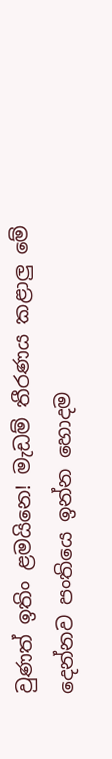වුණත් ඉතිං ළමයිනෙ! මැඩම් තීරණය කළාලු මේ දෙන්නව පංතියෙ ඉන්න හොදම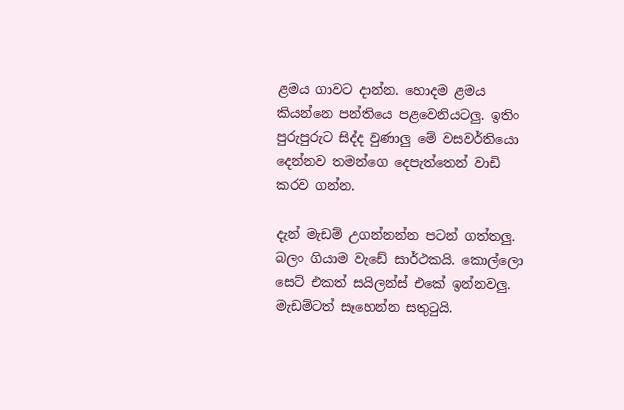ළමය ගාවට දාන්න. හොදම ළමය කියන්නෙ පන්තියෙ පළවෙනියටලු. ඉතිං පුරුපුරුට සිද්ද වුණාලු මේ වසවර්තියො දෙන්නව තමන්ගෙ දෙපැත්තෙන් වාඩි කරව ගන්න.

දැන් මැඩම් උගන්නන්න පටන් ගත්තලු. බලං ගියාම වැඩේ සාර්ථකයි. කොල්ලො සෙට් එකත් සයිලන්ස් එකේ ඉන්නවලු. මැඩම්ටත් සෑහෙන්න සතුටුයි.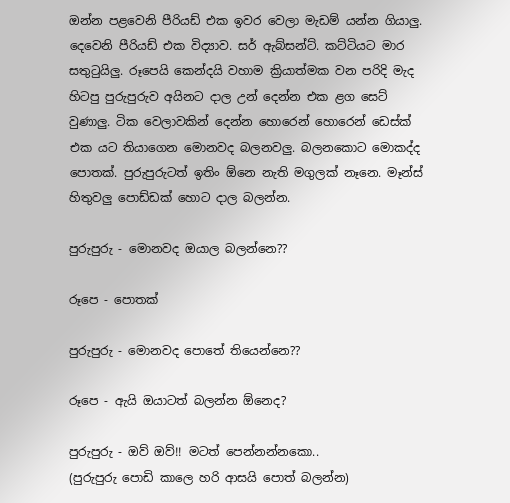ඔන්න පළවෙනි පීරියඩ් එක ඉවර වෙලා මැඩම් යන්න ගියාලු. දෙවෙනි පීරියඩ් එක විද්‍යාව. සර් ඇබ්සන්ට්. කට්ටියට මාර සතුටුයිලු. රූපෙයි කෙන්දයි වහාම ක්‍රියාත්මක වන පරිදි මැද හිටපු පුරුපුරුව අයිනට දාල උන් දෙන්න එක ළග සෙට් වුණාලු. ටික වෙලාවකින් දෙන්න හොරෙන් හොරෙන් ඩෙස්ක් එක යට තියාගෙන මොනවද බලනවලු. බලනකොට මොකද්ද පොතක්. පුරුපුරුටත් ඉතිං ඕනෙ නැති මගුලක් නෑනෙ. මෑන්ස් හිතුවලු පොඩ්ඩක් හොට දාල බලන්න.

පුරුපුරු - මොනවද ඔයාල බලන්නෙ??

රූපෙ - පොතක්

පුරුපුරු - මොනවද පොතේ තියෙන්නෙ??

රූපෙ - ඇයි ඔයාටත් බලන්න ඕනෙද?

පුරුපුරු - ඔව් ඔව්!! මටත් පෙන්නන්නකො..
(පුරුපුරු පොඩි කාලෙ හරි ආසයි පොත් බලන්න)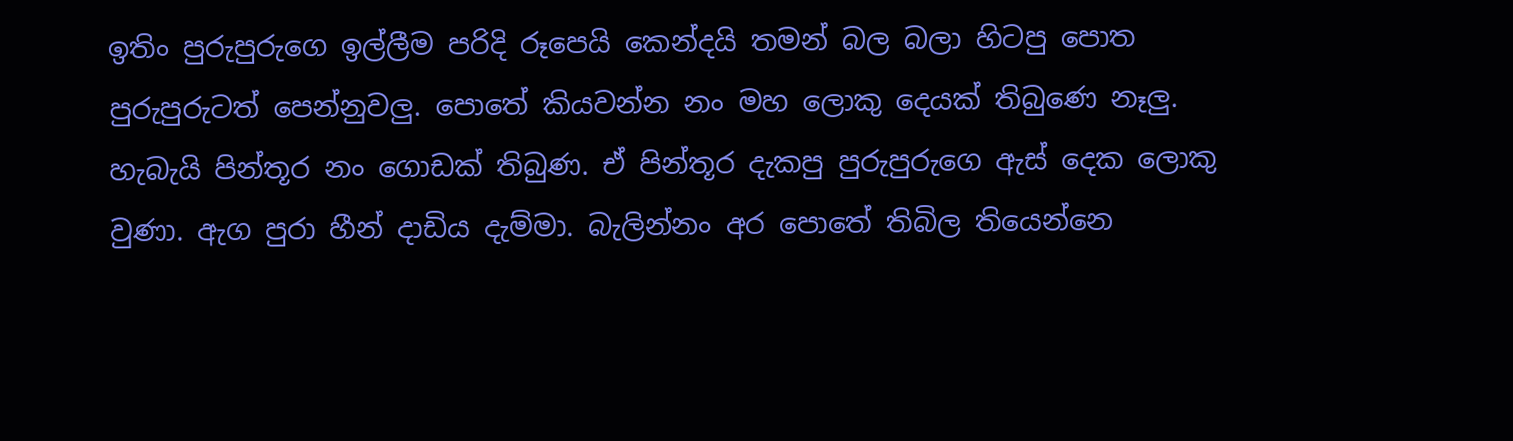ඉතිං පුරුපුරුගෙ ඉල්ලීම පරිදි රූපෙයි කෙන්දයි තමන් බල බලා හිටපු පොත පුරුපුරුටත් පෙන්නුවලු. පොතේ කියවන්න නං මහ ලොකු දෙයක් තිබුණෙ නෑලු. හැබැයි පින්තූර නං ගොඩක් තිබුණ. ඒ පින්තූර දැකපු පුරුපුරුගෙ ඇස් දෙක ලොකු වුණා. ඇග පුරා හීන් දාඩිය දැම්මා. බැලින්නං අර පොතේ තිබිල තියෙන්නෙ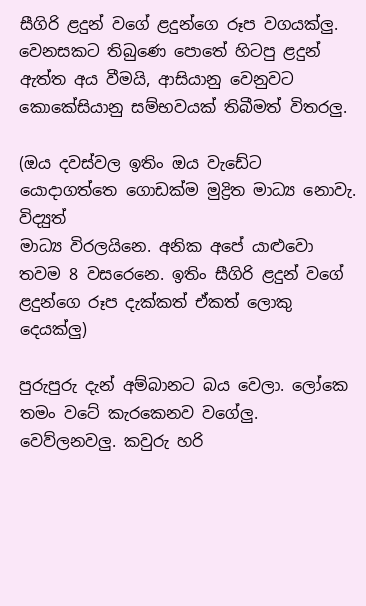සීගිරි ළදුන් වගේ ළදුන්ගෙ රූප වගයක්ලු. වෙනසකට තිබුණෙ පොතේ හිටපු ළදුන් ඇත්ත අය වීමයි, ආසියානු වෙනුවට කොකේසියානු සම්භවයක් තිබීමත් විතරලු.

(ඔය දවස්වල ඉතිං ඔය වැඩේට යොදාගත්තෙ ගොඩක්ම මුද්‍රිත මාධ්‍ය නොවැ. විද්‍යුත්
මාධ්‍ය විරලයිනෙ. අනික අපේ යාළුවො තවම 8 වසරෙනෙ. ඉතිං සීගිරි ළදුන් වගේ ළදුන්ගෙ රූප දැක්කත් ඒකත් ලොකු දෙයක්ලු)

පුරුපුරු දැන් අම්බානට බය වෙලා. ලෝකෙ තමං වටේ කැරකෙනව වගේලු. වෙව්ලනවලු. කවුරු හරි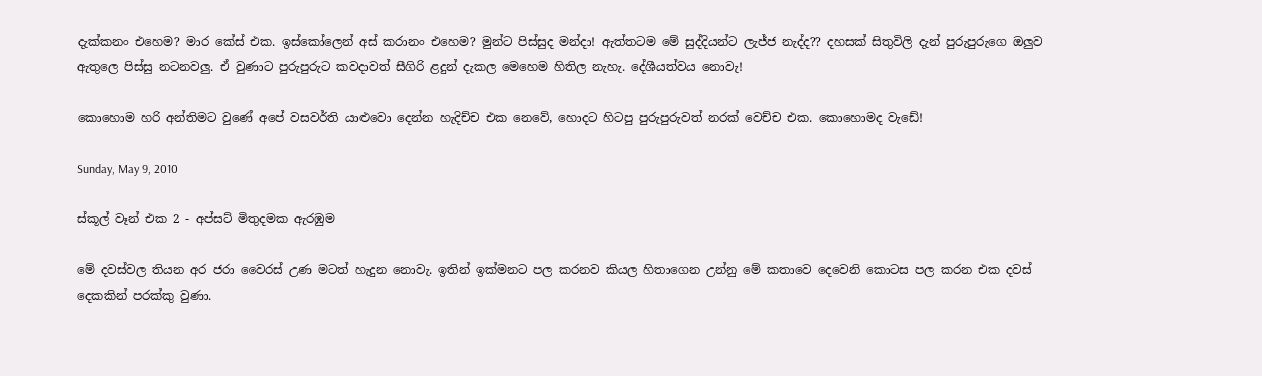දැක්කනං එහෙම? මාර කේස් එක. ඉස්කෝලෙන් අස් කරානං එහෙම? මුන්ට පිස්සුද මන්දා! ඇත්තටම මේ සුද්දියන්ට ලැජ්ජ නැද්ද?? දහසක් සිතුවිලි දැන් පුරුපුරුගෙ ඔලුව ඇතුලෙ පිස්සු නටනවලු. ඒ වුණාට පුරුපුරුට කවදාවත් සීගිරි ළදුන් දැකල මෙහෙම හිතිල නැහැ. දේශීයත්වය නොවැ!

කොහොම හරි අන්තිමට වුණේ අපේ වසවර්ති යාළුවො දෙන්න හැදිච්ච එක නෙවේ, හොදට හිටපු පුරුපුරුවත් නරක් වෙච්ච එක. කොහොමද වැඩේ!

Sunday, May 9, 2010

ස්කූල් වෑන් එක 2 - අප්සට් මිතුදමක ඇරඹුම

මේ දවස්වල තියන අර ජරා වෛරස් උණ මටත් හැදුන නොවැ. ඉතින් ඉක්මනට ‍පල කරනව කියල හිතාගෙන උන්නු මේ කතා‍වෙ දෙවෙනි කොටස පල කරන එක දවස් දෙකකින් පරක්කු වුණා.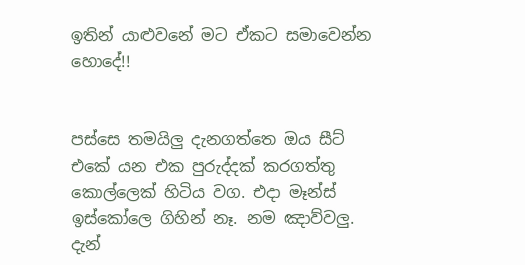ඉතින් යාළුවනේ මට ඒකට සමාවෙන්න හොදේ!!


පස්සෙ තමයිලු දැනගත්තෙ ඔය සීට් එකේ යන එක පුරුද්දක් කරගත්තු කොල්ලෙක් හිටිය වග. එදා මෑන්ස් ඉස්කෝලෙ ගිහින් නෑ. නම ඤාව්වලු. දැන්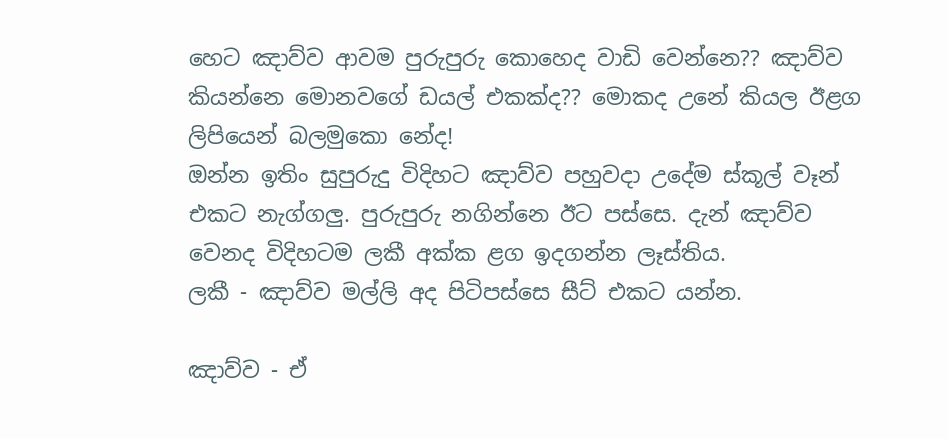හෙට ඤාව්ව ආවම පුරුපුරු කොහෙද වාඩි වෙන්නෙ?? ඤාව්ව කියන්නෙ මොනවගේ ඩයල් එකක්ද?? මොකද උනේ කියල ඊළග ලිපියෙන් බලමුකො නේද!
ඔන්න ඉතිං සුපුරුදු විදිහට ඤාව්ව පහුවදා උදේම ස්කූල් වෑන් එකට නැග්ගලු. පුරුපුරු නගින්නෙ ඊට පස්සෙ. දැන් ඤාව්ව වෙනද විදිහටම ලකී අක්ක ළග ඉදගන්න ලෑස්තිය.
ලකී - ඤාව්ව මල්ලි අද පිටිපස්සෙ සීට් එකට යන්න.

ඤාව්ව - ඒ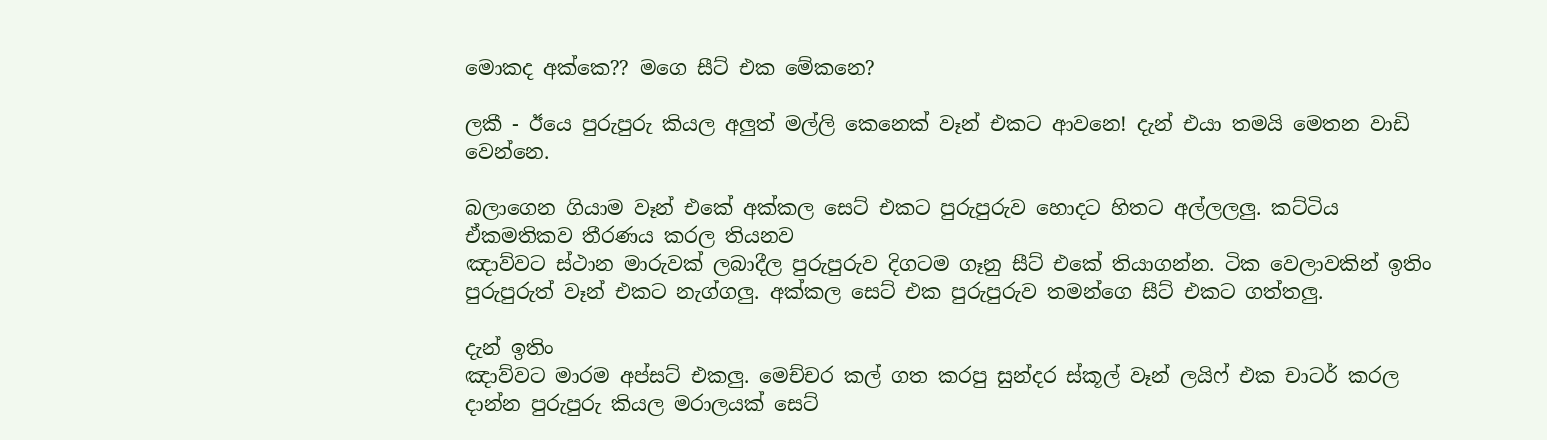මොකද අක්කෙ?? මගෙ සීට් එක මේකනෙ?

ලකී - ඊයෙ පුරුපුරු කියල අලුත් මල්ලි කෙනෙක් වෑන් එකට ආවනෙ! දැන් එයා තමයි මෙතන වාඩි වෙන්නෙ.

බලාගෙන ගියාම වෑන් එකේ අක්කල සෙට් එකට පුරුපුරුව හොදට හිතට අල්ලලලු. කට්ටිය ඒකමතිකව තීරණය කරල තියනව
ඤාව්වට ස්ථාන මාරුවක් ලබාදීල පුරුපුරුව දිගටම ගෑනු සීට් එකේ තියාගන්න. ටික වෙලාවකින් ඉතිං පුරුපුරුත් වෑන් එකට නැග්ගලු. අක්කල සෙට් එක පුරුපුරුව තමන්ගෙ සීට් එකට ගත්තලු.

දැන් ඉතිං
ඤාව්වට මාරම අප්සට් එකලු. මෙච්චර කල් ගත කරපු සුන්දර ස්කූල් වෑන් ලයිෆ් එක චාටර් කරල දාන්න පුරුපුරු කියල මරාලයක් සෙට්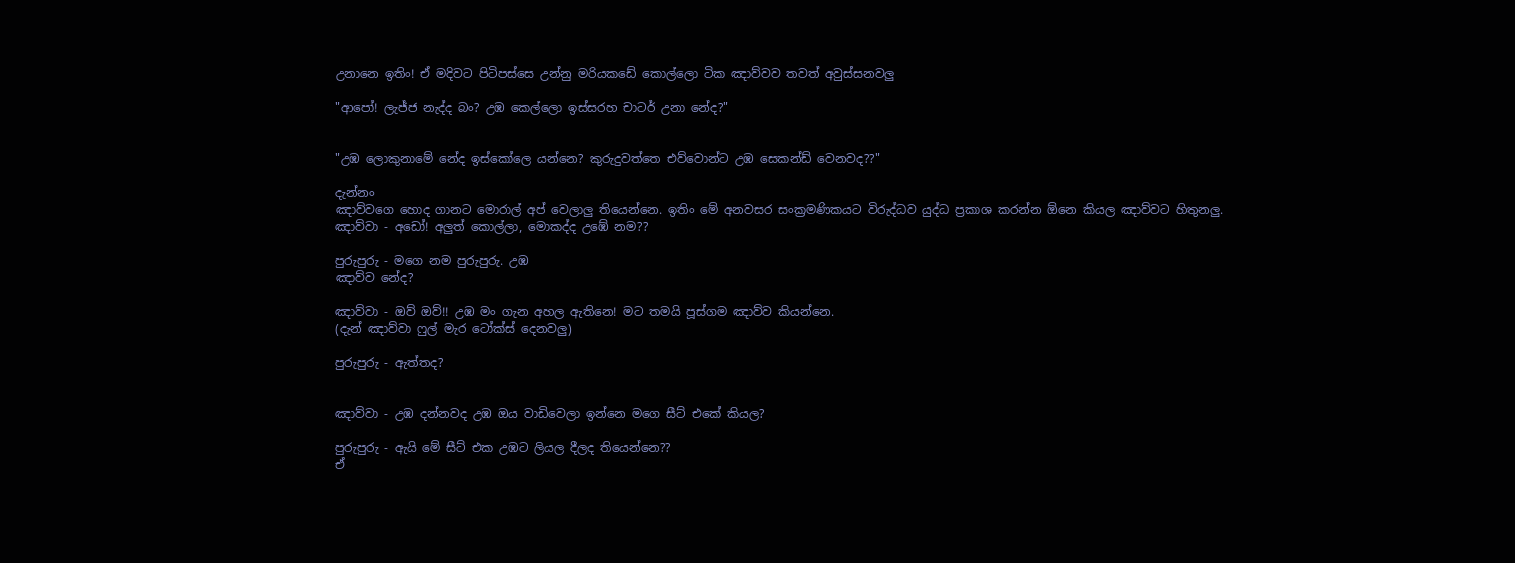උනානෙ ඉතිං! ඒ මදිවට පිටිපස්සෙ උන්නු මරියකඩේ කොල්ලො ටික ඤාව්වව තවත් අවුස්සනවලු

"ආපෝ! ලැජ්ජ නැද්ද බං? උඹ කෙල්ලො ඉස්සරහ චාටර් උනා නේද?"


"උඹ ලොකුනාමේ නේද ඉස්කෝලෙ යන්නෙ? කුරුදුවත්තෙ එව්වොන්ට උඹ සෙකන්ඩ් වෙනවද??"

දැන්නං
ඤාව්වගෙ හොද ගානට මොරාල් අප් වෙලාලු තියෙන්නෙ. ඉතිං මේ අනවසර සංක්‍රමණිකයට විරුද්ධව යුද්ධ ප්‍රකාශ කරන්න ඕනෙ කියල ඤාව්වට හිතුනලු.
ඤාව්වා - අඩෝ! අලුත් කොල්ලා, මොකද්ද උඹේ නම??

පුරුපුරු - මගෙ නම පුරුපුරු. උඹ
ඤාව්ව නේද?

ඤාව්වා - ඔව් ඔව්!! උඹ මං ගැන අහල ඇතිනෙ! මට තමයි පූස්ගම ඤාව්ව කියන්නෙ.
(දැන් ඤාව්වා ෆුල් මැර ටෝක්ස් දෙනවලු)

පුරුපුරු - ඇත්තද?


ඤාව්වා - උඹ දන්නවද උඹ ඔය වාඩිවෙලා ඉන්නෙ මගෙ සීට් එකේ කියල?

පුරුපුරු - ඇයි මේ සීට් එක උඹට ලියල දීලද තියෙන්නෙ??
ඒ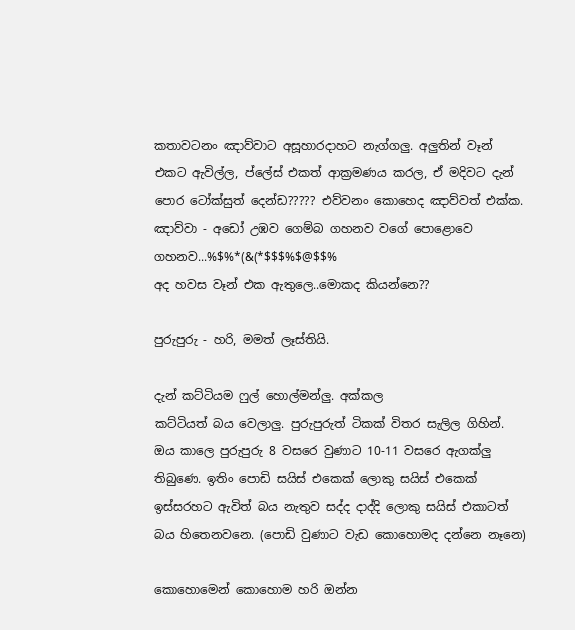කතාවටනං ඤාව්වාට අසූහාරදාහට නැග්ගලු. අලුතින් වෑන් එකට ඇවිල්ල, ප්ලේස් එකත් ආක්‍රමණය කරල, ඒ මදිවට දැන් පොර ටෝක්සුත් දෙන්ඩ????? එව්වනං කොහෙද ඤාව්වත් එක්ක.
ඤාව්වා - අඩෝ උඹව ගෙම්බ ගහනව වගේ පොළොවෙ ගහනව...%$%*(&(*$$$%$@$$%
අද හවස වෑන් එක ඇතුලෙ..මොකද කියන්නෙ??

පුරුපුරු - හරි, මමත් ලෑස්තියි.

දැන් කට්ටියම ෆුල් හොල්මන්ලු. අක්කල
කට්ටියත් බය වෙලාලු. පුරුපුරුත් ටිකක් විතර සැලිල ගිහින්. ඔය කාලෙ පුරුපුරු 8 වසරෙ වුණාට 10-11 වසරෙ ඇගක්ලු තිබුණෙ. ඉතිං පොඩි සයිස් එකෙක් ලොකු සයිස් එකෙක් ඉස්සරහට ඇවිත් බය නැතුව සද්ද දාද්දි ලොකු සයිස් එකාටත් බය හිතෙනවනෙ. (පොඩි වුණාට වැඩ කොහොමද දන්නෙ නෑනෙ)

කොහොමෙන් කොහොම හරි ඔන්න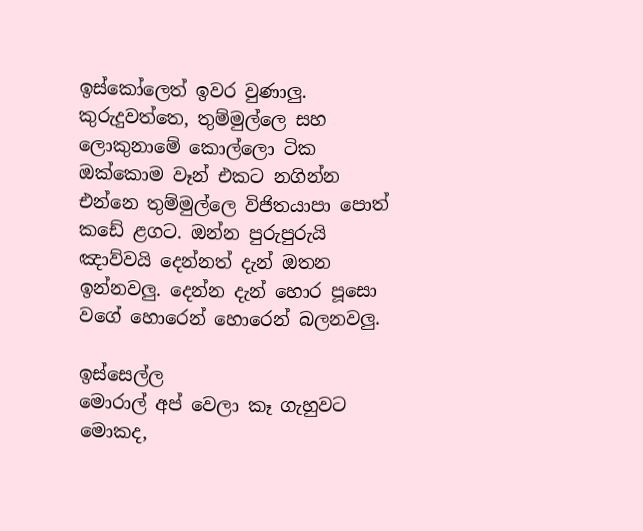ඉස්කෝලෙත් ඉවර වුණාලු. කුරුදුවත්තෙ, තුම්මුල්ලෙ සහ ලොකුනාමේ කොල්ලො ටික ඔක්කොම වෑන් එකට නගින්න එන්නෙ තුම්මුල්ලෙ විජිතයාපා පොත් කඩේ ළගට. ඔන්න පුරුපුරුයි ඤාව්වයි දෙන්නත් දැන් ඔතන ඉන්නවලු. දෙන්න දැන් හොර පූසො වගේ හොරෙන් හොරෙන් බලනවලු.

ඉස්සෙල්ල
මොරාල් අප් වෙලා කෑ ගැහුවට මොකද,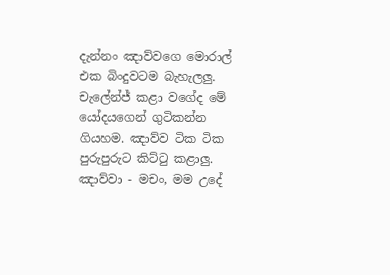දැන්නං ඤාව්වගෙ මොරාල් එක බිංදුවටම බැහැලලු. චැලේන්ජ් කළා වගේද මේ යෝදයගෙන් ගුටිකන්න ගියහම. ඤාව්ව ටික ටික පුරුපුරුට කිට්ටු කළාලු.
ඤාව්වා - මචං, මම උදේ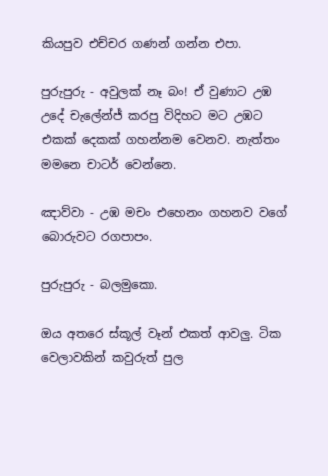කියපුව එච්චර ගණන් ගන්න එපා.

පුරුපුරු - අවුලක් නෑ බං! ඒ වුණාට උඹ
උදේ චැලේන්ජ් කරපු විදිහට මට උඹට එකක් දෙකක් ගහන්නම වෙනව. නැත්තං මමනෙ චාටර් වෙන්නෙ.

ඤාව්වා - උඹ මචං එහෙනං ගහනව වගේ බොරුවට රගපාපං.

පුරුපුරු - බලමුකො.

ඔය අතරෙ ස්කූල් වෑන් එකත් ආවලු. ටික වෙලාවකින් කවුරුත් පුල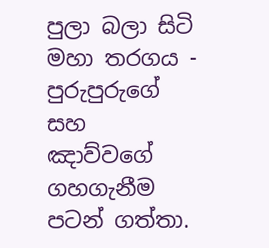පුලා බලා සිටි මහා තරගය -
පුරුපුරුගේ සහ
ඤාව්වගේ ගහගැනීම පටන් ගත්තා.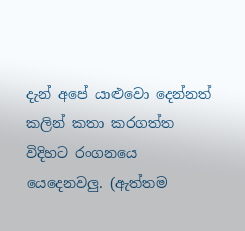දැන් අපේ යාළුවො දෙන්නත් කලින් කතා කරගත්ත විදිහට රංගනයෙ යෙදෙනවලු. (ඇත්තම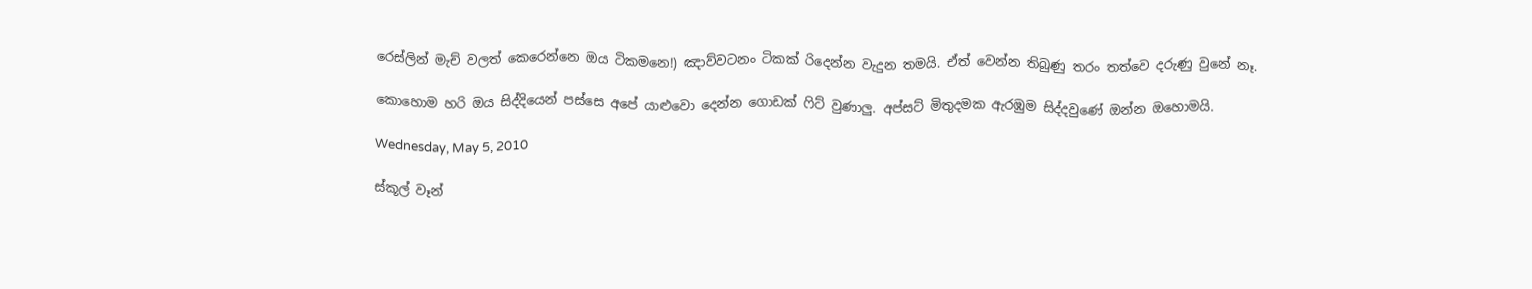රෙස්ලින් මැච් වලත් කෙරෙන්නෙ ඔය ටිකමනෙ!) ඤාව්වටනං ටිකක් රිදෙන්න වැදුන තමයි. ඒත් වෙන්න තිබුණු තරං තත්වෙ දරුණු වුනේ නෑ.

කොහොම හරි ඔය සිද්දියෙන් පස්සෙ අපේ යාළුවො දෙන්න ගොඩක් ෆිට් වුණාලු. අප්සට් මිතුදමක ඇරඹුම සිද්දවුණේ ඔන්න ඔහොමයි.

Wednesday, May 5, 2010

ස්කූල් වෑන්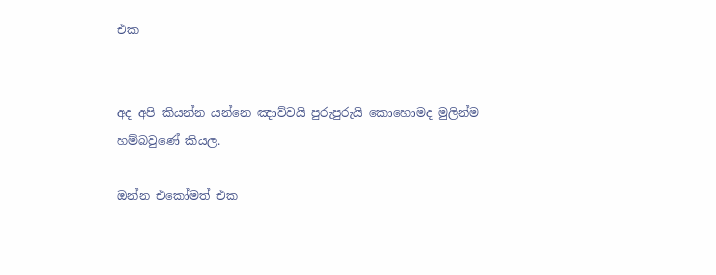එක


අද අපි කියන්න යන්නෙ ඤාව්වයි පුරුපුරුයි කොහොමද මුලින්ම හම්බවුණේ කියල.

ඔන්න එකෝමත් එක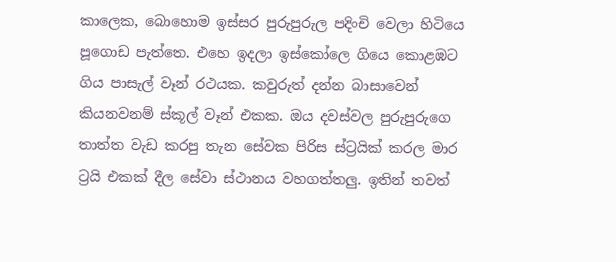කාලෙක, බොහොම ඉස්සර පුරුපුරුල පදිංචි වෙලා හිටියෙ පූගොඩ පැත්තෙ. එහෙ ඉදලා ඉස්කෝලෙ ගියෙ කොළඹට ගිය පාසැල් වෑන් රථයක. කවුරුත් දන්න බාසාවෙන් කියනවනම් ස්කූල් වෑන් එකක. ඔය දවස්වල පුරුපුරුගෙ තාත්ත වැඩ කරපු තැන සේවක පිරිස ස්ට්‍රයික් කරල මාර ට්‍රයි එකක් දීල සේවා ස්ථානය වහගත්තලු. ඉතින් තවත්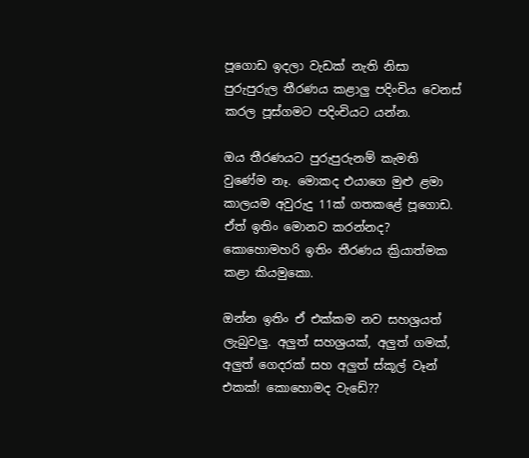පූගොඩ ඉදලා වැඩක් නැති නිසා පුරුපුරුල තීරණය කළාලු පදිංචිය වෙනස් කරල පූස්ගමට පදිංචියට යන්න.

ඔය තීරණයට පුරුපුරුනම් කැමති වුණේම නෑ. මොකද එයාගෙ මුළු ළමා කාලයම අවුරුදු 11ක් ගතකළේ පූගොඩ. ඒත් ඉතිං මොනව කරන්නද? කොහොමහරි ඉතිං තීරණය ක්‍රියාත්මක කළා කියමුකො.

ඔන්න ඉතිං ඒ එක්කම නව සහශ්‍රයත් ලැබුවලු. අලුත් සහශ්‍රයක්, අලුත් ගමක්, අලුත් ගෙදරක් සහ අලුත් ස්කූල් වෑන් එකක්! කොහොමද වැඩේ??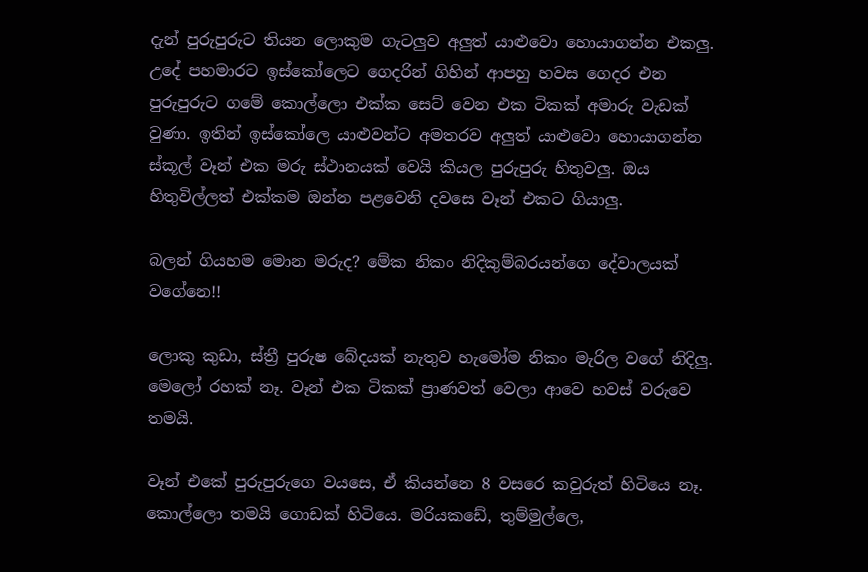දැන් පුරුපුරුට තියන ලොකුම ගැටලුව අලුත් යාළුවො හොයාගන්න එකලු. උදේ පහමාරට ඉස්කෝලෙට ගෙදරින් ගිහින් ආපහු හවස ගෙදර එන පුරුපුරුට ගමේ කොල්ලො එක්ක සෙට් වෙන එක ටිකක් අමාරු වැඩක් වුණා. ඉතින් ඉස්කෝලෙ යාළුවන්ට අමතරව අලුත් යාළුවො හොයාගන්න ස්කූල් වෑන් එක මරු ස්ථානයක් වෙයි කියල පුරුපුරු හිතුවලු. ඔය හිතුවිල්ලත් එක්කම ඔන්න පළවෙනි දවසෙ වෑන් එකට ගියාලු.

බලන් ගියහම මොන මරුද? මේක නිකං නිදිකුම්බරයන්ගෙ දේවාලයක් වගේනෙ!!

ලොකු කුඩා, ස්ත්‍රී පුරුෂ බේදයක් නැතුව හැමෝම නිකං මැරිල වගේ නිදිලු. මෙලෝ රහක් නෑ. වෑන් එක ටිකක් ප්‍රාණවත් වෙලා ආවෙ හවස් වරුවෙ තමයි.

වෑන් එකේ පුරුපුරුගෙ වයසෙ, ඒ කියන්නෙ 8 වසරෙ කවුරුත් හිටියෙ නෑ. කොල්ලො තමයි ගොඩක් හිටියෙ. මරියකඩේ, තුම්මුල්ලෙ,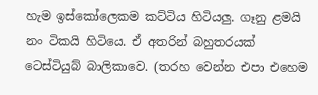හැම ඉස්කෝලෙකම කට්ටිය හිටියලු. ගෑනු ළමයි නං ටිකයි හිටියෙ. ඒ අතරින් බහුතරයක් ටෙස්ටියුබ් බාලිකාවෙ. (තරහ වෙන්න එපා එහෙම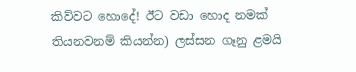කිව්වට හොදේ! ඊට වඩා හොද නමක් තියනවනම් කියන්න) ලස්සන ගෑනු ළමයි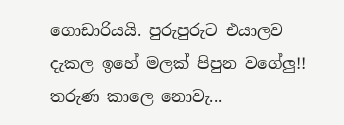ගොඩාරියයි. පුරුපුරුට එයාලව දැකල ඉහේ මලක් පිපුන වගේලු!! තරුණ කාලෙ නොවැ...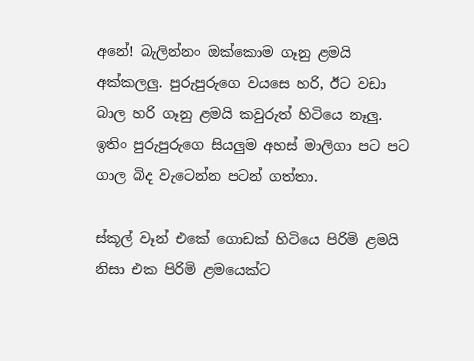අනේ! බැලින්නං ඔක්කොම ගෑනු ළමයි අක්කලලු. පුරුපුරුගෙ වයසෙ හරි, ඊට වඩා බාල හරි ගෑනු ළමයි කවුරුත් හිටියෙ නෑලු. ඉතිං පුරුපුරුගෙ සියලුම අහස් මාලිගා පට පට ගාල බිද වැටෙන්න පටන් ගත්තා.

ස්කූල් වෑන් එකේ ගොඩක් හිටියෙ පිරිමි ළමයි නිසා එක පිරිමි ළමයෙක්ට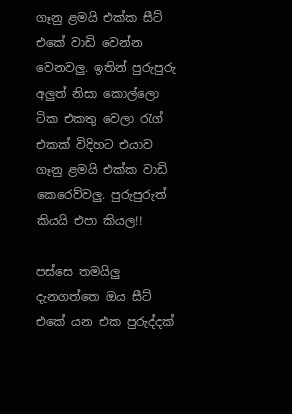ගෑනු ළමයි එක්ක සීට් එකේ වාඩි වෙන්න වෙනවලු. ඉතින් පුරුපුරු අලුත් නිසා කොල්ලො ටික එකතු වෙලා රැග් එකක් විදිහට එයාව ගෑනු ළමයි එක්ක වාඩි කෙරෙව්වලු. පුරුපුරුත් කියයි එපා කියල!!

පස්සෙ තමයිලු දැනගත්තෙ ඔය සීට් එකේ යන එක පුරුද්දක්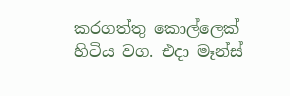කරගත්තු කොල්ලෙක් හිටිය වග. එදා මෑන්ස්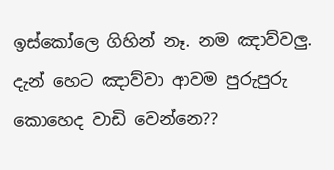ඉස්කෝලෙ ගිහින් නෑ. නම ඤාව්වලු. දැන් හෙට ඤාව්වා ආවම පුරුපුරු කොහෙද වාඩි වෙන්නෙ??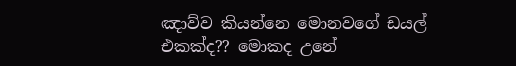ඤාව්ව කියන්නෙ මොනවගේ ඩයල් එකක්ද?? මොකද උනේ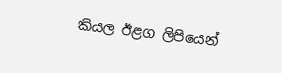කියල ඊළග ලිපියෙන්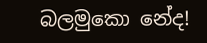බලමුකො නේද!